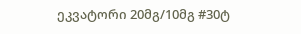ეკვატორი 20მგ/10მგ #30ტ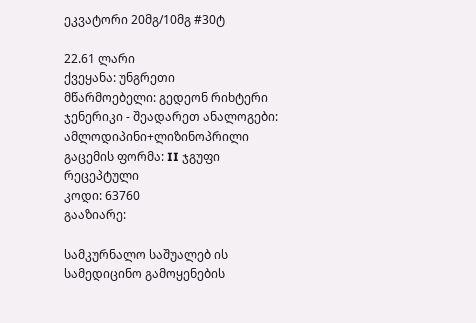ეკვატორი 20მგ/10მგ #30ტ

22.61 ლარი
ქვეყანა: უნგრეთი
მწარმოებელი: გედეონ რიხტერი
ჯენერიკი - შეადარეთ ანალოგები: ამლოდიპინი+ლიზინოპრილი
გაცემის ფორმა: II ჯგუფი რეცეპტული
კოდი: 63760
გააზიარე:

სამკურნალო საშუალებ ის სამედიცინო გამოყენების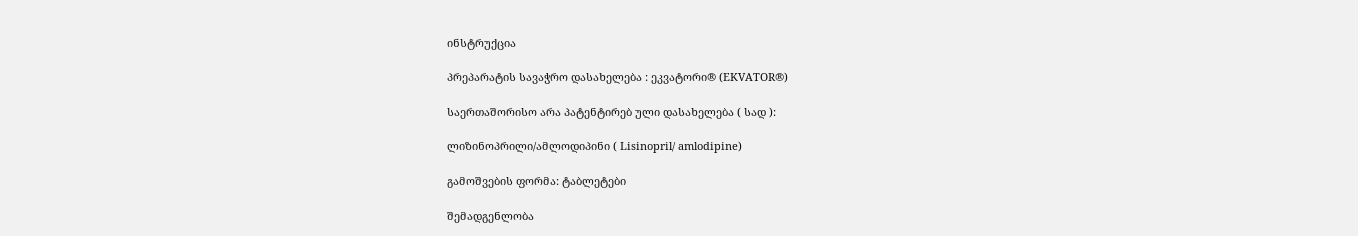ინსტრუქცია

პრეპარატის სავაჭრო დასახელება : ეკვატორი® (EKVATOR®)

საერთაშორისო არა პატენტირებ ული დასახელება ( სად ):

ლიზინოპრილი/ამლოდიპინი ( Lisinopril/ amlodipine)

გამოშვების ფორმა: ტაბლეტები

შემადგენლობა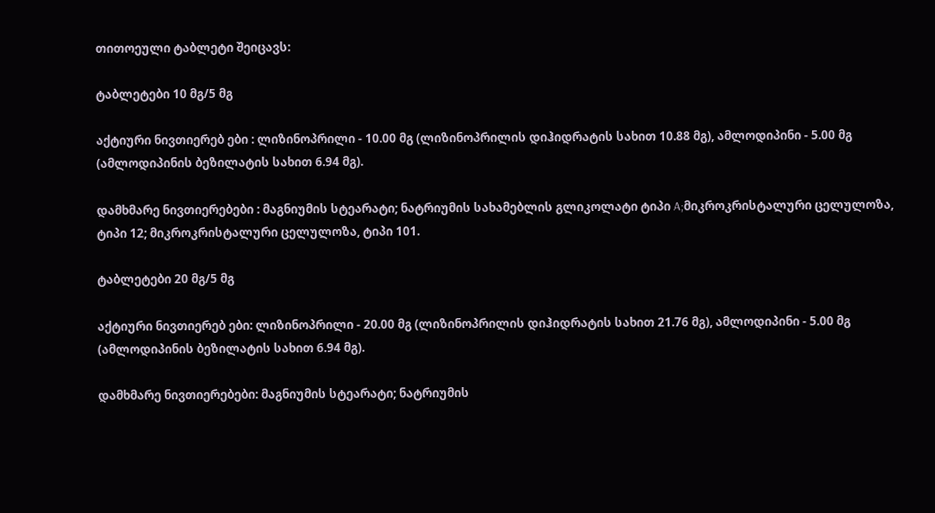თითოეული ტაბლეტი შეიცავს:

ტაბლეტები 10 მგ/5 მგ

აქტიური ნივთიერებ ები : ლიზინოპრილი - 10.00 მგ (ლიზინოპრილის დიჰიდრატის სახით 10.88 მგ), ამლოდიპინი - 5.00 მგ (ამლოდიპინის ბეზილატის სახით 6.94 მგ).

დამხმარე ნივთიერებები : მაგნიუმის სტეარატი; ნატრიუმის სახამებლის გლიკოლატი ტიპი A;მიკროკრისტალური ცელულოზა, ტიპი 12; მიკროკრისტალური ცელულოზა, ტიპი 101.

ტაბლეტები 20 მგ/5 მგ

აქტიური ნივთიერებ ები: ლიზინოპრილი - 20.00 მგ (ლიზინოპრილის დიჰიდრატის სახით 21.76 მგ), ამლოდიპინი - 5.00 მგ (ამლოდიპინის ბეზილატის სახით 6.94 მგ).

დამხმარე ნივთიერებები: მაგნიუმის სტეარატი; ნატრიუმის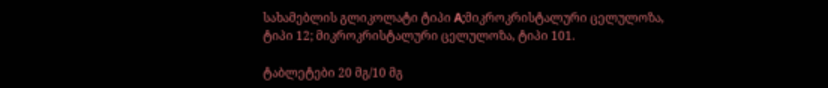სახამებლის გლიკოლატი ტიპი A;მიკროკრისტალური ცელულოზა, ტიპი 12; მიკროკრისტალური ცელულოზა, ტიპი 101.

ტაბლეტები 20 მგ/10 მგ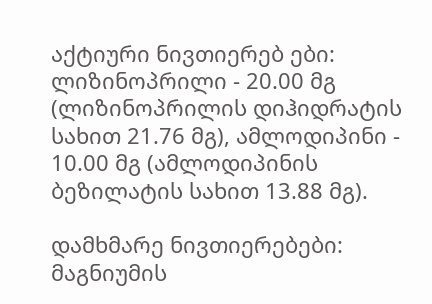აქტიური ნივთიერებ ები: ლიზინოპრილი - 20.00 მგ (ლიზინოპრილის დიჰიდრატის სახით 21.76 მგ), ამლოდიპინი - 10.00 მგ (ამლოდიპინის ბეზილატის სახით 13.88 მგ).

დამხმარე ნივთიერებები: მაგნიუმის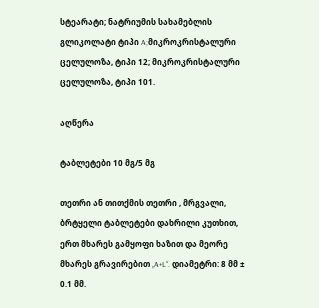სტეარატი; ნატრიუმის სახამებლის გლიკოლატი ტიპი A;მიკროკრისტალური ცელულოზა, ტიპი 12; მიკროკრისტალური ცელულოზა, ტიპი 101.

აღწერა

ტაბლეტები 10 მგ/5 მგ

თეთრი ან თითქმის თეთრი , მრგვალი, ბრტყელი ტაბლეტები დახრილი კუთხით, ერთ მხარეს გამყოფი ხაზით და მეორე მხარეს გრავირებით „A+L“. დიამეტრი: 8 მმ ± 0.1 მმ.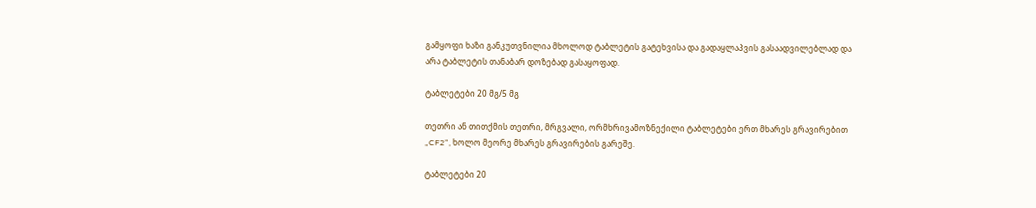გამყოფი ხაზი განკუთვნილია მხოლოდ ტაბლეტის გატეხვისა და გადაყლაპვის გასაადვილებლად და არა ტაბლეტის თანაბარ დოზებად გასაყოფად.

ტაბლეტები 20 მგ/5 მგ

თეთრი ან თითქმის თეთრი, მრგვალი, ორმხრივამოზნექილი ტაბლეტები ერთ მხარეს გრავირებით „CF2“, ხოლო მეორე მხარეს გრავირების გარეშე.

ტაბლეტები 20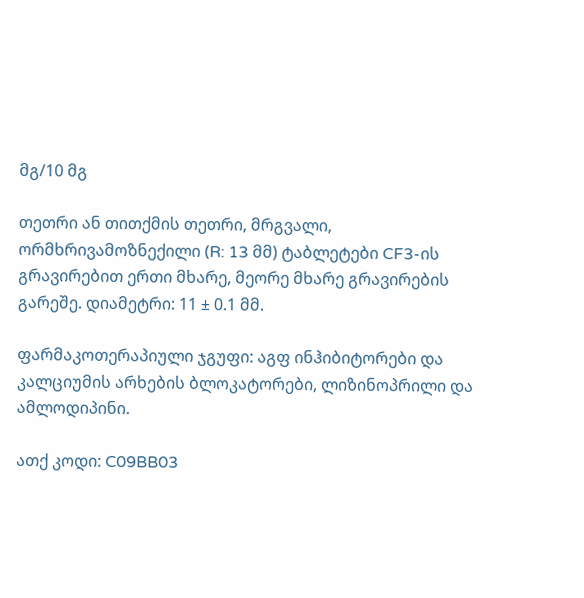მგ/10 მგ

თეთრი ან თითქმის თეთრი, მრგვალი, ორმხრივამოზნექილი (R: 13 მმ) ტაბლეტები CF3-ის გრავირებით ერთი მხარე, მეორე მხარე გრავირების გარეშე. დიამეტრი: 11 ± 0.1 მმ.

ფარმაკოთერაპიული ჯგუფი: აგფ ინჰიბიტორები და კალციუმის არხების ბლოკატორები, ლიზინოპრილი და ამლოდიპინი.

ათქ კოდი: C09BB03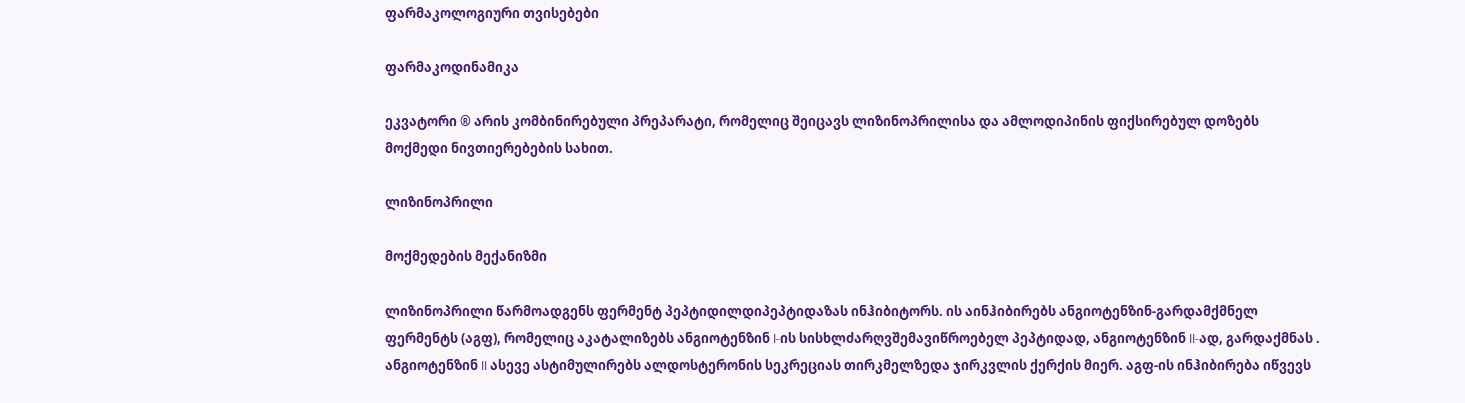ფარმაკოლოგიური თვისებები

ფარმაკოდინამიკა

ეკვატორი ® არის კომბინირებული პრეპარატი, რომელიც შეიცავს ლიზინოპრილისა და ამლოდიპინის ფიქსირებულ დოზებს მოქმედი ნივთიერებების სახით.

ლიზინოპრილი

მოქმედების მექანიზმი

ლიზინოპრილი წარმოადგენს ფერმენტ პეპტიდილდიპეპტიდაზას ინჰიბიტორს. ის აინჰიბირებს ანგიოტენზინ-გარდამქმნელ ფერმენტს (აგფ), რომელიც აკატალიზებს ანგიოტენზინ I-ის სისხლძარღვშემავიწროებელ პეპტიდად, ანგიოტენზინ II-ად, გარდაქმნას . ანგიოტენზინ II ასევე ასტიმულირებს ალდოსტერონის სეკრეციას თირკმელზედა ჯირკვლის ქერქის მიერ. აგფ-ის ინჰიბირება იწვევს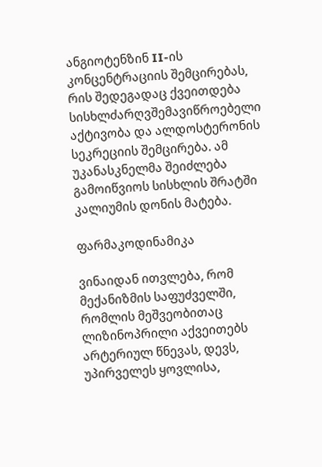ანგიოტენზინ II-ის კონცენტრაციის შემცირებას, რის შედეგადაც ქვეითდება სისხლძარღვშემავიწროებელი აქტივობა და ალდოსტერონის სეკრეციის შემცირება. ამ უკანასკნელმა შეიძლება გამოიწვიოს სისხლის შრატში კალიუმის დონის მატება.

ფარმაკოდინამიკა

ვინაიდან ითვლება, რომ მექანიზმის საფუძველში, რომლის მეშვეობითაც ლიზინოპრილი აქვეითებს არტერიულ წნევას, დევს, უპირველეს ყოვლისა,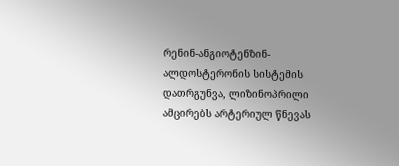რენინ-ანგიოტენზინ-ალდოსტერონის სისტემის დათრგუნვა, ლიზინოპრილი ამცირებს არტერიულ წნევას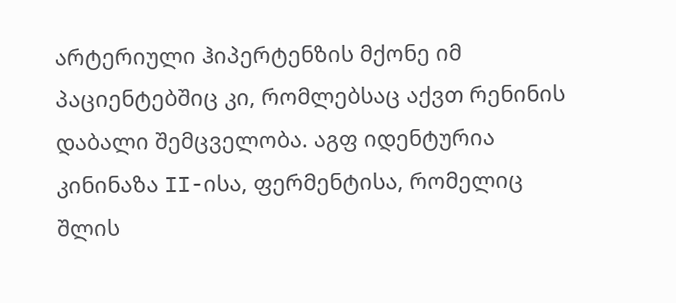არტერიული ჰიპერტენზის მქონე იმ პაციენტებშიც კი, რომლებსაც აქვთ რენინის დაბალი შემცველობა. აგფ იდენტურია კინინაზა II-ისა, ფერმენტისა, რომელიც შლის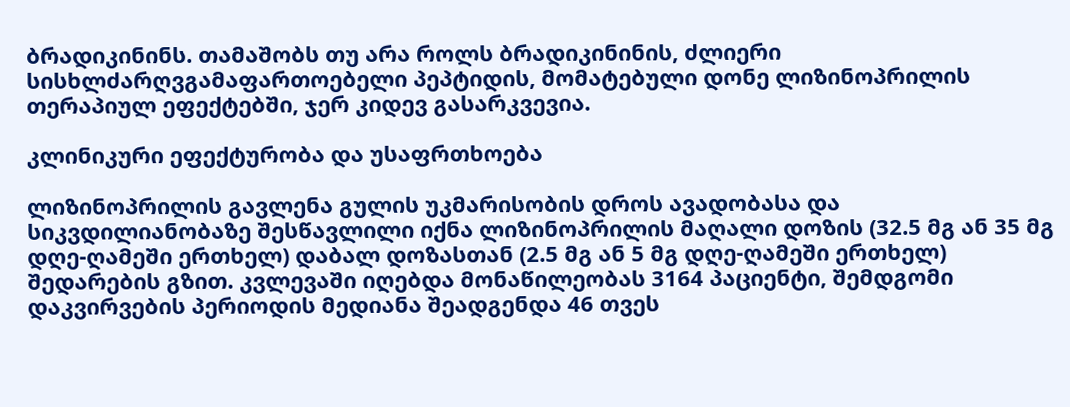ბრადიკინინს. თამაშობს თუ არა როლს ბრადიკინინის, ძლიერი სისხლძარღვგამაფართოებელი პეპტიდის, მომატებული დონე ლიზინოპრილის თერაპიულ ეფექტებში, ჯერ კიდევ გასარკვევია.

კლინიკური ეფექტურობა და უსაფრთხოება

ლიზინოპრილის გავლენა გულის უკმარისობის დროს ავადობასა და სიკვდილიანობაზე შესწავლილი იქნა ლიზინოპრილის მაღალი დოზის (32.5 მგ ან 35 მგ დღე-ღამეში ერთხელ) დაბალ დოზასთან (2.5 მგ ან 5 მგ დღე-ღამეში ერთხელ) შედარების გზით. კვლევაში იღებდა მონაწილეობას 3164 პაციენტი, შემდგომი დაკვირვების პერიოდის მედიანა შეადგენდა 46 თვეს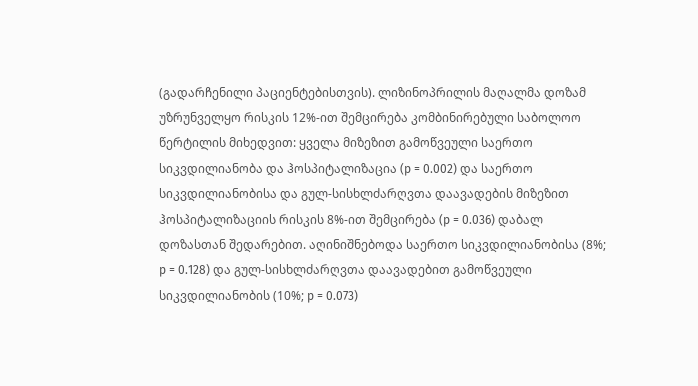(გადარჩენილი პაციენტებისთვის). ლიზინოპრილის მაღალმა დოზამ უზრუნველყო რისკის 12%-ით შემცირება კომბინირებული საბოლოო წერტილის მიხედვით: ყველა მიზეზით გამოწვეული საერთო სიკვდილიანობა და ჰოსპიტალიზაცია (p = 0.002) და საერთო სიკვდილიანობისა და გულ-სისხლძარღვთა დაავადების მიზეზით ჰოსპიტალიზაციის რისკის 8%-ით შემცირება (p = 0.036) დაბალ დოზასთან შედარებით. აღინიშნებოდა საერთო სიკვდილიანობისა (8%; p = 0.128) და გულ-სისხლძარღვთა დაავადებით გამოწვეული სიკვდილიანობის (10%; p = 0.073)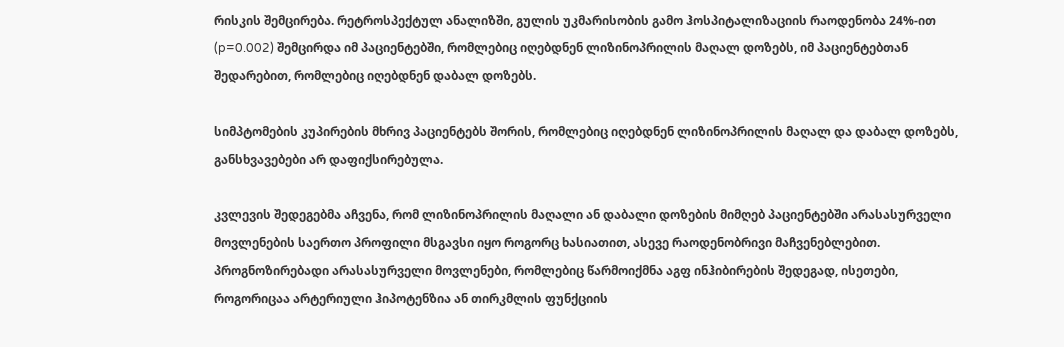რისკის შემცირება. რეტროსპექტულ ანალიზში, გულის უკმარისობის გამო ჰოსპიტალიზაციის რაოდენობა 24%-ით (p=0.002) შემცირდა იმ პაციენტებში, რომლებიც იღებდნენ ლიზინოპრილის მაღალ დოზებს, იმ პაციენტებთან შედარებით, რომლებიც იღებდნენ დაბალ დოზებს.

სიმპტომების კუპირების მხრივ პაციენტებს შორის, რომლებიც იღებდნენ ლიზინოპრილის მაღალ და დაბალ დოზებს, განსხვავებები არ დაფიქსირებულა.

კვლევის შედეგებმა აჩვენა, რომ ლიზინოპრილის მაღალი ან დაბალი დოზების მიმღებ პაციენტებში არასასურველი მოვლენების საერთო პროფილი მსგავსი იყო როგორც ხასიათით, ასევე რაოდენობრივი მაჩვენებლებით. პროგნოზირებადი არასასურველი მოვლენები, რომლებიც წარმოიქმნა აგფ ინჰიბირების შედეგად, ისეთები, როგორიცაა არტერიული ჰიპოტენზია ან თირკმლის ფუნქციის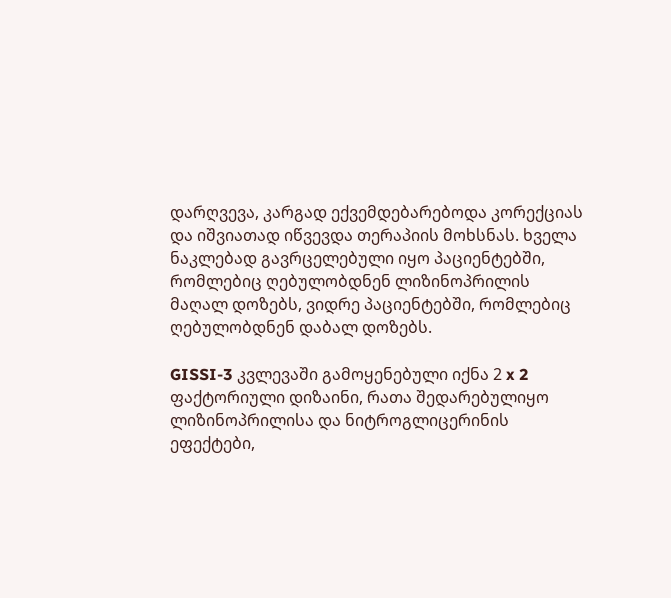დარღვევა, კარგად ექვემდებარებოდა კორექციას და იშვიათად იწვევდა თერაპიის მოხსნას. ხველა ნაკლებად გავრცელებული იყო პაციენტებში, რომლებიც ღებულობდნენ ლიზინოპრილის მაღალ დოზებს, ვიდრე პაციენტებში, რომლებიც ღებულობდნენ დაბალ დოზებს.

GISSI-3 კვლევაში გამოყენებული იქნა 2 x 2 ფაქტორიული დიზაინი, რათა შედარებულიყო ლიზინოპრილისა და ნიტროგლიცერინის ეფექტები,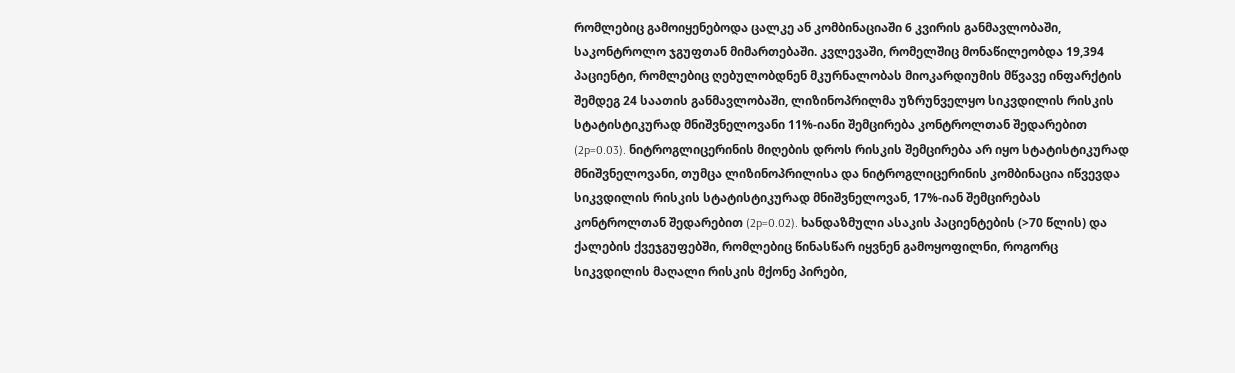რომლებიც გამოიყენებოდა ცალკე ან კომბინაციაში 6 კვირის განმავლობაში, საკონტროლო ჯგუფთან მიმართებაში. კვლევაში, რომელშიც მონაწილეობდა 19,394 პაციენტი, რომლებიც ღებულობდნენ მკურნალობას მიოკარდიუმის მწვავე ინფარქტის შემდეგ 24 საათის განმავლობაში, ლიზინოპრილმა უზრუნველყო სიკვდილის რისკის სტატისტიკურად მნიშვნელოვანი 11%-იანი შემცირება კონტროლთან შედარებით (2p=0.03). ნიტროგლიცერინის მიღების დროს რისკის შემცირება არ იყო სტატისტიკურად მნიშვნელოვანი, თუმცა ლიზინოპრილისა და ნიტროგლიცერინის კომბინაცია იწვევდა სიკვდილის რისკის სტატისტიკურად მნიშვნელოვან, 17%-იან შემცირებას კონტროლთან შედარებით (2p=0.02). ხანდაზმული ასაკის პაციენტების (>70 წლის) და ქალების ქვეჯგუფებში, რომლებიც წინასწარ იყვნენ გამოყოფილნი, როგორც სიკვდილის მაღალი რისკის მქონე პირები,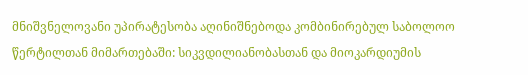მნიშვნელოვანი უპირატესობა აღინიშნებოდა კომბინირებულ საბოლოო წერტილთან მიმართებაში: სიკვდილიანობასთან და მიოკარდიუმის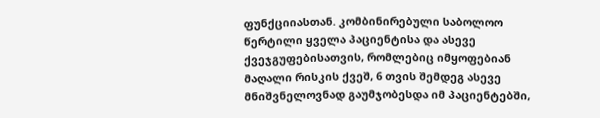ფუნქციიასთან. კომბინირებული საბოლოო წერტილი ყველა პაციენტისა და ასევე ქვეჯგუფებისათვის, რომლებიც იმყოფებიან მაღალი რისკის ქვეშ, 6 თვის შემდეგ ასევე მნიშვნელოვნად გაუმჯობესდა იმ პაციენტებში,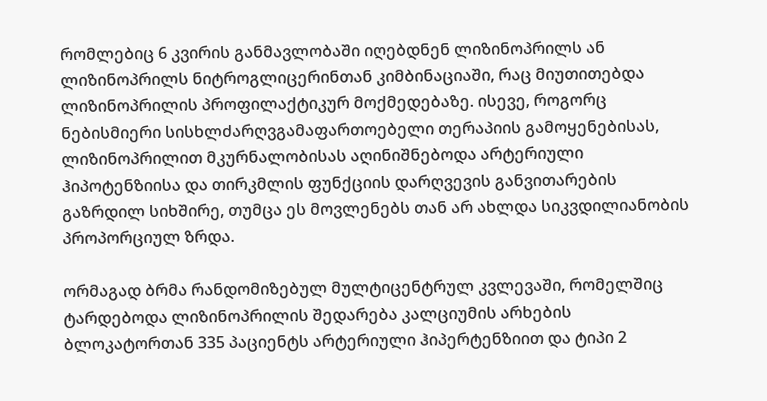რომლებიც 6 კვირის განმავლობაში იღებდნენ ლიზინოპრილს ან ლიზინოპრილს ნიტროგლიცერინთან კიმბინაციაში, რაც მიუთითებდა ლიზინოპრილის პროფილაქტიკურ მოქმედებაზე. ისევე, როგორც ნებისმიერი სისხლძარღვგამაფართოებელი თერაპიის გამოყენებისას, ლიზინოპრილით მკურნალობისას აღინიშნებოდა არტერიული ჰიპოტენზიისა და თირკმლის ფუნქციის დარღვევის განვითარების გაზრდილ სიხშირე, თუმცა ეს მოვლენებს თან არ ახლდა სიკვდილიანობის პროპორციულ ზრდა.

ორმაგად ბრმა რანდომიზებულ მულტიცენტრულ კვლევაში, რომელშიც ტარდებოდა ლიზინოპრილის შედარება კალციუმის არხების ბლოკატორთან 335 პაციენტს არტერიული ჰიპერტენზიით და ტიპი 2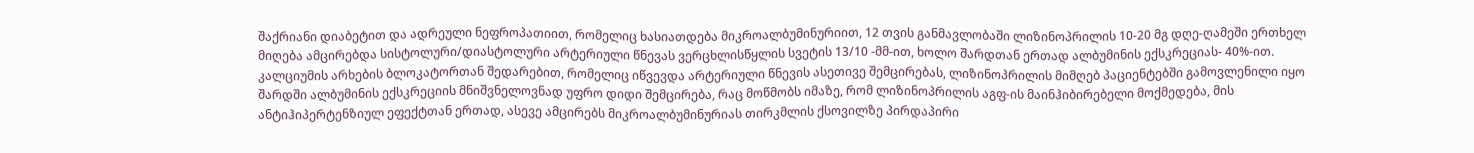შაქრიანი დიაბეტით და ადრეული ნეფროპათიით, რომელიც ხასიათდება მიკროალბუმინურიით, 12 თვის განმავლობაში ლიზინოპრილის 10-20 მგ დღე-ღამეში ერთხელ მიღება ამცირებდა სისტოლური/დიასტოლური არტერიული წნევას ვერცხლისწყლის სვეტის 13/10 -მმ-ით, ხოლო შარდთან ერთად ალბუმინის ექსკრეციას- 40%-ით. კალციუმის არხების ბლოკატორთან შედარებით, რომელიც იწვევდა არტერიული წნევის ასეთივე შემცირებას, ლიზინოპრილის მიმღებ პაციენტებში გამოვლენილი იყო შარდში ალბუმინის ექსკრეციის მნიშვნელოვნად უფრო დიდი შემცირება, რაც მოწმობს იმაზე, რომ ლიზინოპრილის აგფ-ის მაინჰიბირებელი მოქმედება, მის ანტიჰიპერტენზიულ ეფექტთან ერთად, ასევე ამცირებს მიკროალბუმინურიას თირკმლის ქსოვილზე პირდაპირი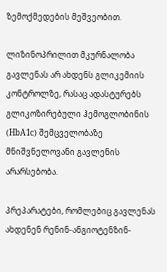ზემოქმედების მეშვეობით.

ლიზინოპრილით მკურნალობა გავლენას არ ახდენს გლიკემიის კონტროლზე, რასაც ადასტურებს გლიკოზირებული ჰემოგლობინის (HbA1c) შემცველობაზე მნიშვნელოვანი გავლენის არარსებობა.

პრეპარატები, რომლებიც გავლენას ახდენენ რენინ-ანგიოტენზინ-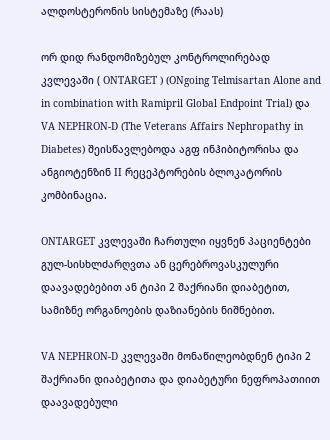ალდოსტერონის სისტემაზე (რაას)

ორ დიდ რანდომიზებულ კონტროლირებად კვლევაში ( ONTARGET ) (ONgoing Telmisartan Alone and in combination with Ramipril Global Endpoint Trial) და VA NEPHRON-D (The Veterans Affairs Nephropathy in Diabetes) შეისწავლებოდა აგფ ინჰიბიტორისა და ანგიოტენზინ II რეცეპტორების ბლოკატორის კომბინაცია.

ONTARGET კვლევაში ჩართული იყვნენ პაციენტები გულ-სისხლძარღვთა ან ცერებროვასკულური დაავადებებით ან ტიპი 2 შაქრიანი დიაბეტით, სამიზნე ორგანოების დაზიანების ნიშნებით.

VA NEPHRON-D კვლევაში მონაწილეობდნენ ტიპი 2 შაქრიანი დიაბეტითა და დიაბეტური ნეფროპათიით დაავადებული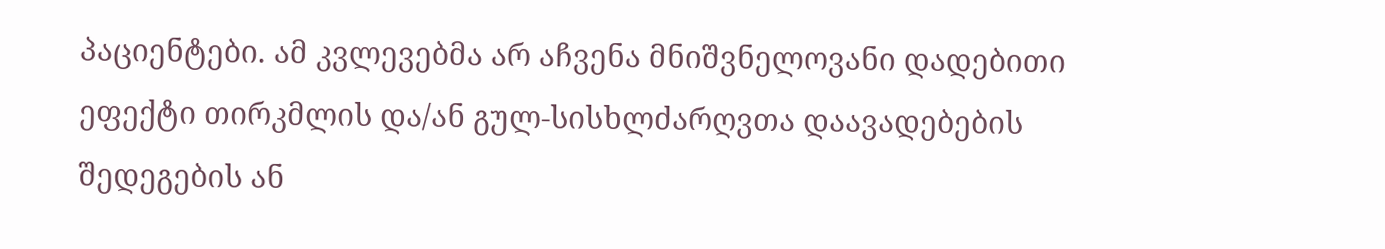პაციენტები. ამ კვლევებმა არ აჩვენა მნიშვნელოვანი დადებითი ეფექტი თირკმლის და/ან გულ-სისხლძარღვთა დაავადებების შედეგების ან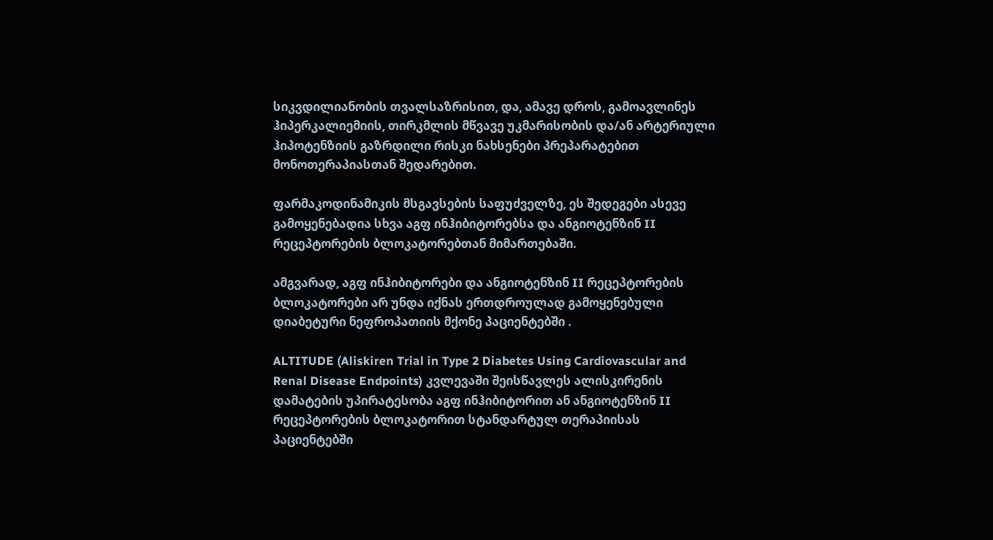სიკვდილიანობის თვალსაზრისით, და, ამავე დროს, გამოავლინეს ჰიპერკალიემიის, თირკმლის მწვავე უკმარისობის და/ან არტერიული ჰიპოტენზიის გაზრდილი რისკი ნახსენები პრეპარატებით მონოთერაპიასთან შედარებით.

ფარმაკოდინამიკის მსგავსების საფუძველზე, ეს შედეგები ასევე გამოყენებადია სხვა აგფ ინჰიბიტორებსა და ანგიოტენზინ II რეცეპტორების ბლოკატორებთან მიმართებაში.

ამგვარად, აგფ ინჰიბიტორები და ანგიოტენზინ II რეცეპტორების ბლოკატორები არ უნდა იქნას ერთდროულად გამოყენებული დიაბეტური ნეფროპათიის მქონე პაციენტებში .

ALTITUDE (Aliskiren Trial in Type 2 Diabetes Using Cardiovascular and Renal Disease Endpoints) კვლევაში შეისწავლეს ალისკირენის დამატების უპირატესობა აგფ ინჰიბიტორით ან ანგიოტენზინ II რეცეპტორების ბლოკატორით სტანდარტულ თერაპიისას პაციენტებში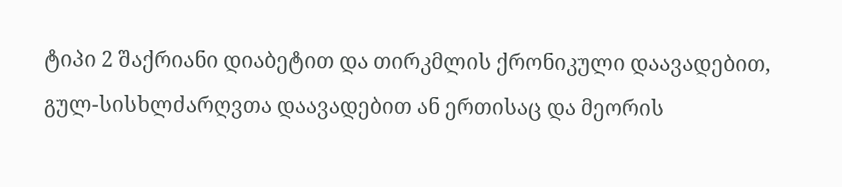ტიპი 2 შაქრიანი დიაბეტით და თირკმლის ქრონიკული დაავადებით, გულ-სისხლძარღვთა დაავადებით ან ერთისაც და მეორის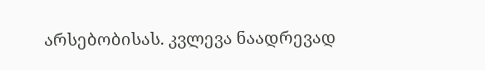არსებობისას. კვლევა ნაადრევად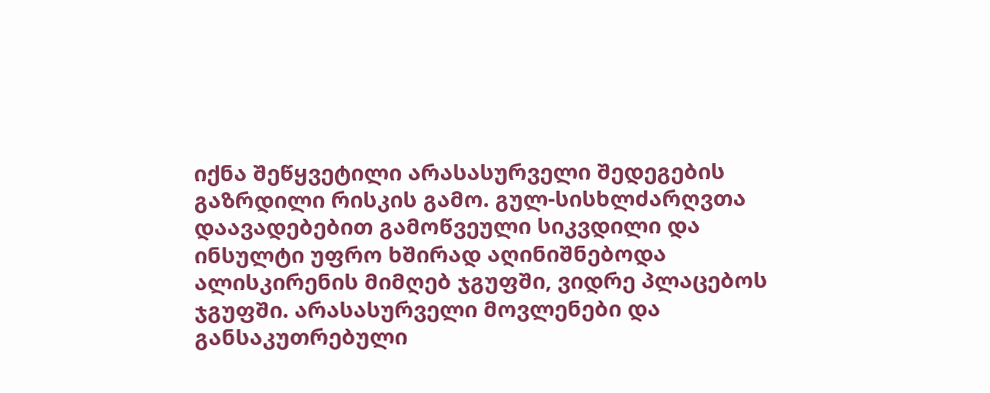იქნა შეწყვეტილი არასასურველი შედეგების გაზრდილი რისკის გამო. გულ-სისხლძარღვთა დაავადებებით გამოწვეული სიკვდილი და ინსულტი უფრო ხშირად აღინიშნებოდა ალისკირენის მიმღებ ჯგუფში, ვიდრე პლაცებოს ჯგუფში. არასასურველი მოვლენები და განსაკუთრებული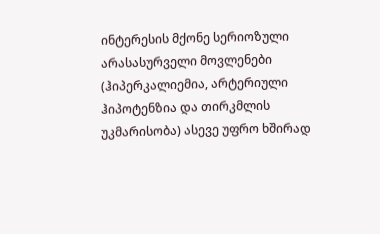ინტერესის მქონე სერიოზული არასასურველი მოვლენები (ჰიპერკალიემია, არტერიული ჰიპოტენზია და თირკმლის უკმარისობა) ასევე უფრო ხშირად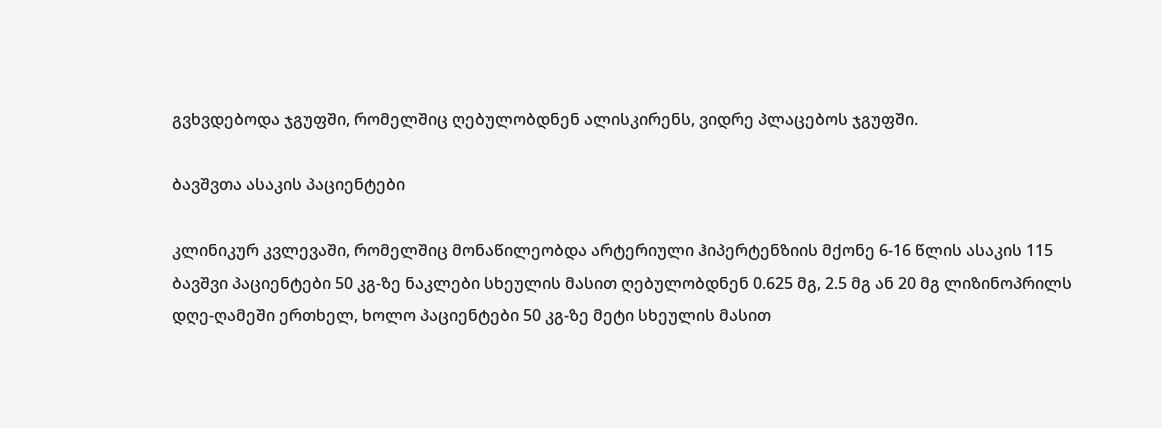გვხვდებოდა ჯგუფში, რომელშიც ღებულობდნენ ალისკირენს, ვიდრე პლაცებოს ჯგუფში.

ბავშვთა ასაკის პაციენტები

კლინიკურ კვლევაში, რომელშიც მონაწილეობდა არტერიული ჰიპერტენზიის მქონე 6-16 წლის ასაკის 115 ბავშვი პაციენტები 50 კგ-ზე ნაკლები სხეულის მასით ღებულობდნენ 0.625 მგ, 2.5 მგ ან 20 მგ ლიზინოპრილს დღე-ღამეში ერთხელ, ხოლო პაციენტები 50 კგ-ზე მეტი სხეულის მასით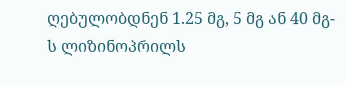ღებულობდნენ 1.25 მგ, 5 მგ ან 40 მგ-ს ლიზინოპრილს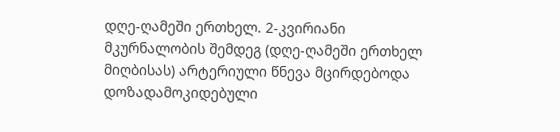დღე-ღამეში ერთხელ. 2-კვირიანი მკურნალობის შემდეგ (დღე-ღამეში ერთხელ მიღბისას) არტერიული წნევა მცირდებოდა დოზადამოკიდებული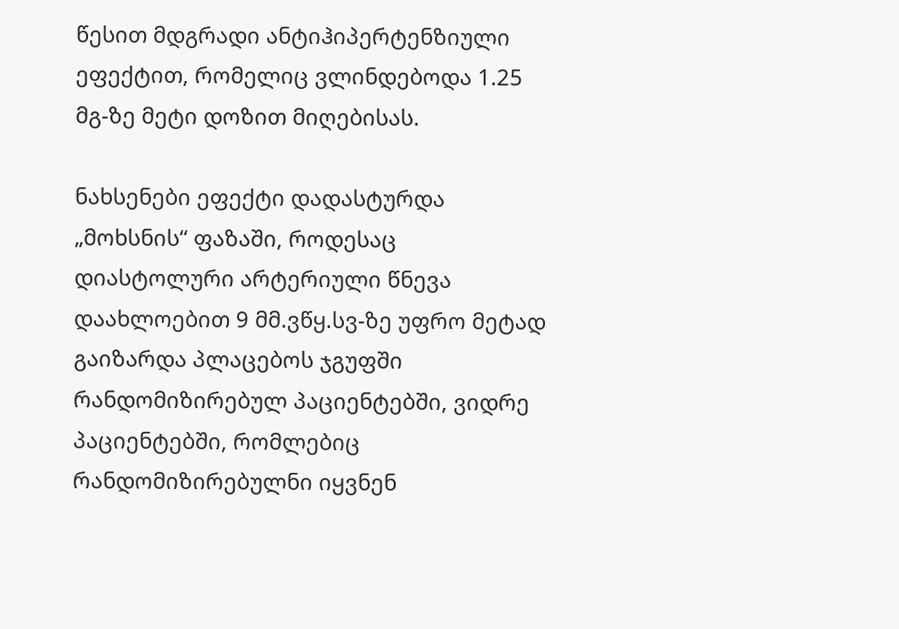წესით მდგრადი ანტიჰიპერტენზიული ეფექტით, რომელიც ვლინდებოდა 1.25 მგ-ზე მეტი დოზით მიღებისას.

ნახსენები ეფექტი დადასტურდა „მოხსნის“ ფაზაში, როდესაც დიასტოლური არტერიული წნევა დაახლოებით 9 მმ.ვწყ.სვ-ზე უფრო მეტად გაიზარდა პლაცებოს ჯგუფში რანდომიზირებულ პაციენტებში, ვიდრე პაციენტებში, რომლებიც რანდომიზირებულნი იყვნენ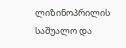ლიზინოპრილის საშუალო და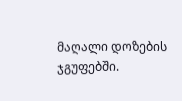მაღალი დოზების ჯგუფებში.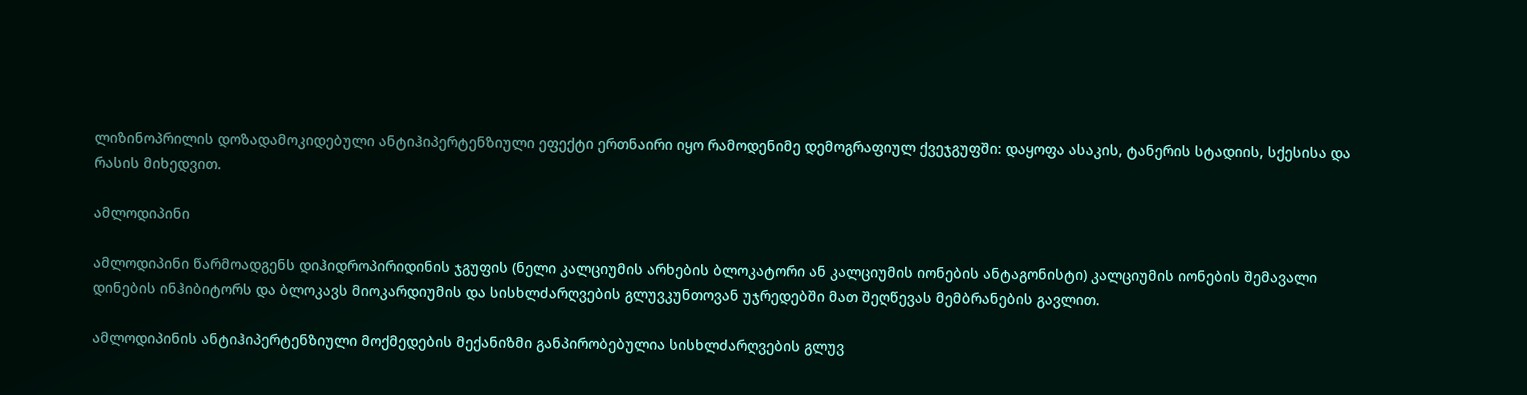ლიზინოპრილის დოზადამოკიდებული ანტიჰიპერტენზიული ეფექტი ერთნაირი იყო რამოდენიმე დემოგრაფიულ ქვეჯგუფში: დაყოფა ასაკის, ტანერის სტადიის, სქესისა და რასის მიხედვით.

ამლოდიპინი

ამლოდიპინი წარმოადგენს დიჰიდროპირიდინის ჯგუფის (ნელი კალციუმის არხების ბლოკატორი ან კალციუმის იონების ანტაგონისტი) კალციუმის იონების შემავალი დინების ინჰიბიტორს და ბლოკავს მიოკარდიუმის და სისხლძარღვების გლუვკუნთოვან უჯრედებში მათ შეღწევას მემბრანების გავლით.

ამლოდიპინის ანტიჰიპერტენზიული მოქმედების მექანიზმი განპირობებულია სისხლძარღვების გლუვ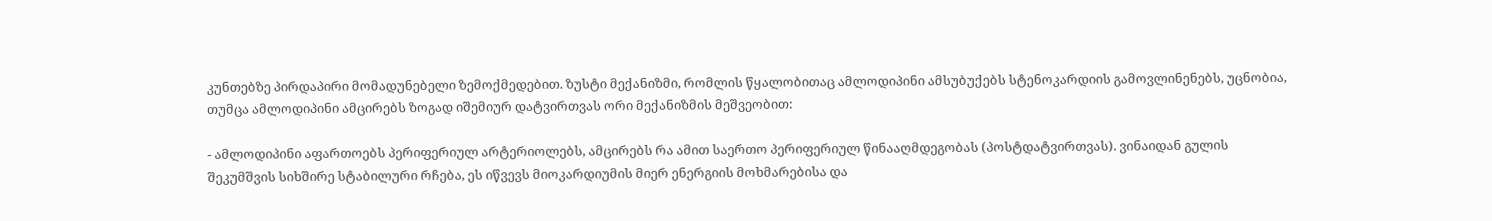კუნთებზე პირდაპირი მომადუნებელი ზემოქმედებით. ზუსტი მექანიზმი, რომლის წყალობითაც ამლოდიპინი ამსუბუქებს სტენოკარდიის გამოვლინენებს, უცნობია, თუმცა ამლოდიპინი ამცირებს ზოგად იშემიურ დატვირთვას ორი მექანიზმის მეშვეობით:

- ამლოდიპინი აფართოებს პერიფერიულ არტერიოლებს, ამცირებს რა ამით საერთო პერიფერიულ წინააღმდეგობას (პოსტდატვირთვას). ვინაიდან გულის შეკუმშვის სიხშირე სტაბილური რჩება, ეს იწვევს მიოკარდიუმის მიერ ენერგიის მოხმარებისა და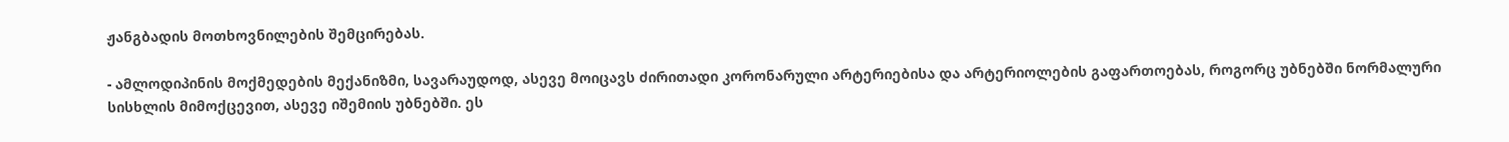ჟანგბადის მოთხოვნილების შემცირებას.

- ამლოდიპინის მოქმედების მექანიზმი, სავარაუდოდ, ასევე მოიცავს ძირითადი კორონარული არტერიებისა და არტერიოლების გაფართოებას, როგორც უბნებში ნორმალური სისხლის მიმოქცევით, ასევე იშემიის უბნებში. ეს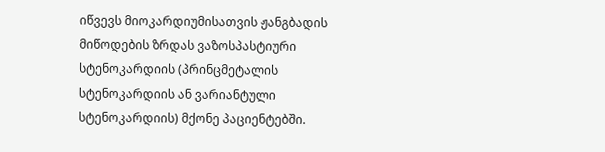იწვევს მიოკარდიუმისათვის ჟანგბადის მიწოდების ზრდას ვაზოსპასტიური სტენოკარდიის (პრინცმეტალის სტენოკარდიის ან ვარიანტული სტენოკარდიის) მქონე პაციენტებში.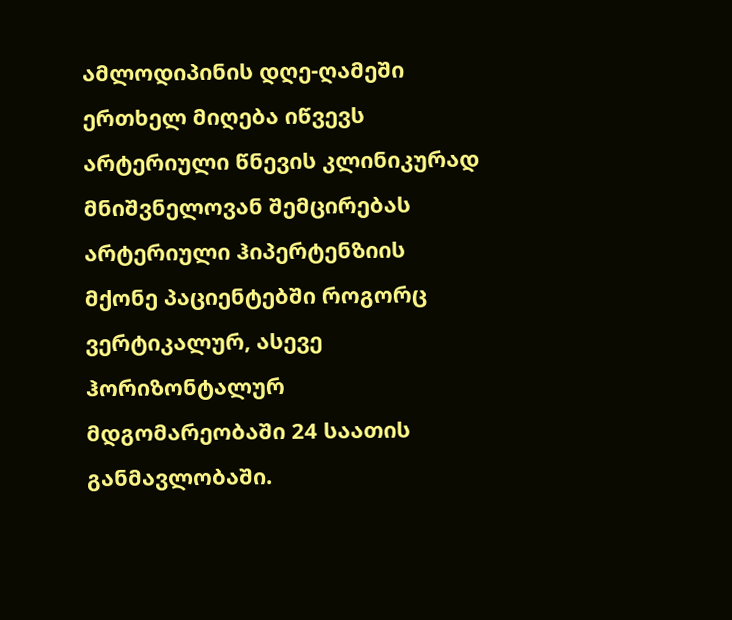ამლოდიპინის დღე-ღამეში ერთხელ მიღება იწვევს არტერიული წნევის კლინიკურად მნიშვნელოვან შემცირებას არტერიული ჰიპერტენზიის მქონე პაციენტებში როგორც ვერტიკალურ, ასევე ჰორიზონტალურ მდგომარეობაში 24 საათის განმავლობაში.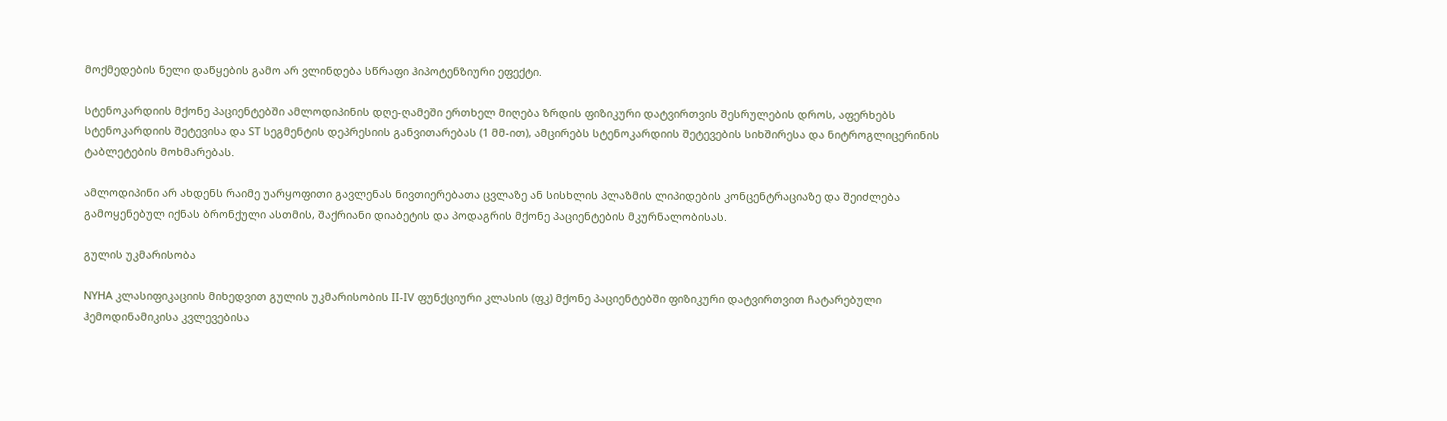მოქმედების ნელი დაწყების გამო არ ვლინდება სწრაფი ჰიპოტენზიური ეფექტი.

სტენოკარდიის მქონე პაციენტებში ამლოდიპინის დღე-ღამეში ერთხელ მიღება ზრდის ფიზიკური დატვირთვის შესრულების დროს, აფერხებს სტენოკარდიის შეტევისა და ST სეგმენტის დეპრესიის განვითარებას (1 მმ-ით), ამცირებს სტენოკარდიის შეტევების სიხშირესა და ნიტროგლიცერინის ტაბლეტების მოხმარებას.

ამლოდიპინი არ ახდენს რაიმე უარყოფითი გავლენას ნივთიერებათა ცვლაზე ან სისხლის პლაზმის ლიპიდების კონცენტრაციაზე და შეიძლება გამოყენებულ იქნას ბრონქული ასთმის, შაქრიანი დიაბეტის და პოდაგრის მქონე პაციენტების მკურნალობისას.

გულის უკმარისობა

NYHA კლასიფიკაციის მიხედვით გულის უკმარისობის II-IV ფუნქციური კლასის (ფკ) მქონე პაციენტებში ფიზიკური დატვირთვით ჩატარებული ჰემოდინამიკისა კვლევებისა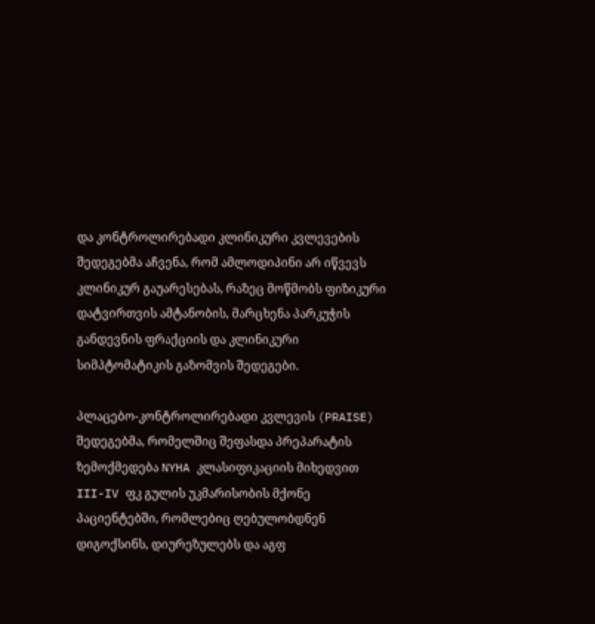და კონტროლირებადი კლინიკური კვლევების შედეგებმა აჩვენა, რომ ამლოდიპინი არ იწვევს კლინიკურ გაუარესებას, რაზეც მოწმობს ფიზიკური დატვირთვის ამტანობის, მარცხენა პარკუჭის განდევნის ფრაქციის და კლინიკური სიმპტომატიკის გაზომვის შედეგები.

პლაცებო-კონტროლირებადი კვლევის (PRAISE) შედეგებმა, რომელშიც შეფასდა პრეპარატის ზემოქმედება NYHA კლასიფიკაციის მიხედვით III-IV ფკ გულის უკმარისობის მქონე პაციენტებში, რომლებიც ღებულობდნენ დიგოქსინს, დიურეზულებს და აგფ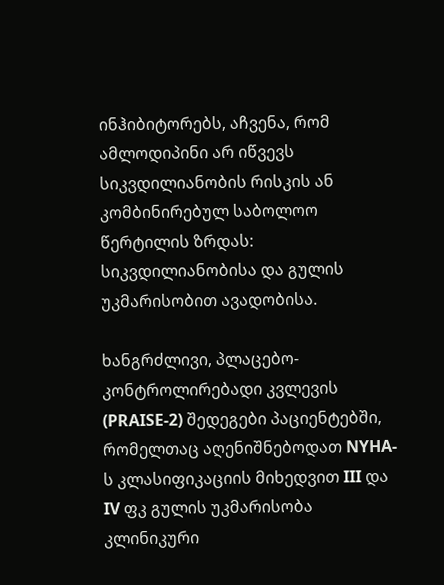ინჰიბიტორებს, აჩვენა, რომ ამლოდიპინი არ იწვევს სიკვდილიანობის რისკის ან კომბინირებულ საბოლოო წერტილის ზრდას: სიკვდილიანობისა და გულის უკმარისობით ავადობისა.

ხანგრძლივი, პლაცებო- კონტროლირებადი კვლევის (PRAISE-2) შედეგები პაციენტებში, რომელთაც აღენიშნებოდათ NYHA-ს კლასიფიკაციის მიხედვით III და IV ფკ გულის უკმარისობა კლინიკური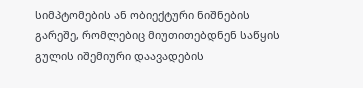სიმპტომების ან ობიექტური ნიშნების გარეშე, რომლებიც მიუთითებდნენ საწყის გულის იშემიური დაავადების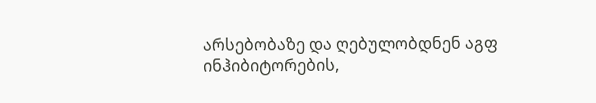არსებობაზე და ღებულობდნენ აგფ ინჰიბიტორების,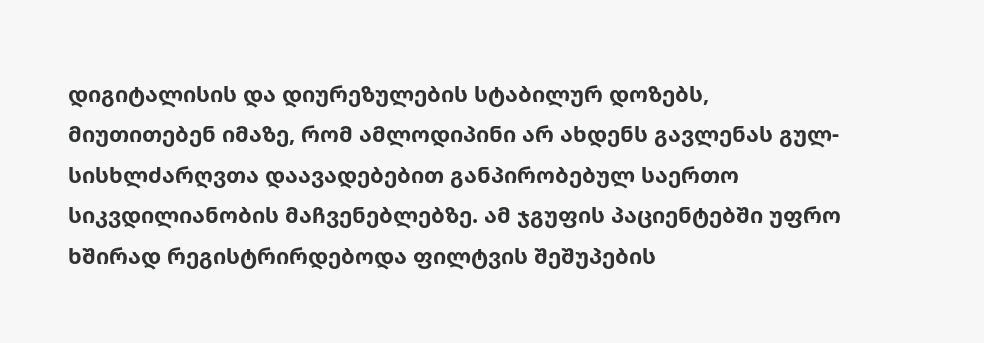დიგიტალისის და დიურეზულების სტაბილურ დოზებს, მიუთითებენ იმაზე, რომ ამლოდიპინი არ ახდენს გავლენას გულ-სისხლძარღვთა დაავადებებით განპირობებულ საერთო სიკვდილიანობის მაჩვენებლებზე. ამ ჯგუფის პაციენტებში უფრო ხშირად რეგისტრირდებოდა ფილტვის შეშუპების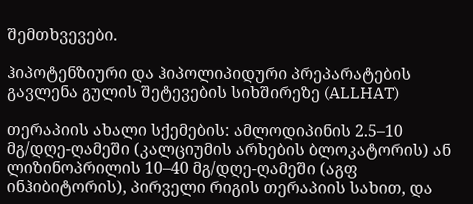შემთხვევები.

ჰიპოტენზიური და ჰიპოლიპიდური პრეპარატების გავლენა გულის შეტევების სიხშირეზე (ALLHAT)

თერაპიის ახალი სქემების: ამლოდიპინის 2.5–10 მგ/დღე-ღამეში (კალციუმის არხების ბლოკატორის) ან ლიზინოპრილის 10–40 მგ/დღე-ღამეში (აგფ ინჰიბიტორის), პირველი რიგის თერაპიის სახით, და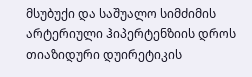მსუბუქი და საშუალო სიმძიმის არტერიული ჰიპერტენზიის დროს თიაზიდური დუირეტიკის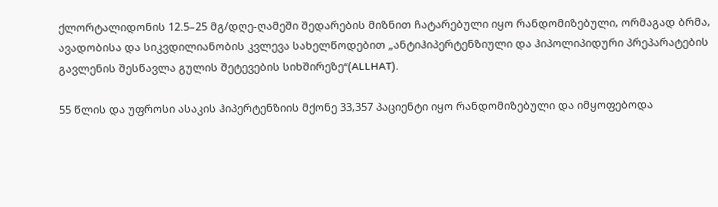ქლორტალიდონის 12.5–25 მგ/დღე-ღამეში შედარების მიზნით ჩატარებული იყო რანდომიზებული, ორმაგად ბრმა, ავადობისა და სიკვდილიანობის კვლევა სახელწოდებით „ანტიჰიპერტენზიული და ჰიპოლიპიდური პრეპარატების გავლენის შესწავლა გულის შეტევების სიხშირეზე“(ALLHAT).

55 წლის და უფროსი ასაკის ჰიპერტენზიის მქონე 33,357 პაციენტი იყო რანდომიზებული და იმყოფებოდა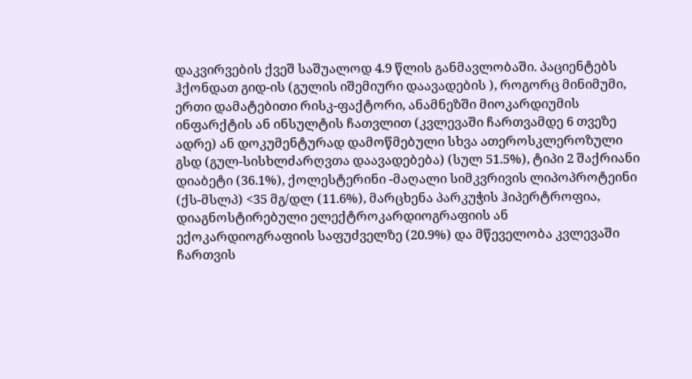დაკვირვების ქვეშ საშუალოდ 4.9 წლის განმავლობაში. პაციენტებს ჰქონდათ გიდ-ის (გულის იშემიური დაავადების ), როგორც მინიმუმი, ერთი დამატებითი რისკ-ფაქტორი, ანამნეზში მიოკარდიუმის ინფარქტის ან ინსულტის ჩათვლით (კვლევაში ჩართვამდე 6 თვეზე ადრე) ან დოკუმენტურად დამოწმებული სხვა ათეროსკლეროზული გსდ (გულ-სისხლძარღვთა დაავადებება) (სულ 51.5%), ტიპი 2 შაქრიანი დიაბეტი (36.1%), ქოლესტერინი -მაღალი სიმკვრივის ლიპოპროტეინი (ქს-მსლპ) <35 მგ/დლ (11.6%), მარცხენა პარკუჭის ჰიპერტროფია, დიაგნოსტირებული ელექტროკარდიოგრაფიის ან ექოკარდიოგრაფიის საფუძველზე (20.9%) და მწეველობა კვლევაში ჩართვის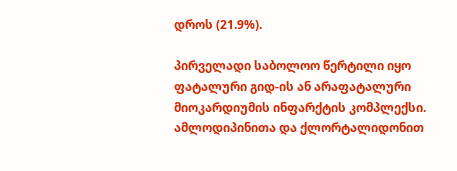დროს (21.9%).

პირველადი საბოლოო წერტილი იყო ფატალური გიდ-ის ან არაფატალური მიოკარდიუმის ინფარქტის კომპლექსი. ამლოდიპინითა და ქლორტალიდონით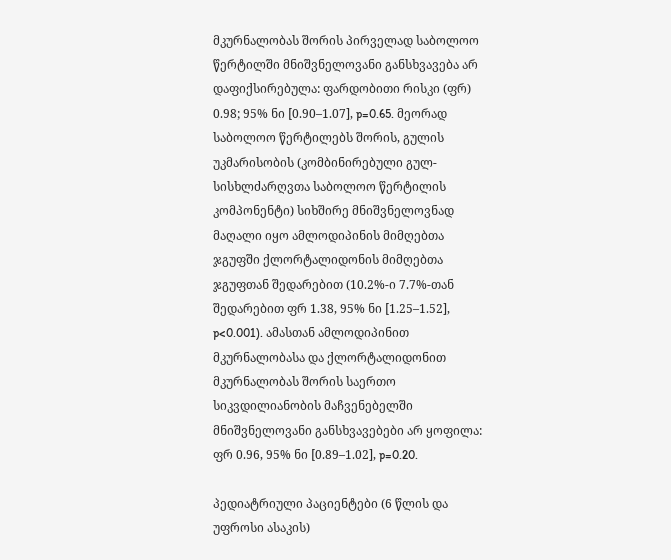მკურნალობას შორის პირველად საბოლოო წერტილში მნიშვნელოვანი განსხვავება არ დაფიქსირებულა: ფარდობითი რისკი (ფრ) 0.98; 95% ნი [0.90–1.07], p=0.65. მეორად საბოლოო წერტილებს შორის, გულის უკმარისობის (კომბინირებული გულ-სისხლძარღვთა საბოლოო წერტილის კომპონენტი) სიხშირე მნიშვნელოვნად მაღალი იყო ამლოდიპინის მიმღებთა ჯგუფში ქლორტალიდონის მიმღებთა ჯგუფთან შედარებით (10.2%-ი 7.7%-თან შედარებით ფრ 1.38, 95% ნი [1.25–1.52], p<0.001). ამასთან ამლოდიპინით მკურნალობასა და ქლორტალიდონით მკურნალობას შორის საერთო სიკვდილიანობის მაჩვენებელში მნიშვნელოვანი განსხვავებები არ ყოფილა: ფრ 0.96, 95% ნი [0.89–1.02], p=0.20.

პედიატრიული პაციენტები (6 წლის და უფროსი ასაკის)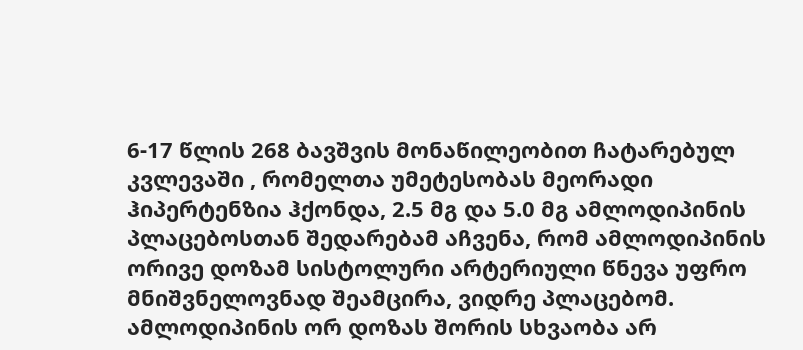6-17 წლის 268 ბავშვის მონაწილეობით ჩატარებულ კვლევაში , რომელთა უმეტესობას მეორადი ჰიპერტენზია ჰქონდა, 2.5 მგ და 5.0 მგ ამლოდიპინის პლაცებოსთან შედარებამ აჩვენა, რომ ამლოდიპინის ორივე დოზამ სისტოლური არტერიული წნევა უფრო მნიშვნელოვნად შეამცირა, ვიდრე პლაცებომ. ამლოდიპინის ორ დოზას შორის სხვაობა არ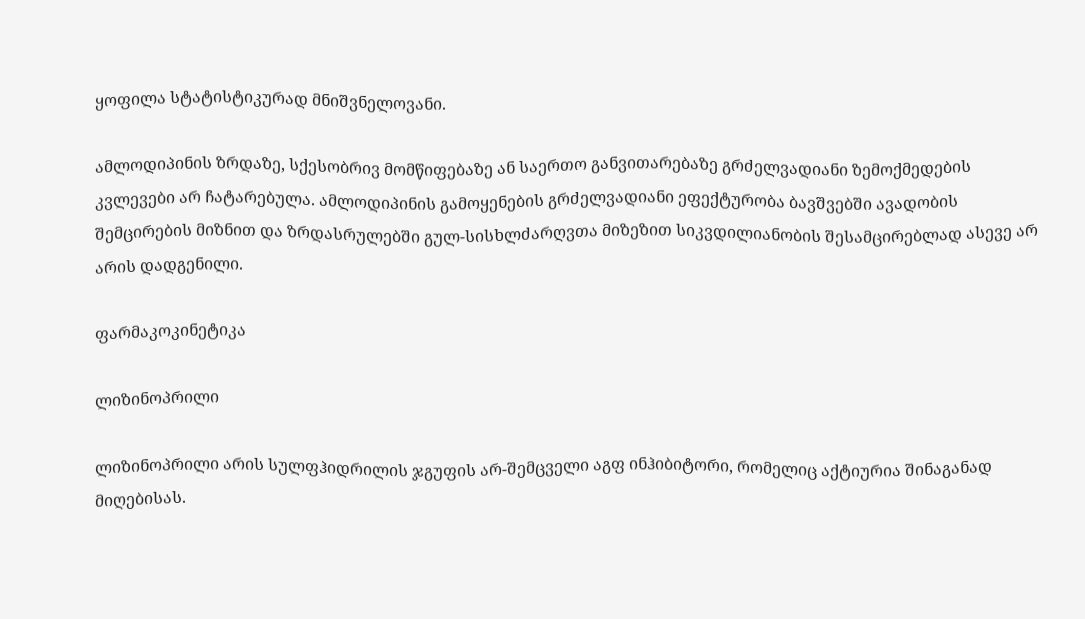ყოფილა სტატისტიკურად მნიშვნელოვანი.

ამლოდიპინის ზრდაზე, სქესობრივ მომწიფებაზე ან საერთო განვითარებაზე გრძელვადიანი ზემოქმედების კვლევები არ ჩატარებულა. ამლოდიპინის გამოყენების გრძელვადიანი ეფექტურობა ბავშვებში ავადობის შემცირების მიზნით და ზრდასრულებში გულ-სისხლძარღვთა მიზეზით სიკვდილიანობის შესამცირებლად ასევე არ არის დადგენილი.

ფარმაკოკინეტიკა

ლიზინოპრილი

ლიზინოპრილი არის სულფჰიდრილის ჯგუფის არ-შემცველი აგფ ინჰიბიტორი, რომელიც აქტიურია შინაგანად მიღებისას.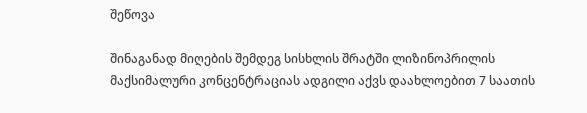შეწოვა

შინაგანად მიღების შემდეგ სისხლის შრატში ლიზინოპრილის მაქსიმალური კონცენტრაციას ადგილი აქვს დაახლოებით 7 საათის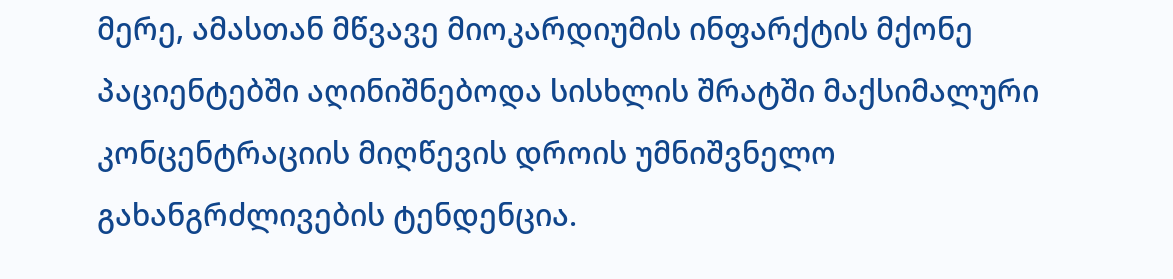მერე, ამასთან მწვავე მიოკარდიუმის ინფარქტის მქონე პაციენტებში აღინიშნებოდა სისხლის შრატში მაქსიმალური კონცენტრაციის მიღწევის დროის უმნიშვნელო გახანგრძლივების ტენდენცია.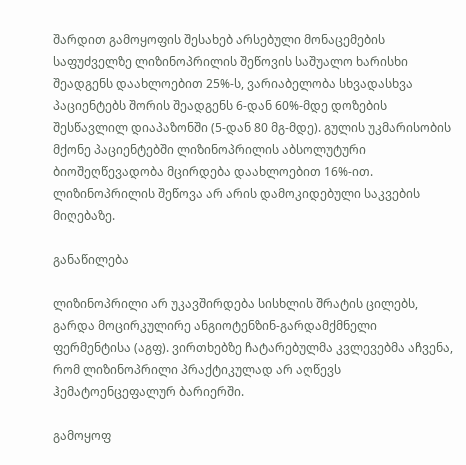შარდით გამოყოფის შესახებ არსებული მონაცემების საფუძველზე ლიზინოპრილის შეწოვის საშუალო ხარისხი შეადგენს დაახლოებით 25%-ს, ვარიაბელობა სხვადასხვა პაციენტებს შორის შეადგენს 6-დან 60%-მდე დოზების შესწავლილ დიაპაზონში (5-დან 80 მგ-მდე). გულის უკმარისობის მქონე პაციენტებში ლიზინოპრილის აბსოლუტური ბიოშეღწევადობა მცირდება დაახლოებით 16%-ით. ლიზინოპრილის შეწოვა არ არის დამოკიდებული საკვების მიღებაზე.

განაწილება

ლიზინოპრილი არ უკავშირდება სისხლის შრატის ცილებს, გარდა მოცირკულირე ანგიოტენზინ-გარდამქმნელი ფერმენტისა (აგფ). ვირთხებზე ჩატარებულმა კვლევებმა აჩვენა, რომ ლიზინოპრილი პრაქტიკულად არ აღწევს ჰემატოენცეფალურ ბარიერში.

გამოყოფ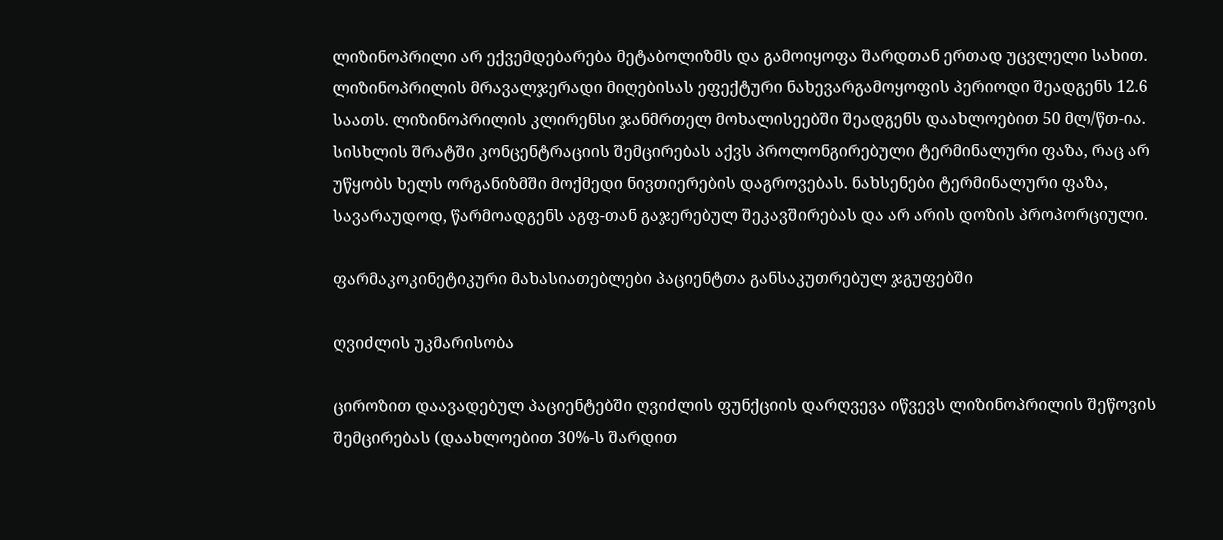ლიზინოპრილი არ ექვემდებარება მეტაბოლიზმს და გამოიყოფა შარდთან ერთად უცვლელი სახით. ლიზინოპრილის მრავალჯერადი მიღებისას ეფექტური ნახევარგამოყოფის პერიოდი შეადგენს 12.6 საათს. ლიზინოპრილის კლირენსი ჯანმრთელ მოხალისეებში შეადგენს დაახლოებით 50 მლ/წთ-ია. სისხლის შრატში კონცენტრაციის შემცირებას აქვს პროლონგირებული ტერმინალური ფაზა, რაც არ უწყობს ხელს ორგანიზმში მოქმედი ნივთიერების დაგროვებას. ნახსენები ტერმინალური ფაზა, სავარაუდოდ, წარმოადგენს აგფ-თან გაჯერებულ შეკავშირებას და არ არის დოზის პროპორციული.

ფარმაკოკინეტიკური მახასიათებლები პაციენტთა განსაკუთრებულ ჯგუფებში

ღვიძლის უკმარისობა

ციროზით დაავადებულ პაციენტებში ღვიძლის ფუნქციის დარღვევა იწვევს ლიზინოპრილის შეწოვის შემცირებას (დაახლოებით 30%-ს შარდით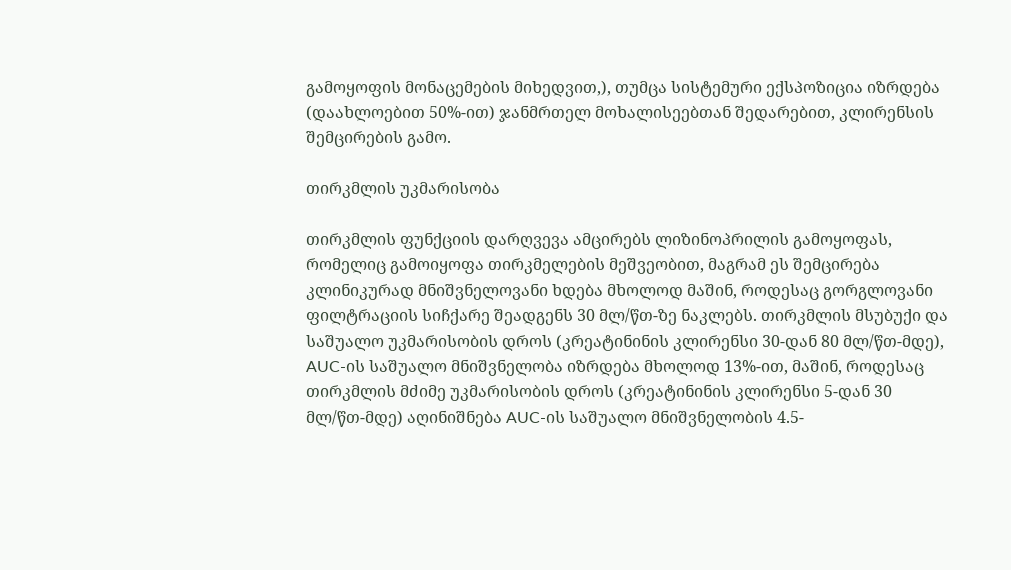გამოყოფის მონაცემების მიხედვით,), თუმცა სისტემური ექსპოზიცია იზრდება (დაახლოებით 50%-ით) ჯანმრთელ მოხალისეებთან შედარებით, კლირენსის შემცირების გამო.

თირკმლის უკმარისობა

თირკმლის ფუნქციის დარღვევა ამცირებს ლიზინოპრილის გამოყოფას, რომელიც გამოიყოფა თირკმელების მეშვეობით, მაგრამ ეს შემცირება კლინიკურად მნიშვნელოვანი ხდება მხოლოდ მაშინ, როდესაც გორგლოვანი ფილტრაციის სიჩქარე შეადგენს 30 მლ/წთ-ზე ნაკლებს. თირკმლის მსუბუქი და საშუალო უკმარისობის დროს (კრეატინინის კლირენსი 30-დან 80 მლ/წთ-მდე), AUC-ის საშუალო მნიშვნელობა იზრდება მხოლოდ 13%-ით, მაშინ, როდესაც თირკმლის მძიმე უკმარისობის დროს (კრეატინინის კლირენსი 5-დან 30 მლ/წთ-მდე) აღინიშნება AUC-ის საშუალო მნიშვნელობის 4.5-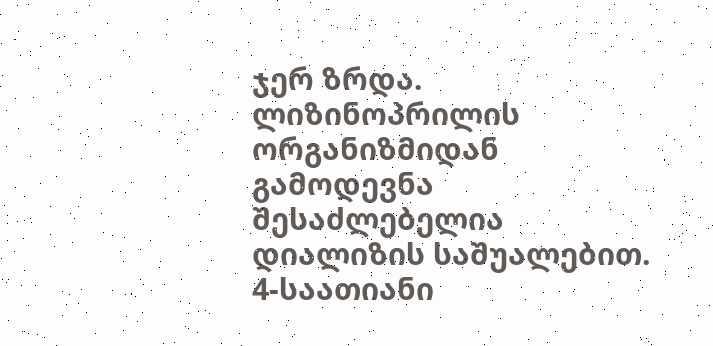ჯერ ზრდა. ლიზინოპრილის ორგანიზმიდან გამოდევნა შესაძლებელია დიალიზის საშუალებით. 4-საათიანი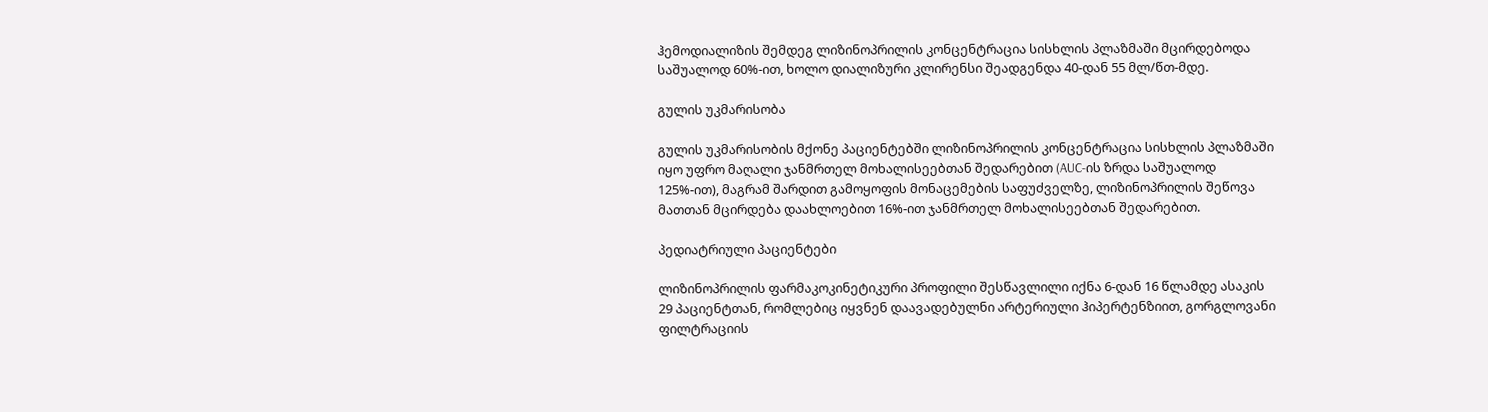ჰემოდიალიზის შემდეგ ლიზინოპრილის კონცენტრაცია სისხლის პლაზმაში მცირდებოდა საშუალოდ 60%-ით, ხოლო დიალიზური კლირენსი შეადგენდა 40-დან 55 მლ/წთ-მდე.

გულის უკმარისობა

გულის უკმარისობის მქონე პაციენტებში ლიზინოპრილის კონცენტრაცია სისხლის პლაზმაში იყო უფრო მაღალი ჯანმრთელ მოხალისეებთან შედარებით (AUC-ის ზრდა საშუალოდ 125%-ით), მაგრამ შარდით გამოყოფის მონაცემების საფუძველზე, ლიზინოპრილის შეწოვა მათთან მცირდება დაახლოებით 16%-ით ჯანმრთელ მოხალისეებთან შედარებით.

პედიატრიული პაციენტები

ლიზინოპრილის ფარმაკოკინეტიკური პროფილი შესწავლილი იქნა 6-დან 16 წლამდე ასაკის 29 პაციენტთან, რომლებიც იყვნენ დაავადებულნი არტერიული ჰიპერტენზიით, გორგლოვანი ფილტრაციის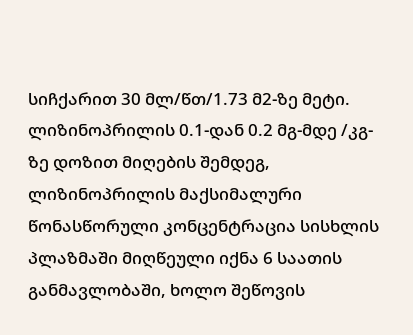სიჩქარით 30 მლ/წთ/1.73 მ2-ზე მეტი. ლიზინოპრილის 0.1-დან 0.2 მგ-მდე /კგ-ზე დოზით მიღების შემდეგ, ლიზინოპრილის მაქსიმალური წონასწორული კონცენტრაცია სისხლის პლაზმაში მიღწეული იქნა 6 საათის განმავლობაში, ხოლო შეწოვის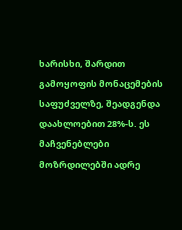ხარისხი, შარდით გამოყოფის მონაცემების საფუძველზე, შეადგენდა დაახლოებით 28%-ს. ეს მაჩვენებლები მოზრდილებში ადრე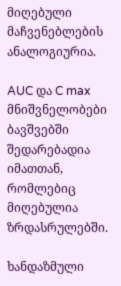მიღებული მაჩვენებლების ანალოგიურია.

AUC და C max მნიშვნელობები ბავშვებში შედარებადია იმათთან, რომლებიც მიღებულია ზრდასრულებში.

ხანდაზმული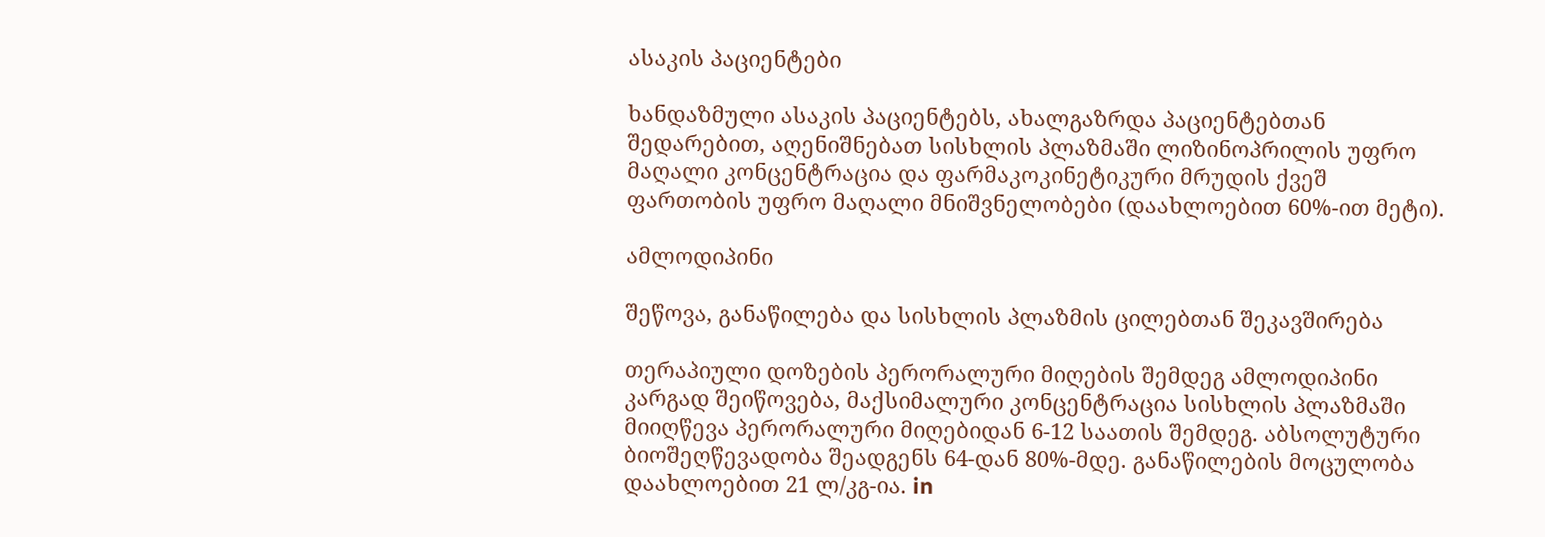ასაკის პაციენტები

ხანდაზმული ასაკის პაციენტებს, ახალგაზრდა პაციენტებთან შედარებით, აღენიშნებათ სისხლის პლაზმაში ლიზინოპრილის უფრო მაღალი კონცენტრაცია და ფარმაკოკინეტიკური მრუდის ქვეშ ფართობის უფრო მაღალი მნიშვნელობები (დაახლოებით 60%-ით მეტი).

ამლოდიპინი

შეწოვა, განაწილება და სისხლის პლაზმის ცილებთან შეკავშირება

თერაპიული დოზების პერორალური მიღების შემდეგ ამლოდიპინი კარგად შეიწოვება, მაქსიმალური კონცენტრაცია სისხლის პლაზმაში მიიღწევა პერორალური მიღებიდან 6-12 საათის შემდეგ. აბსოლუტური ბიოშეღწევადობა შეადგენს 64-დან 80%-მდე. განაწილების მოცულობა დაახლოებით 21 ლ/კგ-ია. in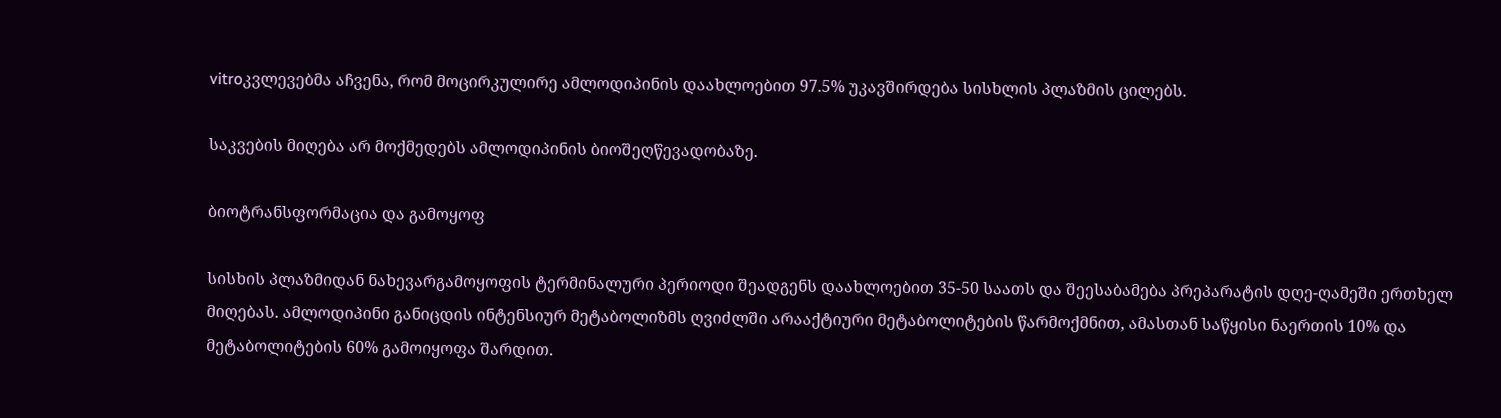vitroკვლევებმა აჩვენა, რომ მოცირკულირე ამლოდიპინის დაახლოებით 97.5% უკავშირდება სისხლის პლაზმის ცილებს.

საკვების მიღება არ მოქმედებს ამლოდიპინის ბიოშეღწევადობაზე.

ბიოტრანსფორმაცია და გამოყოფ

სისხის პლაზმიდან ნახევარგამოყოფის ტერმინალური პერიოდი შეადგენს დაახლოებით 35-50 საათს და შეესაბამება პრეპარატის დღე-ღამეში ერთხელ მიღებას. ამლოდიპინი განიცდის ინტენსიურ მეტაბოლიზმს ღვიძლში არააქტიური მეტაბოლიტების წარმოქმნით, ამასთან საწყისი ნაერთის 10% და მეტაბოლიტების 60% გამოიყოფა შარდით.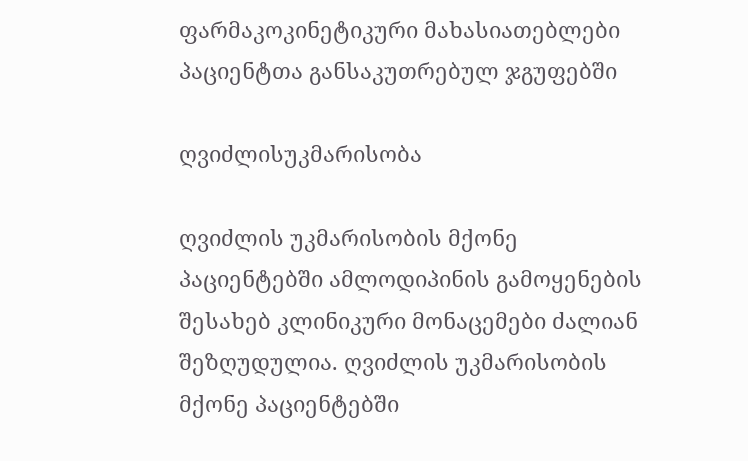ფარმაკოკინეტიკური მახასიათებლები პაციენტთა განსაკუთრებულ ჯგუფებში

ღვიძლისუკმარისობა

ღვიძლის უკმარისობის მქონე პაციენტებში ამლოდიპინის გამოყენების შესახებ კლინიკური მონაცემები ძალიან შეზღუდულია. ღვიძლის უკმარისობის მქონე პაციენტებში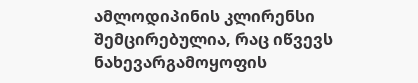ამლოდიპინის კლირენსი შემცირებულია, რაც იწვევს ნახევარგამოყოფის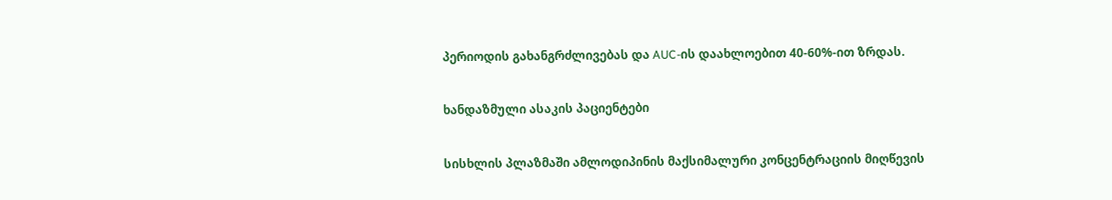პერიოდის გახანგრძლივებას და AUC-ის დაახლოებით 40-60%-ით ზრდას.

ხანდაზმული ასაკის პაციენტები

სისხლის პლაზმაში ამლოდიპინის მაქსიმალური კონცენტრაციის მიღწევის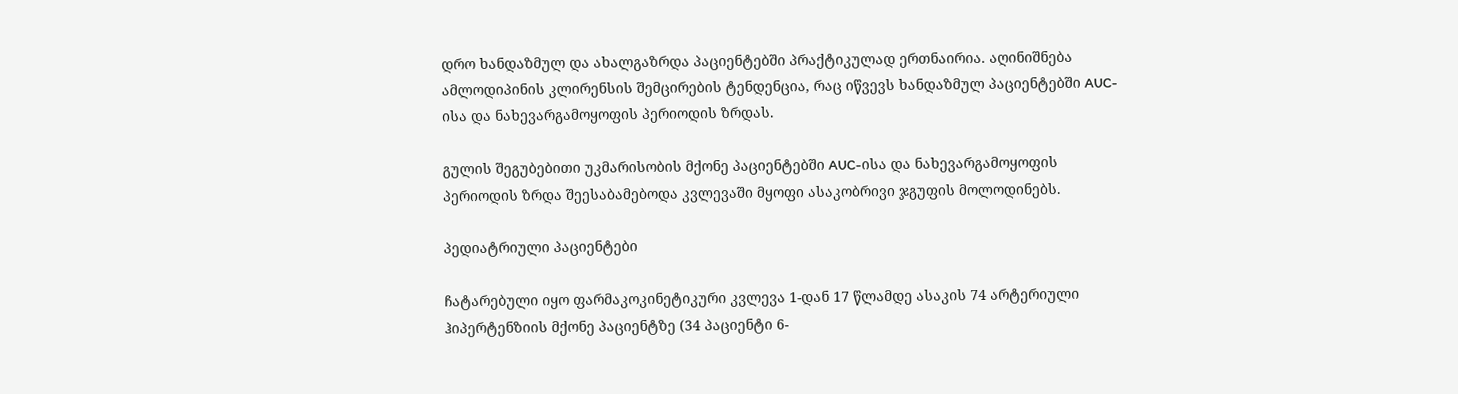დრო ხანდაზმულ და ახალგაზრდა პაციენტებში პრაქტიკულად ერთნაირია. აღინიშნება ამლოდიპინის კლირენსის შემცირების ტენდენცია, რაც იწვევს ხანდაზმულ პაციენტებში AUC-ისა და ნახევარგამოყოფის პერიოდის ზრდას.

გულის შეგუბებითი უკმარისობის მქონე პაციენტებში AUC-ისა და ნახევარგამოყოფის პერიოდის ზრდა შეესაბამებოდა კვლევაში მყოფი ასაკობრივი ჯგუფის მოლოდინებს.

პედიატრიული პაციენტები

ჩატარებული იყო ფარმაკოკინეტიკური კვლევა 1-დან 17 წლამდე ასაკის 74 არტერიული ჰიპერტენზიის მქონე პაციენტზე (34 პაციენტი 6-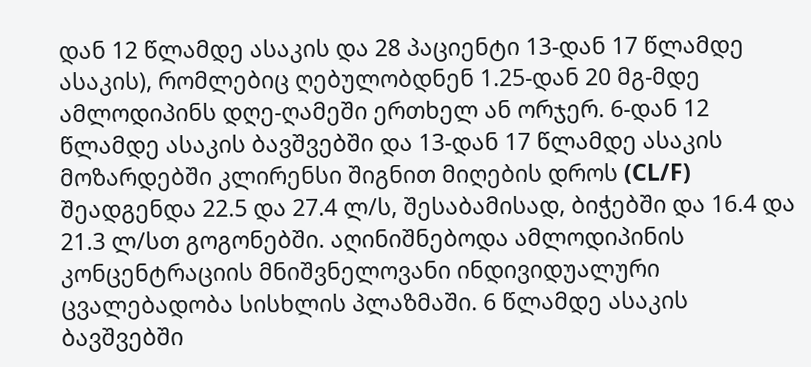დან 12 წლამდე ასაკის და 28 პაციენტი 13-დან 17 წლამდე ასაკის), რომლებიც ღებულობდნენ 1.25-დან 20 მგ-მდე ამლოდიპინს დღე-ღამეში ერთხელ ან ორჯერ. 6-დან 12 წლამდე ასაკის ბავშვებში და 13-დან 17 წლამდე ასაკის მოზარდებში კლირენსი შიგნით მიღების დროს (CL/F) შეადგენდა 22.5 და 27.4 ლ/ს, შესაბამისად, ბიჭებში და 16.4 და 21.3 ლ/სთ გოგონებში. აღინიშნებოდა ამლოდიპინის კონცენტრაციის მნიშვნელოვანი ინდივიდუალური ცვალებადობა სისხლის პლაზმაში. 6 წლამდე ასაკის ბავშვებში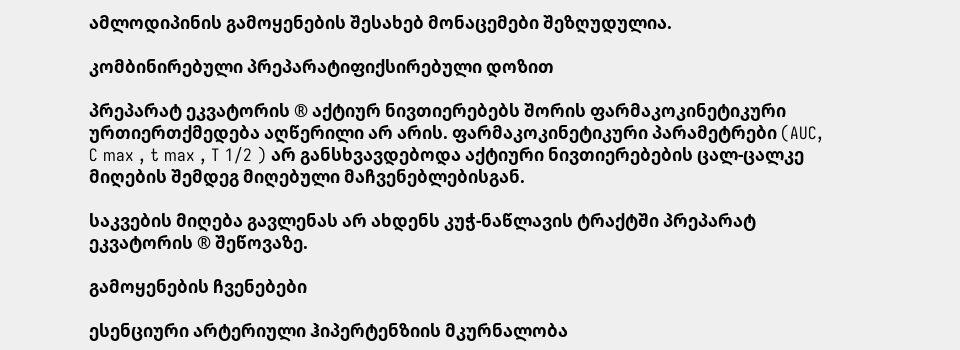ამლოდიპინის გამოყენების შესახებ მონაცემები შეზღუდულია.

კომბინირებული პრეპარატიფიქსირებული დოზით

პრეპარატ ეკვატორის ® აქტიურ ნივთიერებებს შორის ფარმაკოკინეტიკური ურთიერთქმედება აღწერილი არ არის. ფარმაკოკინეტიკური პარამეტრები (AUC, C max , t max , T 1/2 ) არ განსხვავდებოდა აქტიური ნივთიერებების ცალ-ცალკე მიღების შემდეგ მიღებული მაჩვენებლებისგან.

საკვების მიღება გავლენას არ ახდენს კუჭ-ნაწლავის ტრაქტში პრეპარატ ეკვატორის ® შეწოვაზე.

გამოყენების ჩვენებები

ესენციური არტერიული ჰიპერტენზიის მკურნალობა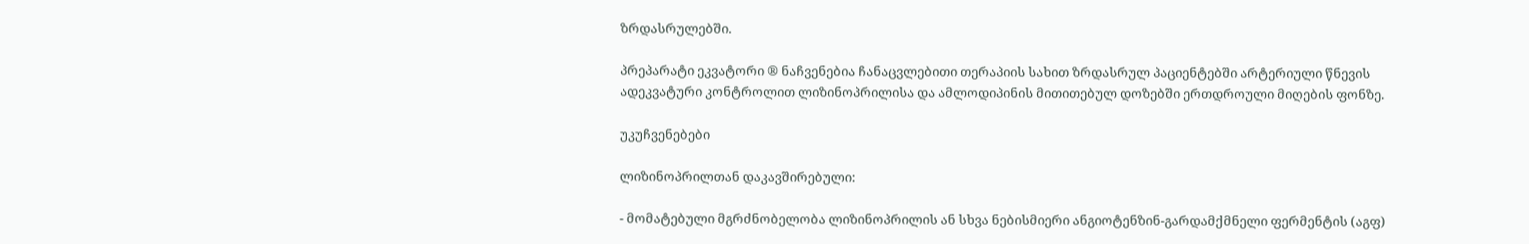ზრდასრულებში.

პრეპარატი ეკვატორი ® ნაჩვენებია ჩანაცვლებითი თერაპიის სახით ზრდასრულ პაციენტებში არტერიული წნევის ადეკვატური კონტროლით ლიზინოპრილისა და ამლოდიპინის მითითებულ დოზებში ერთდროული მიღების ფონზე.

უკუჩვენებები

ლიზინოპრილთან დაკავშირებული:

- მომატებული მგრძნობელობა ლიზინოპრილის ან სხვა ნებისმიერი ანგიოტენზინ-გარდამქმნელი ფერმენტის (აგფ)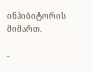ინჰიბიტორის მიმართ.

-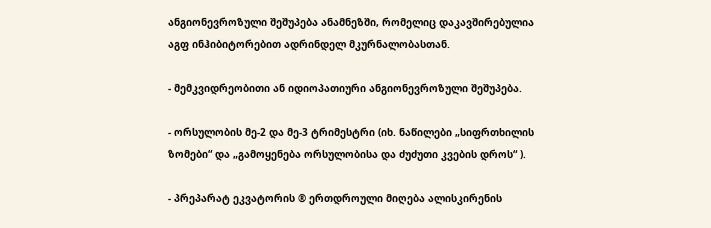ანგიონევროზული შეშუპება ანამნეზში, რომელიც დაკავშირებულია აგფ ინჰიბიტორებით ადრინდელ მკურნალობასთან.

- მემკვიდრეობითი ან იდიოპათიური ანგიონევროზული შეშუპება.

- ორსულობის მე-2 და მე-3 ტრიმესტრი (იხ. ნაწილები „სიფრთხილის ზომები“ და „გამოყენება ორსულობისა და ძუძუთი კვების დროს“ ).

- პრეპარატ ეკვატორის ® ერთდროული მიღება ალისკირენის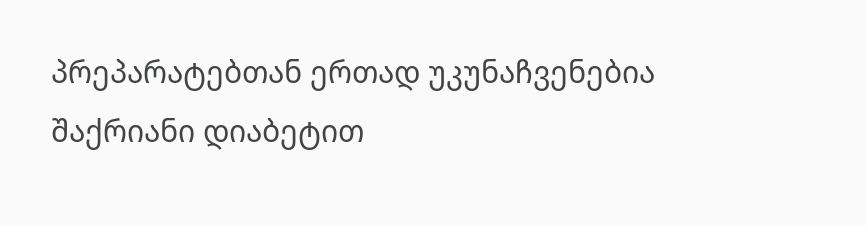პრეპარატებთან ერთად უკუნაჩვენებია შაქრიანი დიაბეტით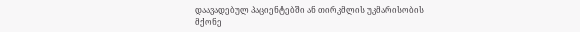დაავადებულ პაციენტებში ან თირკმლის უკმარისობის მქონე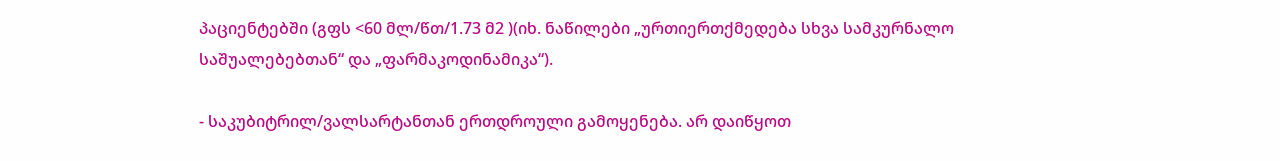პაციენტებში (გფს <60 მლ/წთ/1.73 მ2 )(იხ. ნაწილები „ურთიერთქმედება სხვა სამკურნალო საშუალებებთან“ და „ფარმაკოდინამიკა“).

- საკუბიტრილ/ვალსარტანთან ერთდროული გამოყენება. არ დაიწყოთ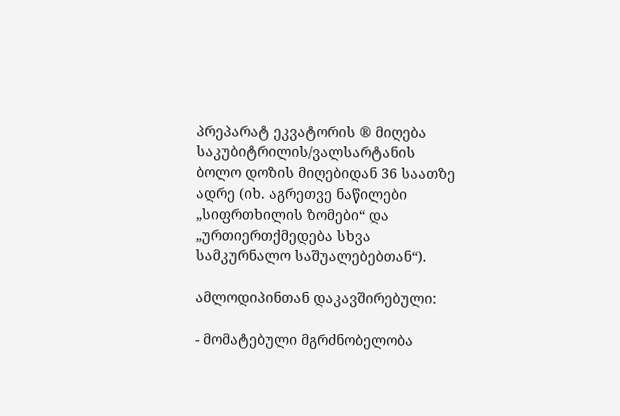პრეპარატ ეკვატორის ® მიღება საკუბიტრილის/ვალსარტანის ბოლო დოზის მიღებიდან 36 საათზე ადრე (იხ. აგრეთვე ნაწილები „სიფრთხილის ზომები“ და „ურთიერთქმედება სხვა სამკურნალო საშუალებებთან“).

ამლოდიპინთან დაკავშირებული:

- მომატებული მგრძნობელობა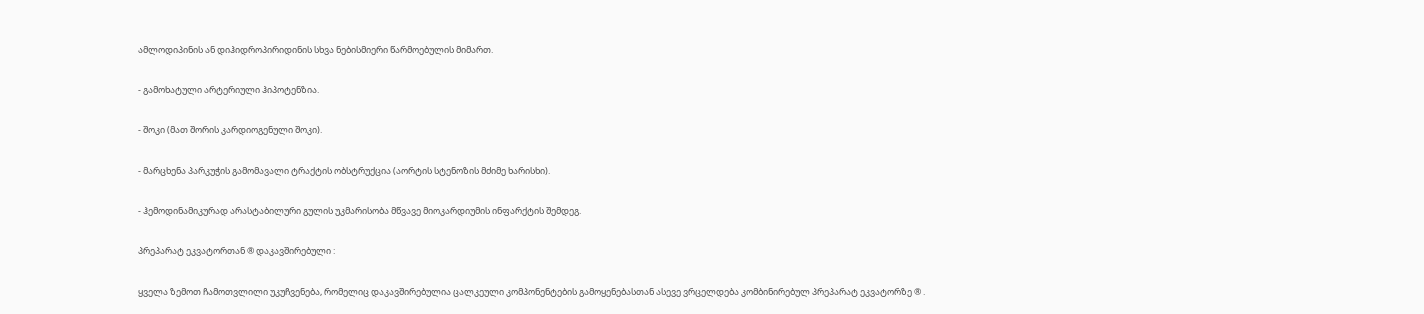ამლოდიპინის ან დიჰიდროპირიდინის სხვა ნებისმიერი წარმოებულის მიმართ.

- გამოხატული არტერიული ჰიპოტენზია.

- შოკი (მათ შორის კარდიოგენული შოკი).

- მარცხენა პარკუჭის გამომავალი ტრაქტის ობსტრუქცია (აორტის სტენოზის მძიმე ხარისხი).

- ჰემოდინამიკურად არასტაბილური გულის უკმარისობა მწვავე მიოკარდიუმის ინფარქტის შემდეგ.

პრეპარატ ეკვატორთან ® დაკავშირებული :

ყველა ზემოთ ჩამოთვლილი უკუჩვენება, რომელიც დაკავშირებულია ცალკეული კომპონენტების გამოყენებასთან ასევე ვრცელდება კომბინირებულ პრეპარატ ეკვატორზე ® .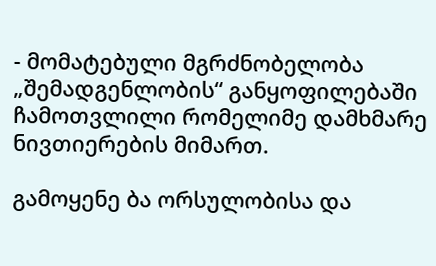- მომატებული მგრძნობელობა „შემადგენლობის“ განყოფილებაში ჩამოთვლილი რომელიმე დამხმარე ნივთიერების მიმართ.

გამოყენე ბა ორსულობისა და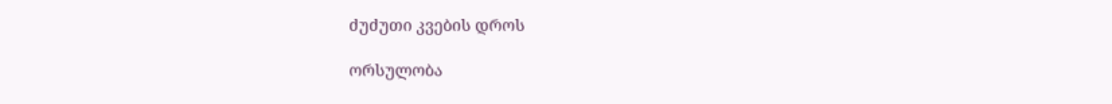ძუძუთი კვების დროს

ორსულობა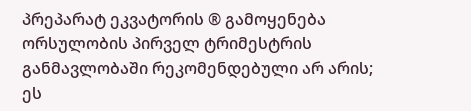პრეპარატ ეკვატორის ® გამოყენება ორსულობის პირველ ტრიმესტრის განმავლობაში რეკომენდებული არ არის; ეს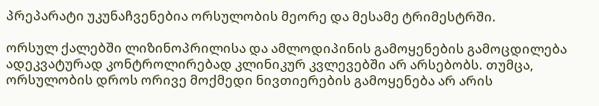პრეპარატი უკუნაჩვენებია ორსულობის მეორე და მესამე ტრიმესტრში.

ორსულ ქალებში ლიზინოპრილისა და ამლოდიპინის გამოყენების გამოცდილება ადეკვატურად კონტროლირებად კლინიკურ კვლევებში არ არსებობს. თუმცა, ორსულობის დროს ორივე მოქმედი ნივთიერების გამოყენება არ არის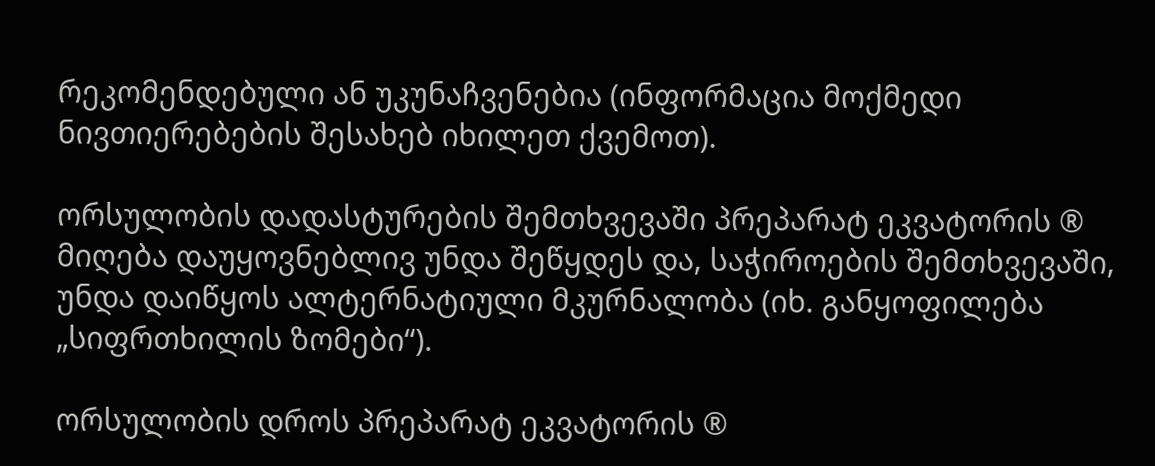რეკომენდებული ან უკუნაჩვენებია (ინფორმაცია მოქმედი ნივთიერებების შესახებ იხილეთ ქვემოთ).

ორსულობის დადასტურების შემთხვევაში პრეპარატ ეკვატორის ® მიღება დაუყოვნებლივ უნდა შეწყდეს და, საჭიროების შემთხვევაში, უნდა დაიწყოს ალტერნატიული მკურნალობა (იხ. განყოფილება „სიფრთხილის ზომები“).

ორსულობის დროს პრეპარატ ეკვატორის ®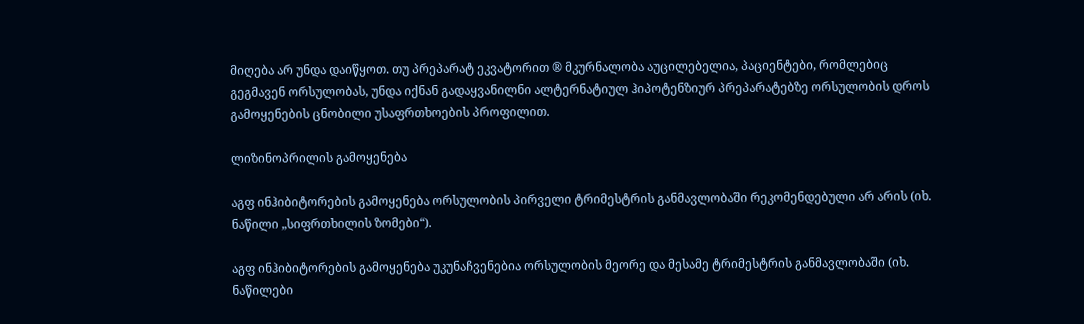მიღება არ უნდა დაიწყოთ. თუ პრეპარატ ეკვატორით ® მკურნალობა აუცილებელია, პაციენტები, რომლებიც გეგმავენ ორსულობას, უნდა იქნან გადაყვანილნი ალტერნატიულ ჰიპოტენზიურ პრეპარატებზე ორსულობის დროს გამოყენების ცნობილი უსაფრთხოების პროფილით.

ლიზინოპრილის გამოყენება

აგფ ინჰიბიტორების გამოყენება ორსულობის პირველი ტრიმესტრის განმავლობაში რეკომენდებული არ არის (იხ. ნაწილი „სიფრთხილის ზომები“).

აგფ ინჰიბიტორების გამოყენება უკუნაჩვენებია ორსულობის მეორე და მესამე ტრიმესტრის განმავლობაში (იხ. ნაწილები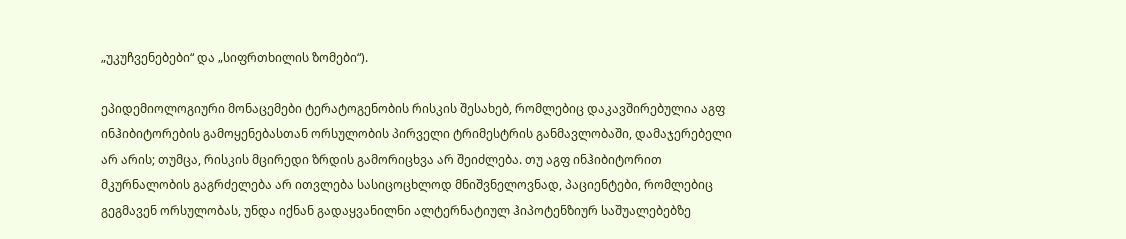„უკუჩვენებები“ და „სიფრთხილის ზომები“).

ეპიდემიოლოგიური მონაცემები ტერატოგენობის რისკის შესახებ, რომლებიც დაკავშირებულია აგფ ინჰიბიტორების გამოყენებასთან ორსულობის პირველი ტრიმესტრის განმავლობაში, დამაჯერებელი არ არის; თუმცა, რისკის მცირედი ზრდის გამორიცხვა არ შეიძლება. თუ აგფ ინჰიბიტორით მკურნალობის გაგრძელება არ ითვლება სასიცოცხლოდ მნიშვნელოვნად, პაციენტები, რომლებიც გეგმავენ ორსულობას, უნდა იქნან გადაყვანილნი ალტერნატიულ ჰიპოტენზიურ საშუალებებზე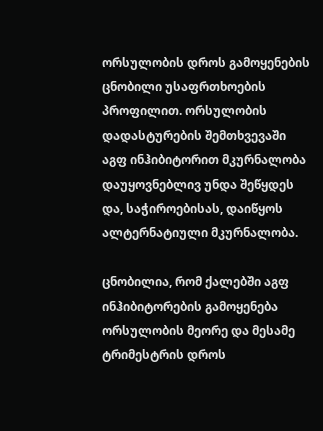ორსულობის დროს გამოყენების ცნობილი უსაფრთხოების პროფილით. ორსულობის დადასტურების შემთხვევაში აგფ ინჰიბიტორით მკურნალობა დაუყოვნებლივ უნდა შეწყდეს და, საჭიროებისას, დაიწყოს ალტერნატიული მკურნალობა.

ცნობილია, რომ ქალებში აგფ ინჰიბიტორების გამოყენება ორსულობის მეორე და მესამე ტრიმესტრის დროს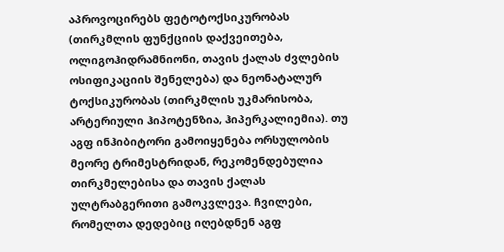აპროვოცირებს ფეტოტოქსიკურობას (თირკმლის ფუნქციის დაქვეითება, ოლიგოჰიდრამნიონი, თავის ქალას ძვლების ოსიფიკაციის შენელება) და ნეონატალურ ტოქსიკურობას (თირკმლის უკმარისობა, არტერიული ჰიპოტენზია, ჰიპერკალიემია). თუ აგფ ინჰიბიტორი გამოიყენება ორსულობის მეორე ტრიმესტრიდან, რეკომენდებულია თირკმელებისა და თავის ქალას ულტრაბგერითი გამოკვლევა. ჩვილები, რომელთა დედებიც იღებდნენ აგფ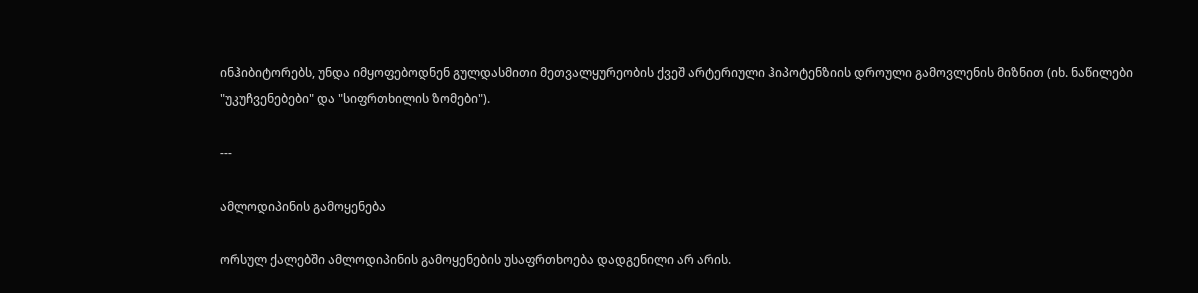ინჰიბიტორებს, უნდა იმყოფებოდნენ გულდასმითი მეთვალყურეობის ქვეშ არტერიული ჰიპოტენზიის დროული გამოვლენის მიზნით (იხ. ნაწილები "უკუჩვენებები" და "სიფრთხილის ზომები").

---

ამლოდიპინის გამოყენება

ორსულ ქალებში ამლოდიპინის გამოყენების უსაფრთხოება დადგენილი არ არის.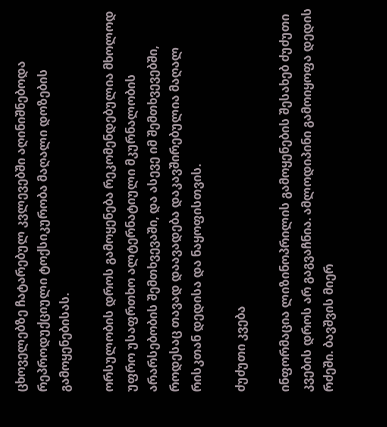ცხოველებზე ჩატარებულ კვლევებში აღინიშნებოდა რეპროდუქციული ტოქსიკურობა მაღალი დოზების გამოყენებისას.

ორსულობის დროს გამოყენება რეკომენდებულია მხოლოდ უფრო უსაფრთხო ალტერნატიული მკურნალობის არარსებობის შემთხვევაში, და ასევე იმ შემთხვევებში, როდესაც თავად დაავადება დაკავშირებულია მაღალ რისკთან დედისა და ნაყოფისთვის.

ძუძუთი კვება

ინფორმაცია ლიზინოპრილის გამოყენების შესახებ ძუძუთი კვების დროს არ გაგვაჩნია. ამლოდიპინი გამოიყოფა დედის რძეში. ბავშვის მიერ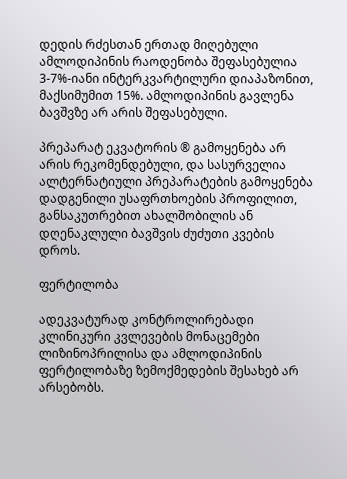დედის რძესთან ერთად მიღებული ამლოდიპინის რაოდენობა შეფასებულია 3-7%-იანი ინტერკვარტილური დიაპაზონით, მაქსიმუმით 15%. ამლოდიპინის გავლენა ბავშვზე არ არის შეფასებული.

პრეპარატ ეკვატორის ® გამოყენება არ არის რეკომენდებული, და სასურველია ალტერნატიული პრეპარატების გამოყენება დადგენილი უსაფრთხოების პროფილით, განსაკუთრებით ახალშობილის ან დღენაკლული ბავშვის ძუძუთი კვების დროს.

ფერტილობა

ადეკვატურად კონტროლირებადი კლინიკური კვლევების მონაცემები ლიზინოპრილისა და ამლოდიპინის ფერტილობაზე ზემოქმედების შესახებ არ არსებობს.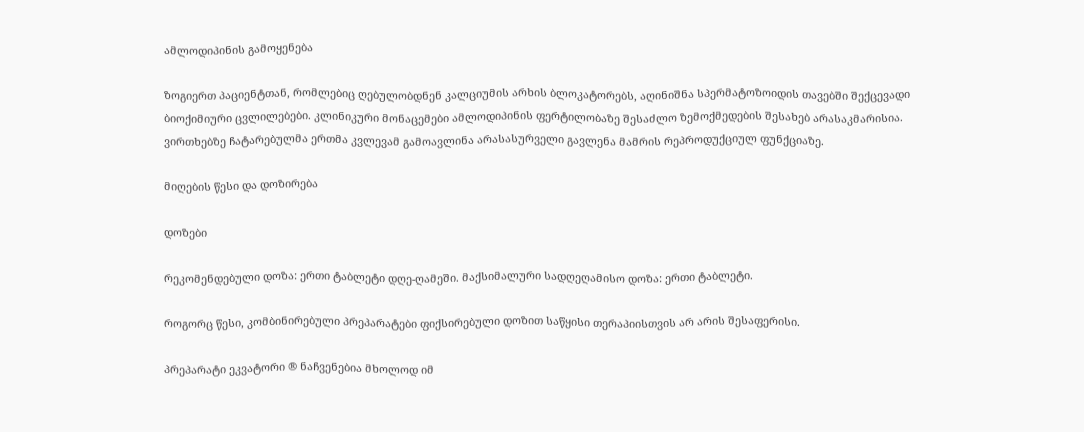ამლოდიპინის გამოყენება

ზოგიერთ პაციენტთან, რომლებიც ღებულობდნენ კალციუმის არხის ბლოკატორებს, აღინიშნა სპერმატოზოიდის თავებში შექცევადი ბიოქიმიური ცვლილებები. კლინიკური მონაცემები ამლოდიპინის ფერტილობაზე შესაძლო ზემოქმედების შესახებ არასაკმარისია. ვირთხებზე ჩატარებულმა ერთმა კვლევამ გამოავლინა არასასურველი გავლენა მამრის რეპროდუქციულ ფუნქციაზე.

მიღების წესი და დოზირება

დოზები

რეკომენდებული დოზა: ერთი ტაბლეტი დღე-ღამეში. მაქსიმალური სადღეღამისო დოზა: ერთი ტაბლეტი.

როგორც წესი, კომბინირებული პრეპარატები ფიქსირებული დოზით საწყისი თერაპიისთვის არ არის შესაფერისი.

პრეპარატი ეკვატორი ® ნაჩვენებია მხოლოდ იმ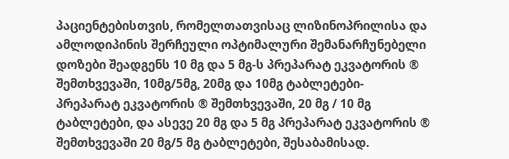პაციენტებისთვის, რომელთათვისაც ლიზინოპრილისა და ამლოდიპინის შერჩეული ოპტიმალური შემანარჩუნებელი დოზები შეადგენს 10 მგ და 5 მგ-ს პრეპარატ ეკვატორის ® შემთხვევაში, 10მგ/5მგ, 20მგ და 10მგ ტაბლეტები- პრეპარატ ეკვატორის ® შემთხვევაში, 20 მგ / 10 მგ ტაბლეტები, და ასევე 20 მგ და 5 მგ პრეპარატ ეკვატორის ® შემთხვევაში 20 მგ/5 მგ ტაბლეტები, შესაბამისად.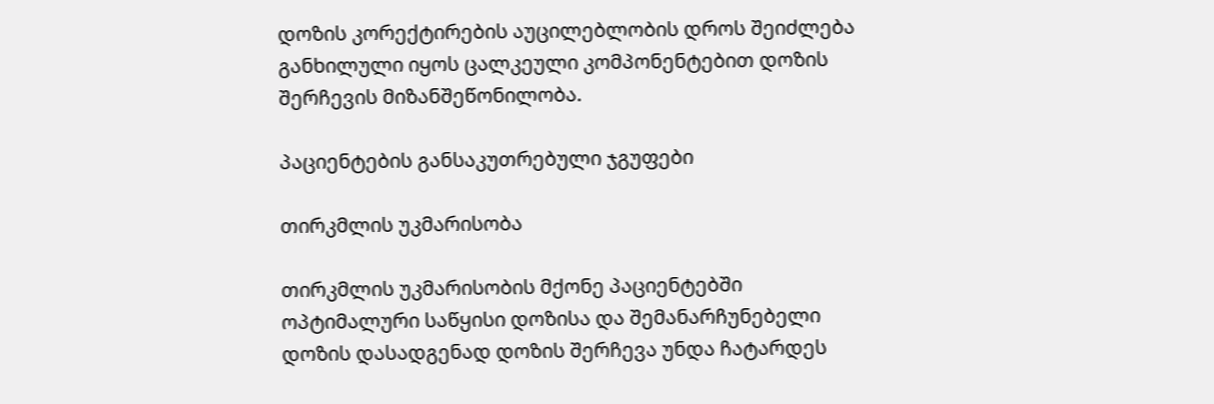დოზის კორექტირების აუცილებლობის დროს შეიძლება განხილული იყოს ცალკეული კომპონენტებით დოზის შერჩევის მიზანშეწონილობა.

პაციენტების განსაკუთრებული ჯგუფები

თირკმლის უკმარისობა

თირკმლის უკმარისობის მქონე პაციენტებში ოპტიმალური საწყისი დოზისა და შემანარჩუნებელი დოზის დასადგენად დოზის შერჩევა უნდა ჩატარდეს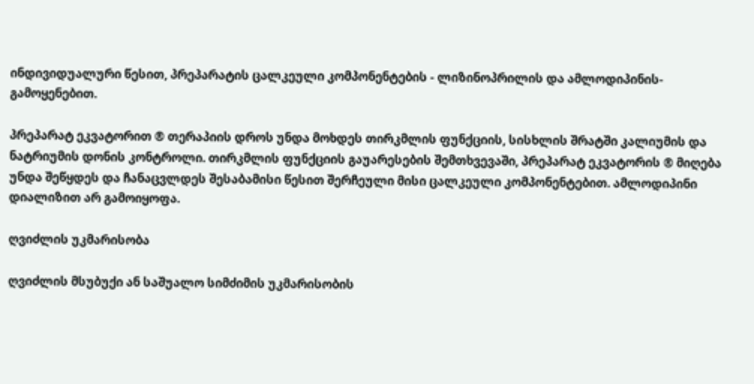ინდივიდუალური წესით, პრეპარატის ცალკეული კომპონენტების - ლიზინოპრილის და ამლოდიპინის- გამოყენებით.

პრეპარატ ეკვატორით ® თერაპიის დროს უნდა მოხდეს თირკმლის ფუნქციის, სისხლის შრატში კალიუმის და ნატრიუმის დონის კონტროლი. თირკმლის ფუნქციის გაუარესების შემთხვევაში, პრეპარატ ეკვატორის ® მიღება უნდა შეწყდეს და ჩანაცვლდეს შესაბამისი წესით შერჩეული მისი ცალკეული კომპონენტებით. ამლოდიპინი დიალიზით არ გამოიყოფა.

ღვიძლის უკმარისობა

ღვიძლის მსუბუქი ან საშუალო სიმძიმის უკმარისობის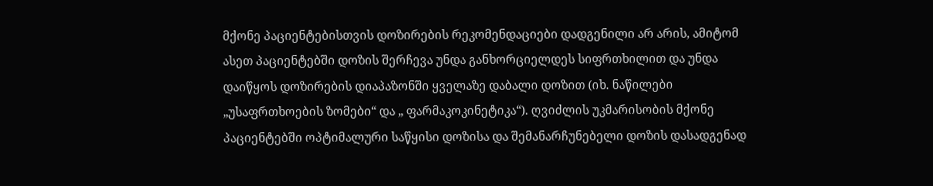მქონე პაციენტებისთვის დოზირების რეკომენდაციები დადგენილი არ არის, ამიტომ ასეთ პაციენტებში დოზის შერჩევა უნდა განხორციელდეს სიფრთხილით და უნდა დაიწყოს დოზირების დიაპაზონში ყველაზე დაბალი დოზით (იხ. ნაწილები „უსაფრთხოების ზომები“ და „ ფარმაკოკინეტიკა“). ღვიძლის უკმარისობის მქონე პაციენტებში ოპტიმალური საწყისი დოზისა და შემანარჩუნებელი დოზის დასადგენად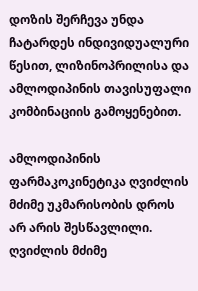დოზის შერჩევა უნდა ჩატარდეს ინდივიდუალური წესით, ლიზინოპრილისა და ამლოდიპინის თავისუფალი კომბინაციის გამოყენებით.

ამლოდიპინის ფარმაკოკინეტიკა ღვიძლის მძიმე უკმარისობის დროს არ არის შესწავლილი. ღვიძლის მძიმე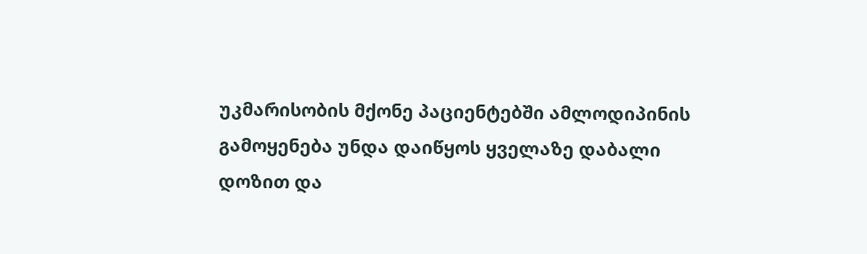უკმარისობის მქონე პაციენტებში ამლოდიპინის გამოყენება უნდა დაიწყოს ყველაზე დაბალი დოზით და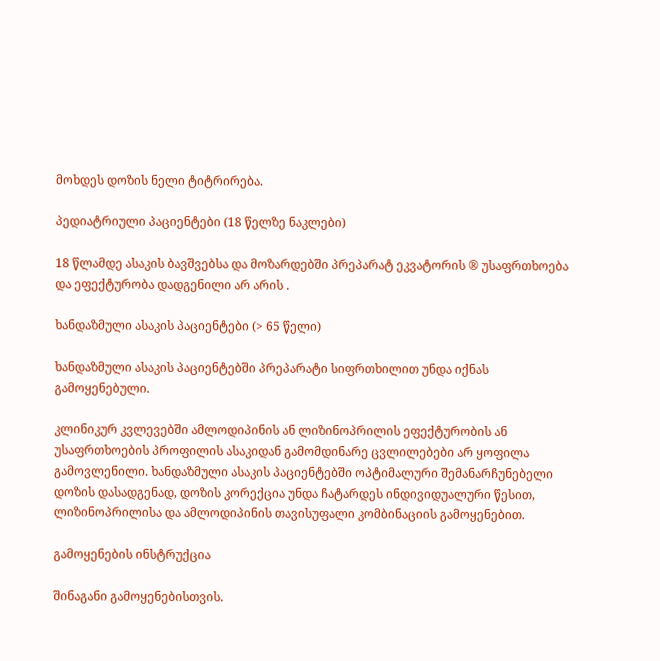მოხდეს დოზის ნელი ტიტრირება.

პედიატრიული პაციენტები (18 წელზე ნაკლები)

18 წლამდე ასაკის ბავშვებსა და მოზარდებში პრეპარატ ეკვატორის ® უსაფრთხოება და ეფექტურობა დადგენილი არ არის .

ხანდაზმული ასაკის პაციენტები (> 65 წელი)

ხანდაზმული ასაკის პაციენტებში პრეპარატი სიფრთხილით უნდა იქნას გამოყენებული.

კლინიკურ კვლევებში ამლოდიპინის ან ლიზინოპრილის ეფექტურობის ან უსაფრთხოების პროფილის ასაკიდან გამომდინარე ცვლილებები არ ყოფილა გამოვლენილი. ხანდაზმული ასაკის პაციენტებში ოპტიმალური შემანარჩუნებელი დოზის დასადგენად, დოზის კორექცია უნდა ჩატარდეს ინდივიდუალური წესით, ლიზინოპრილისა და ამლოდიპინის თავისუფალი კომბინაციის გამოყენებით.

გამოყენების ინსტრუქცია

შინაგანი გამოყენებისთვის.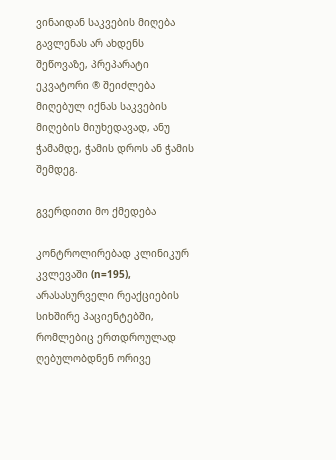ვინაიდან საკვების მიღება გავლენას არ ახდენს შეწოვაზე, პრეპარატი ეკვატორი ® შეიძლება მიღებულ იქნას საკვების მიღების მიუხედავად, ანუ ჭამამდე, ჭამის დროს ან ჭამის შემდეგ.

გვერდითი მო ქმედება

კონტროლირებად კლინიკურ კვლევაში (n=195), არასასურველი რეაქციების სიხშირე პაციენტებში, რომლებიც ერთდროულად ღებულობდნენ ორივე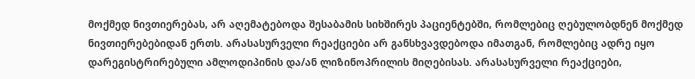მოქმედ ნივთიერებას, არ აღემატებოდა შესაბამის სიხშირეს პაციენტებში, რომლებიც ღებულობდნენ მოქმედ ნივთიერებებიდან ერთს. არასასურველი რეაქციები არ განსხვავდებოდა იმათგან, რომლებიც ადრე იყო დარეგისტრირებული ამლოდიპინის და/ან ლიზინოპრილის მიღებისას. არასასურველი რეაქციები,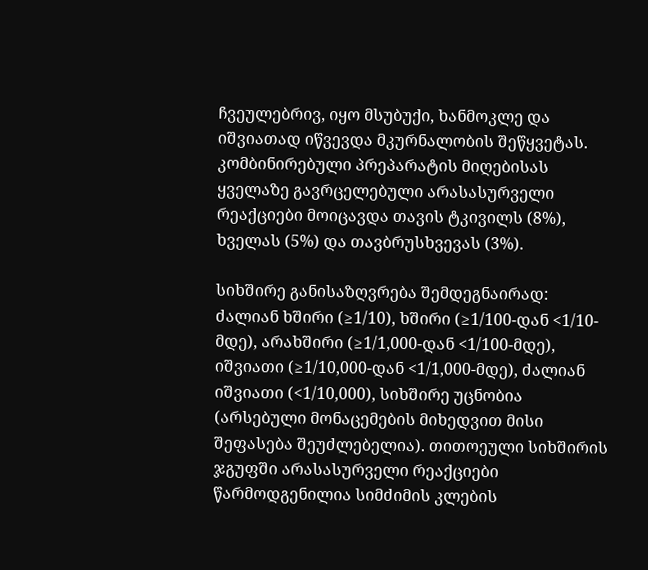ჩვეულებრივ, იყო მსუბუქი, ხანმოკლე და იშვიათად იწვევდა მკურნალობის შეწყვეტას. კომბინირებული პრეპარატის მიღებისას ყველაზე გავრცელებული არასასურველი რეაქციები მოიცავდა თავის ტკივილს (8%), ხველას (5%) და თავბრუსხვევას (3%).

სიხშირე განისაზღვრება შემდეგნაირად: ძალიან ხშირი (≥1/10), ხშირი (≥1/100-დან <1/10-მდე), არახშირი (≥1/1,000-დან <1/100-მდე), იშვიათი (≥1/10,000-დან <1/1,000-მდე), ძალიან იშვიათი (<1/10,000), სიხშირე უცნობია (არსებული მონაცემების მიხედვით მისი შეფასება შეუძლებელია). თითოეული სიხშირის ჯგუფში არასასურველი რეაქციები წარმოდგენილია სიმძიმის კლების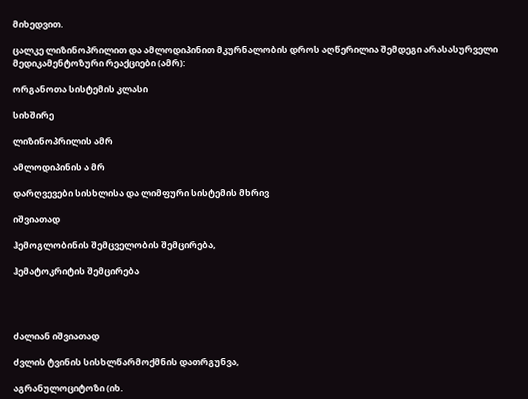მიხედვით.

ცალკე ლიზინოპრილით და ამლოდიპინით მკურნალობის დროს აღწერილია შემდეგი არასასურველი მედიკამენტოზური რეაქციები (ამრ):

ორგანოთა სისტემის კლასი

სიხშირე

ლიზინოპრილის ამრ

ამლოდიპინის ა მრ

დარღვევები სისხლისა და ლიმფური სისტემის მხრივ

იშვიათად

ჰემოგლობინის შემცველობის შემცირება,

ჰემატოკრიტის შემცირება




ძალიან იშვიათად

ძვლის ტვინის სისხლწარმოქმნის დათრგუნვა,

აგრანულოციტოზი (იხ.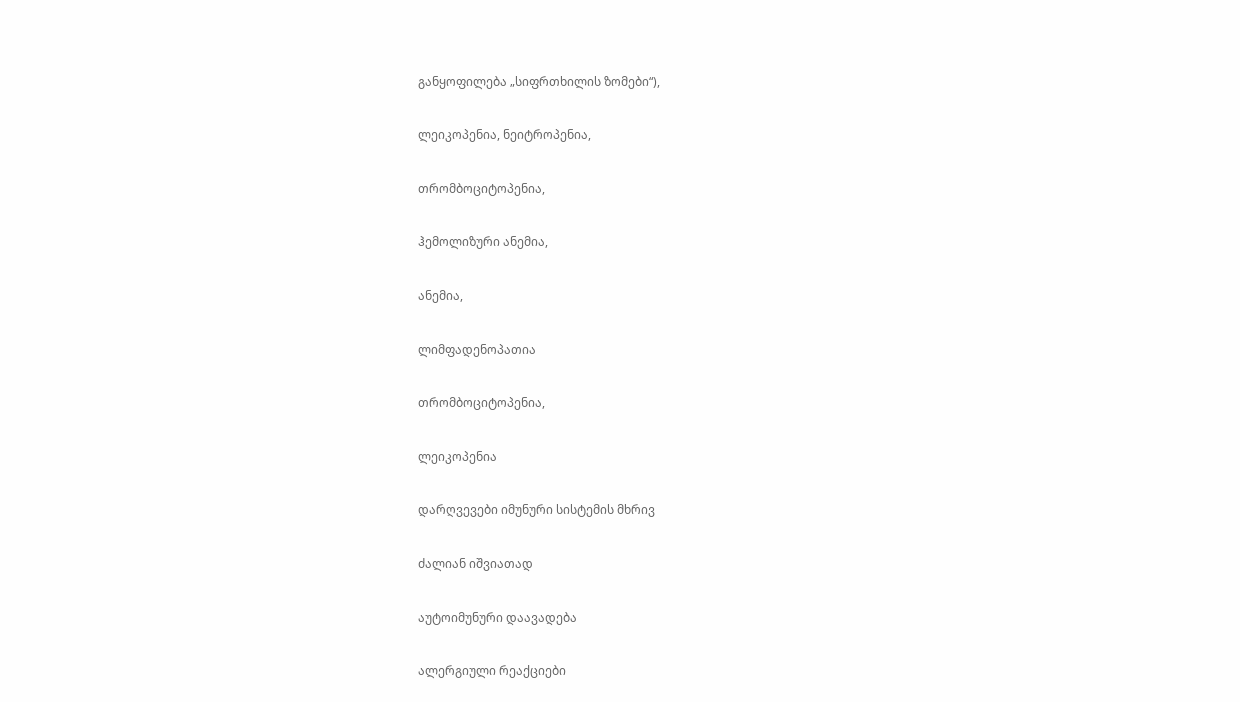განყოფილება „სიფრთხილის ზომები“),

ლეიკოპენია, ნეიტროპენია,

თრომბოციტოპენია,

ჰემოლიზური ანემია,

ანემია,

ლიმფადენოპათია

თრომბოციტოპენია,

ლეიკოპენია

დარღვევები იმუნური სისტემის მხრივ

ძალიან იშვიათად

აუტოიმუნური დაავადება

ალერგიული რეაქციები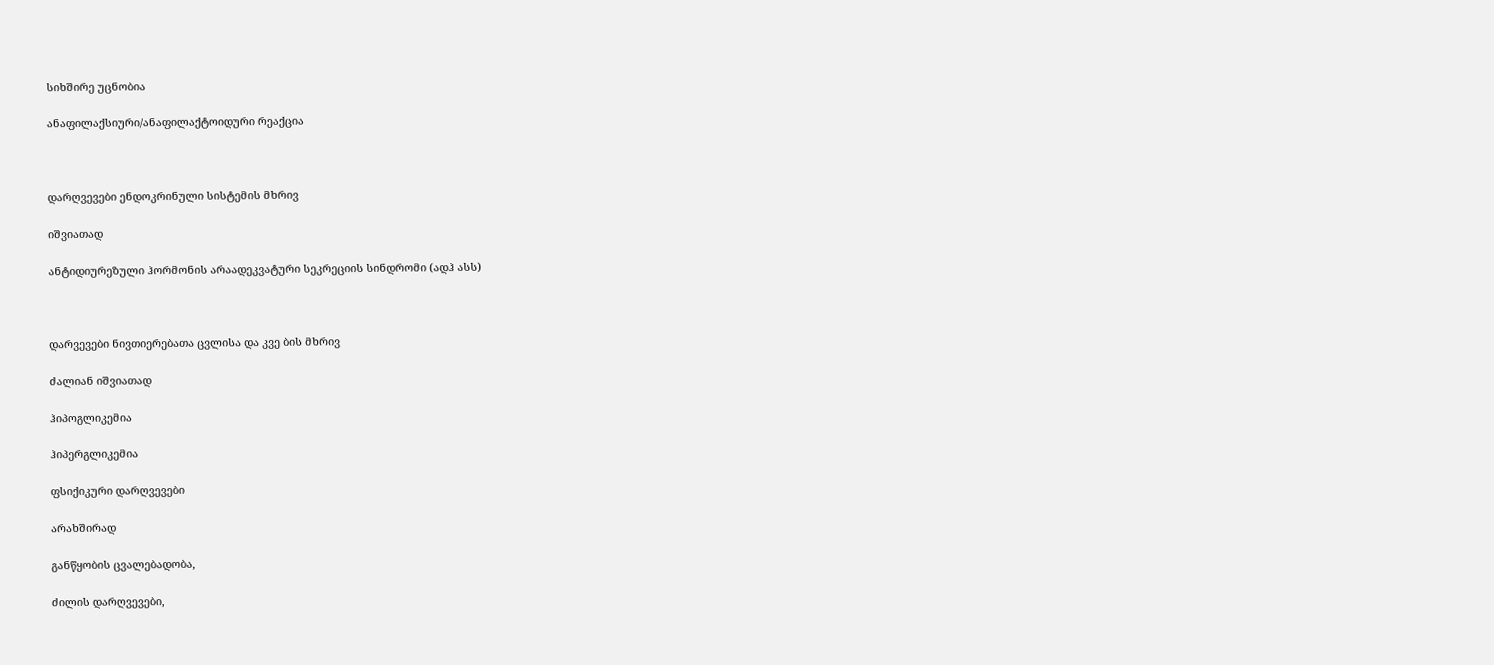სიხშირე უცნობია

ანაფილაქსიური/ანაფილაქტოიდური რეაქცია



დარღვევები ენდოკრინული სისტემის მხრივ

იშვიათად

ანტიდიურეზული ჰორმონის არაადეკვატური სეკრეციის სინდრომი (ადჰ ასს)



დარვევები ნივთიერებათა ცვლისა და კვე ბის მხრივ

ძალიან იშვიათად

ჰიპოგლიკემია

ჰიპერგლიკემია

ფსიქიკური დარღვევები

არახშირად

განწყობის ცვალებადობა,

ძილის დარღვევები,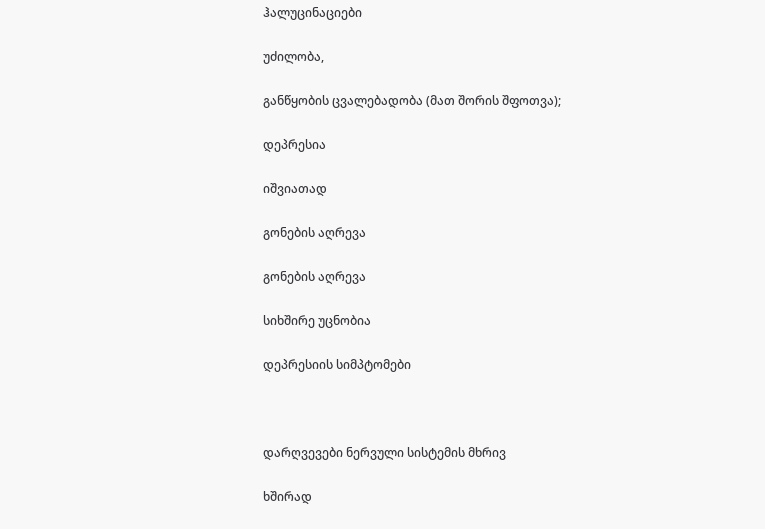ჰალუცინაციები

უძილობა,

განწყობის ცვალებადობა (მათ შორის შფოთვა);

დეპრესია

იშვიათად

გონების აღრევა

გონების აღრევა

სიხშირე უცნობია

დეპრესიის სიმპტომები



დარღვევები ნერვული სისტემის მხრივ

ხშირად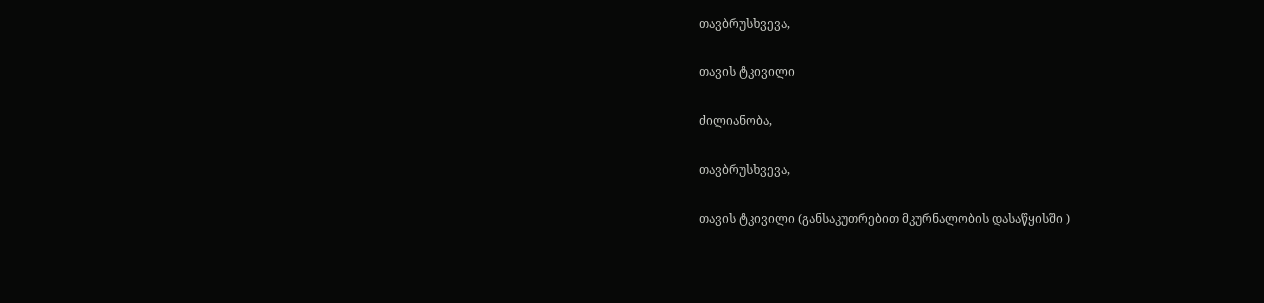თავბრუსხვევა,

თავის ტკივილი

ძილიანობა,

თავბრუსხვევა,

თავის ტკივილი (განსაკუთრებით მკურნალობის დასაწყისში )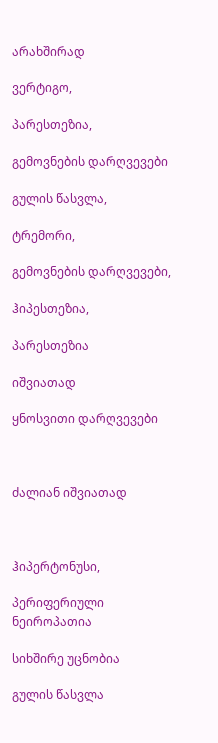არახშირად

ვერტიგო,

პარესთეზია,

გემოვნების დარღვევები

გულის წასვლა,

ტრემორი,

გემოვნების დარღვევები,

ჰიპესთეზია,

პარესთეზია

იშვიათად

ყნოსვითი დარღვევები



ძალიან იშვიათად



ჰიპერტონუსი,

პერიფერიული ნეიროპათია

სიხშირე უცნობია

გულის წასვლა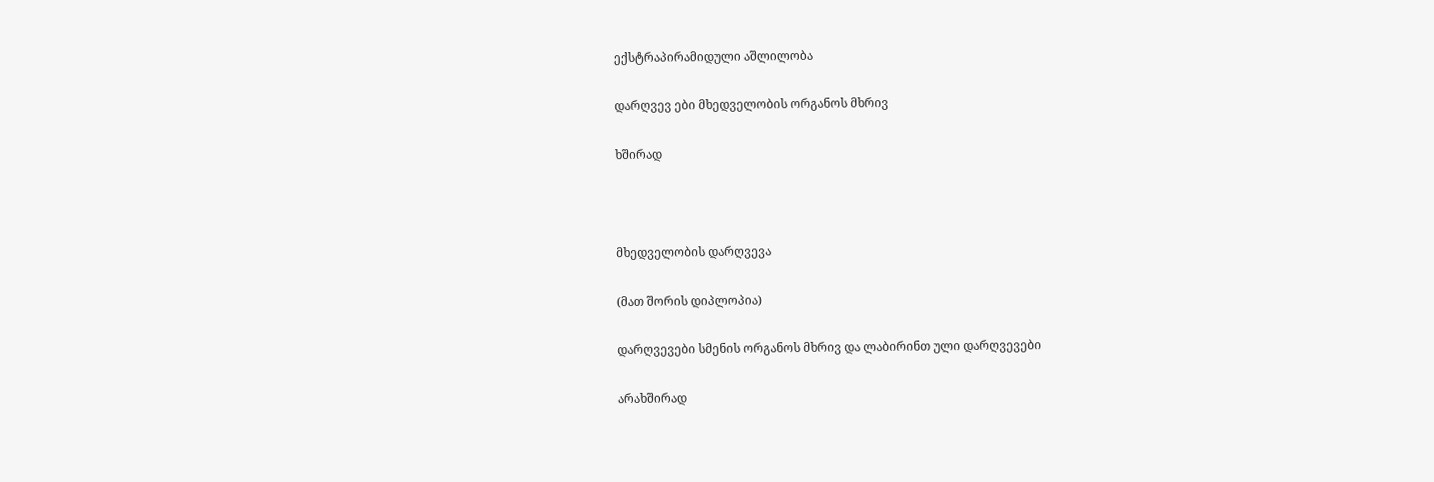ექსტრაპირამიდული აშლილობა

დარღვევ ები მხედველობის ორგანოს მხრივ

ხშირად



მხედველობის დარღვევა

(მათ შორის დიპლოპია)

დარღვევები სმენის ორგანოს მხრივ და ლაბირინთ ული დარღვევები

არახშირად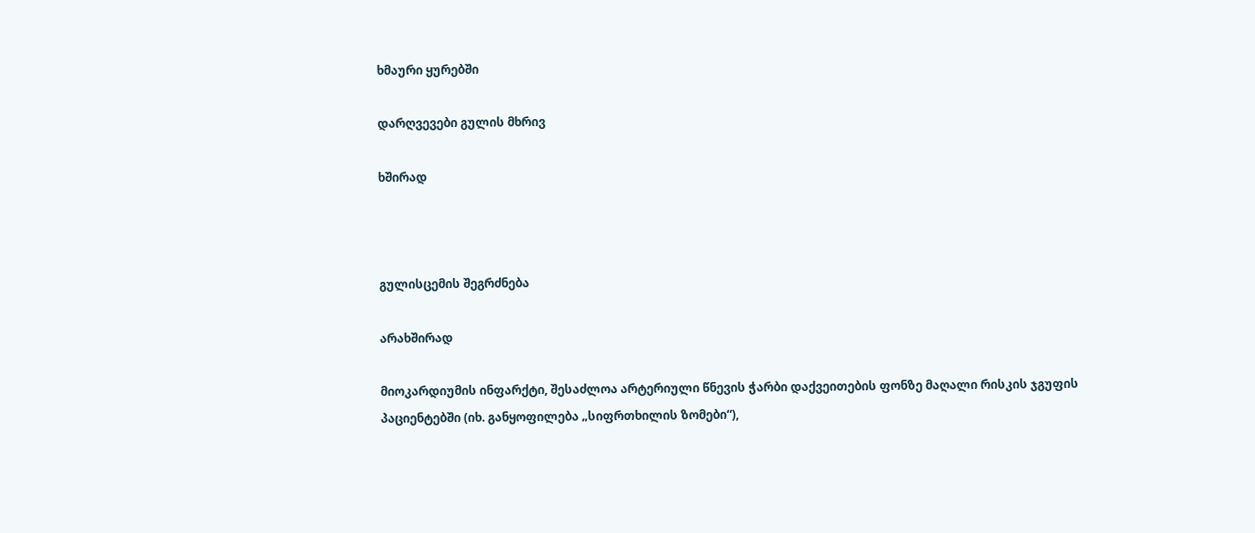ხმაური ყურებში

დარღვევები გულის მხრივ

ხშირად



გულისცემის შეგრძნება

არახშირად

მიოკარდიუმის ინფარქტი, შესაძლოა არტერიული წნევის ჭარბი დაქვეითების ფონზე მაღალი რისკის ჯგუფის პაციენტებში (იხ. განყოფილება „სიფრთხილის ზომები“),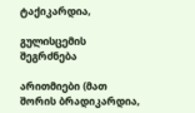ტაქიკარდია,

გულისცემის შეგრძნება

არითმიები (მათ შორის ბრადიკარდია,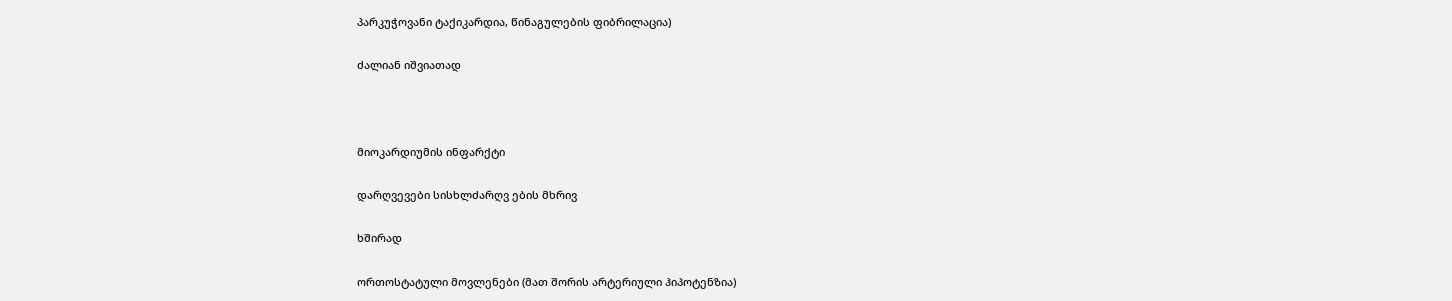პარკუჭოვანი ტაქიკარდია, წინაგულების ფიბრილაცია)

ძალიან იშვიათად



მიოკარდიუმის ინფარქტი

დარღვევები სისხლძარღვ ების მხრივ

ხშირად

ორთოსტატული მოვლენები (მათ შორის არტერიული ჰიპოტენზია)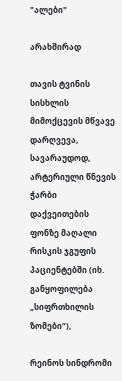"ალები"

არახშირად

თავის ტვინის სისხლის მიმოქცევის მწვავე დარღვევა, სავარაუდოდ, არტერიული წნევის ჭარბი დაქვეითების ფონზე მაღალი რისკის ჯგუფის პაციენტებში (იხ. განყოფილება „სიფრთხილის ზომები“),

რეინოს სინდრომი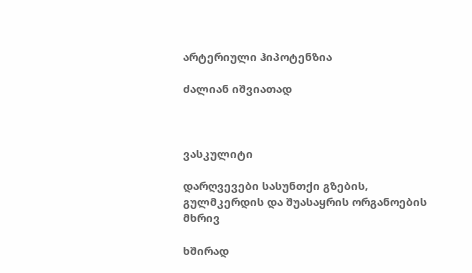არტერიული ჰიპოტენზია

ძალიან იშვიათად



ვასკულიტი

დარღვევები სასუნთქი გზების, გულმკერდის და შუასაყრის ორგანოების მხრივ

ხშირად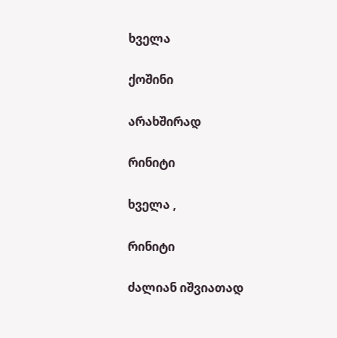ხველა

ქოშინი

არახშირად

რინიტი

ხველა ,

რინიტი

ძალიან იშვიათად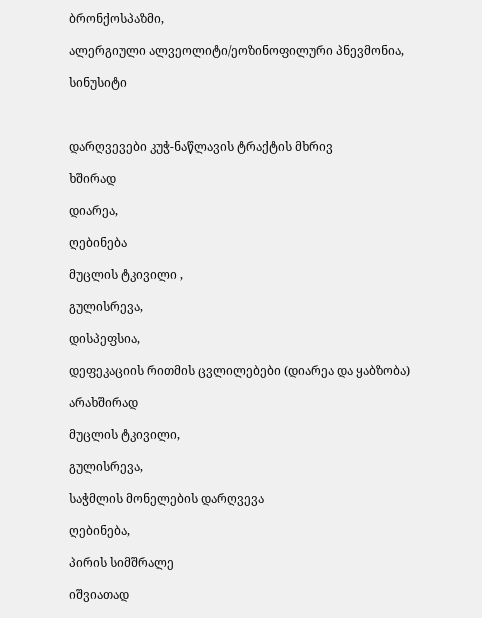ბრონქოსპაზმი,

ალერგიული ალვეოლიტი/ეოზინოფილური პნევმონია,

სინუსიტი



დარღვევები კუჭ-ნაწლავის ტრაქტის მხრივ

ხშირად

დიარეა,

ღებინება

მუცლის ტკივილი ,

გულისრევა,

დისპეფსია,

დეფეკაციის რითმის ცვლილებები (დიარეა და ყაბზობა)

არახშირად

მუცლის ტკივილი,

გულისრევა,

საჭმლის მონელების დარღვევა

ღებინება,

პირის სიმშრალე

იშვიათად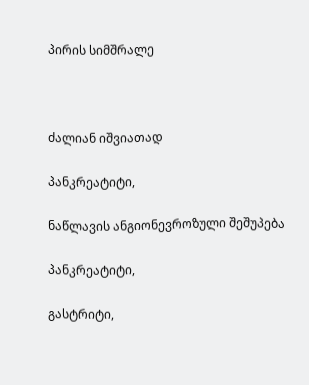პირის სიმშრალე



ძალიან იშვიათად

პანკრეატიტი,

ნაწლავის ანგიონევროზული შეშუპება

პანკრეატიტი,

გასტრიტი,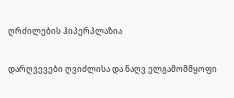ღრძილების ჰიპერპლაზია

დარღვევები ღვიძლისა და ნაღვ ელგამომმყოფი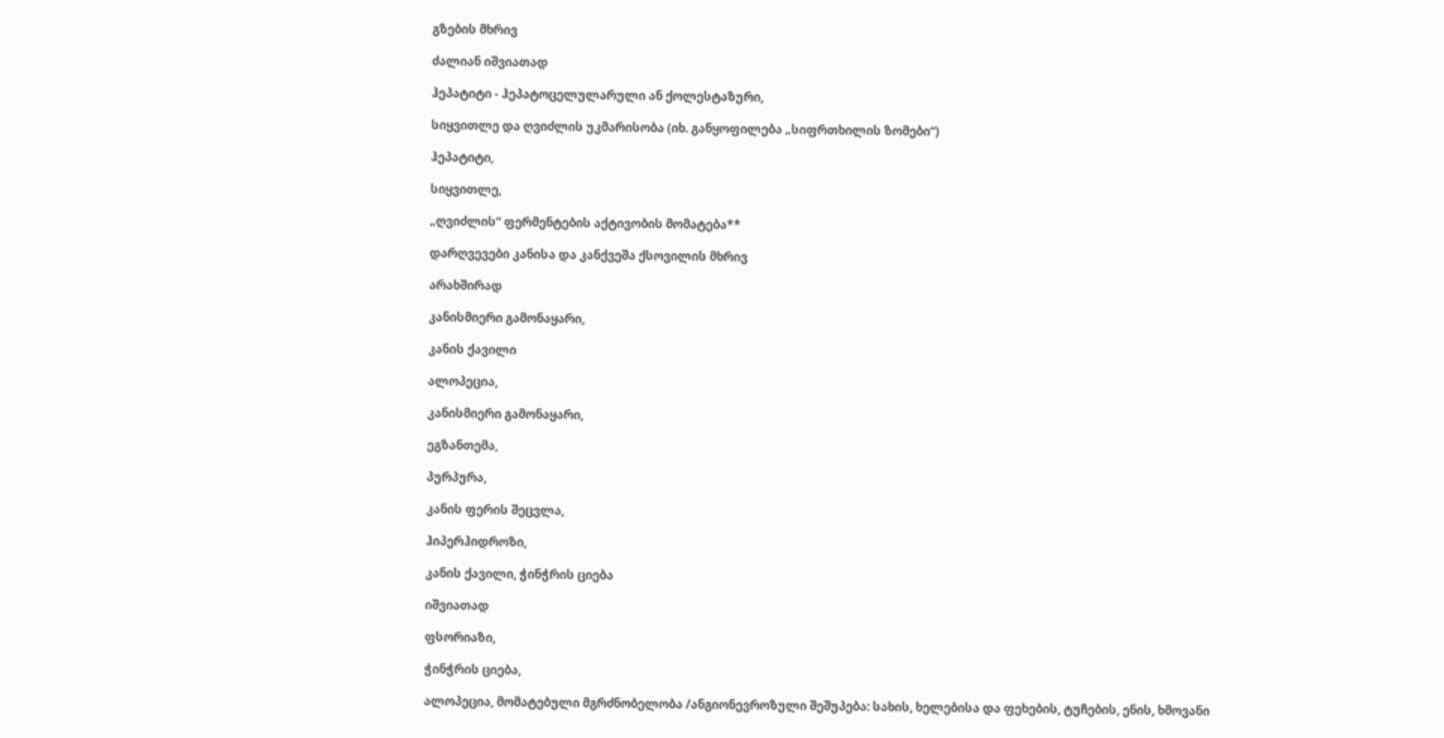გზების მხრივ

ძალიან იშვიათად

ჰეპატიტი - ჰეპატოცელულარული ან ქოლესტაზური,

სიყვითლე და ღვიძლის უკმარისობა (იხ. განყოფილება „სიფრთხილის ზომები“)

ჰეპატიტი,

სიყვითლე,

„ღვიძლის“ ფერმენტების აქტივობის მომატება**

დარღვევები კანისა და კანქვეშა ქსოვილის მხრივ

არახშირად

კანისმიერი გამონაყარი,

კანის ქავილი

ალოპეცია,

კანისმიერი გამონაყარი,

ეგზანთემა,

პურპურა,

კანის ფერის შეცვლა,

ჰიპერჰიდროზი,

კანის ქავილი, ჭინჭრის ციება

იშვიათად

ფსორიაზი,

ჭინჭრის ციება,

ალოპეცია, მომატებული მგრძნობელობა /ანგიონევროზული შეშუპება: სახის, ხელებისა და ფეხების, ტუჩების, ენის, ხმოვანი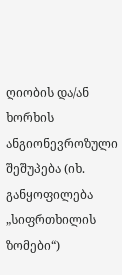ღიობის და/ან ხორხის ანგიონევროზული შეშუპება (იხ. განყოფილება „სიფრთხილის ზომები“)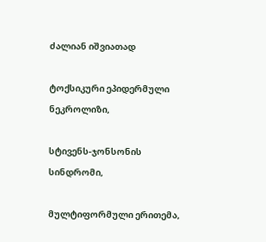ძალიან იშვიათად

ტოქსიკური ეპიდერმული ნეკროლიზი,

სტივენს-ჯონსონის სინდრომი,

მულტიფორმული ერითემა,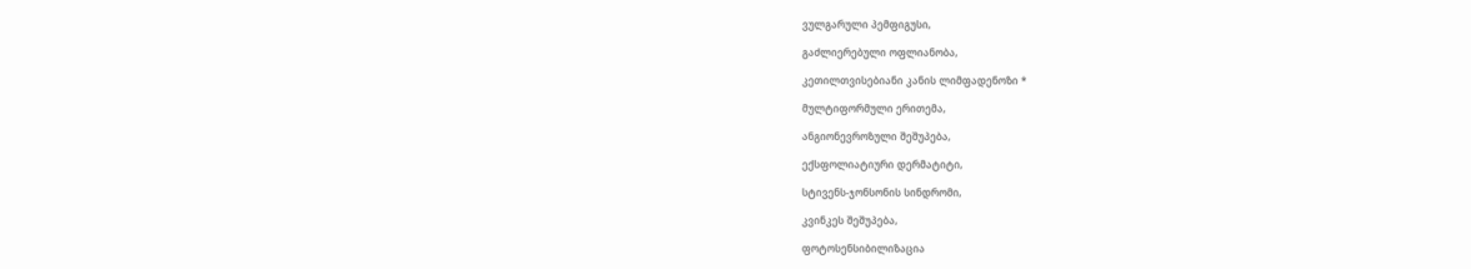ვულგარული პემფიგუსი,

გაძლიერებული ოფლიანობა,

კეთილთვისებიანი კანის ლიმფადენოზი *

მულტიფორმული ერითემა,

ანგიონევროზული შეშუპება,

ექსფოლიატიური დერმატიტი,

სტივენს-ჯონსონის სინდრომი,

კვინკეს შეშუპება,

ფოტოსენსიბილიზაცია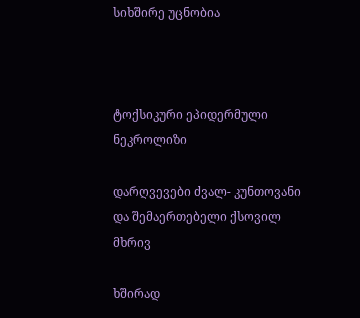სიხშირე უცნობია



ტოქსიკური ეპიდერმული ნეკროლიზი

დარღვევები ძვალ- კუნთოვანი და შემაერთებელი ქსოვილ მხრივ

ხშირად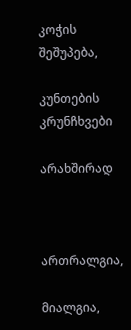კოჭის შეშუპება,

კუნთების კრუნჩხვები

არახშირად



ართრალგია,

მიალგია,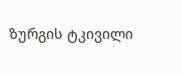ზურგის ტკივილი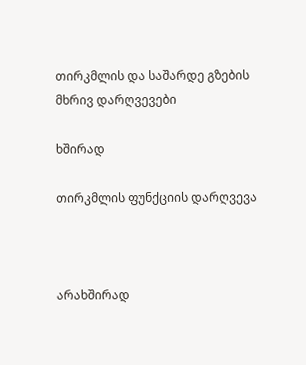თირკმლის და საშარდე გზების მხრივ დარღვევები

ხშირად

თირკმლის ფუნქციის დარღვევა



არახშირად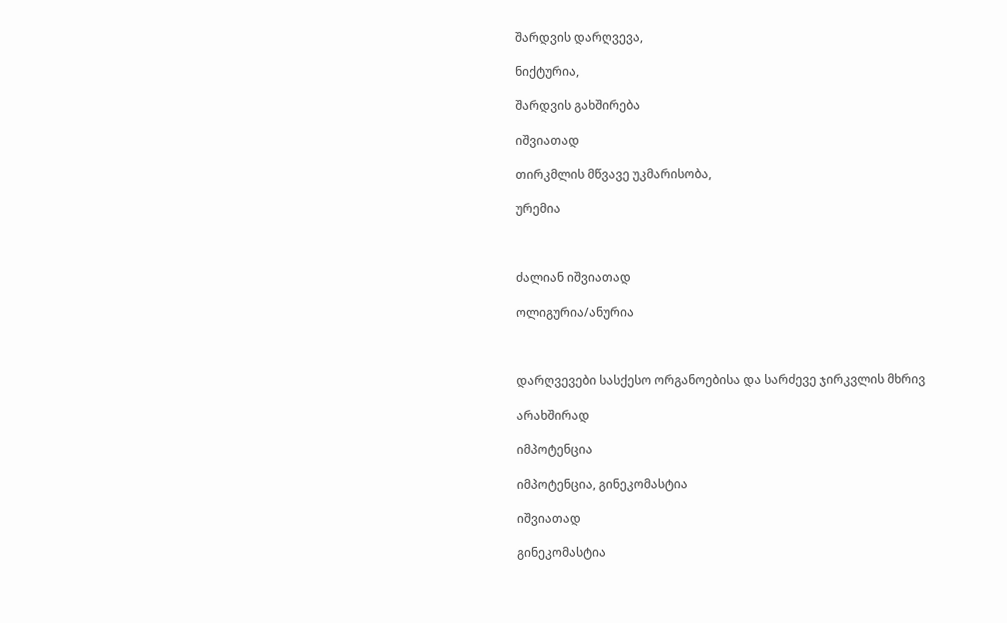შარდვის დარღვევა,

ნიქტურია,

შარდვის გახშირება

იშვიათად

თირკმლის მწვავე უკმარისობა,

ურემია



ძალიან იშვიათად

ოლიგურია/ანურია



დარღვევები სასქესო ორგანოებისა და სარძევე ჯირკვლის მხრივ

არახშირად

იმპოტენცია

იმპოტენცია, გინეკომასტია

იშვიათად

გინეკომასტია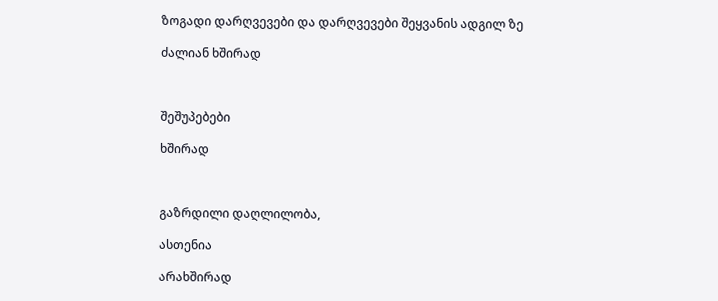ზოგადი დარღვევები და დარღვევები შეყვანის ადგილ ზე

ძალიან ხშირად



შეშუპებები

ხშირად



გაზრდილი დაღლილობა,

ასთენია

არახშირად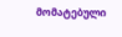მომატებული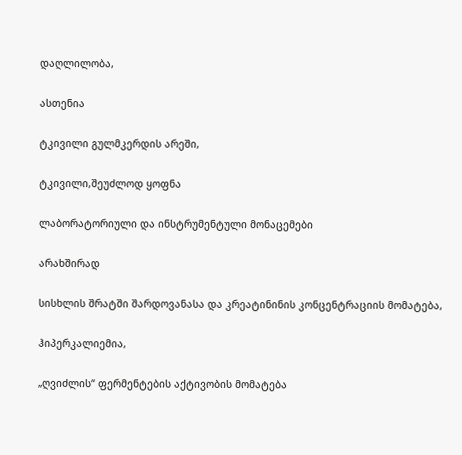დაღლილობა,

ასთენია

ტკივილი გულმკერდის არეში,

ტკივილი,შეუძლოდ ყოფნა

ლაბორატორიული და ინსტრუმენტული მონაცემები

არახშირად

სისხლის შრატში შარდოვანასა და კრეატინინის კონცენტრაციის მომატება,

ჰიპერკალიემია,

„ღვიძლის“ ფერმენტების აქტივობის მომატება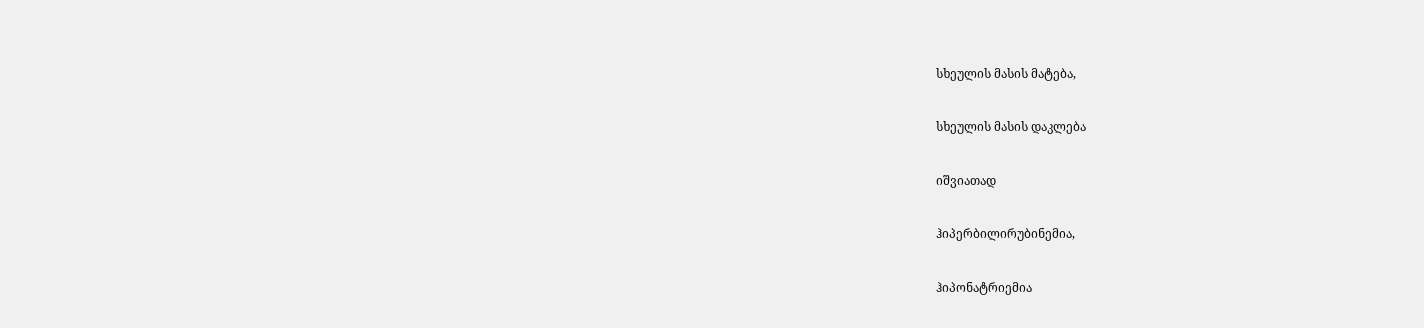სხეულის მასის მატება,

სხეულის მასის დაკლება

იშვიათად

ჰიპერბილირუბინემია,

ჰიპონატრიემია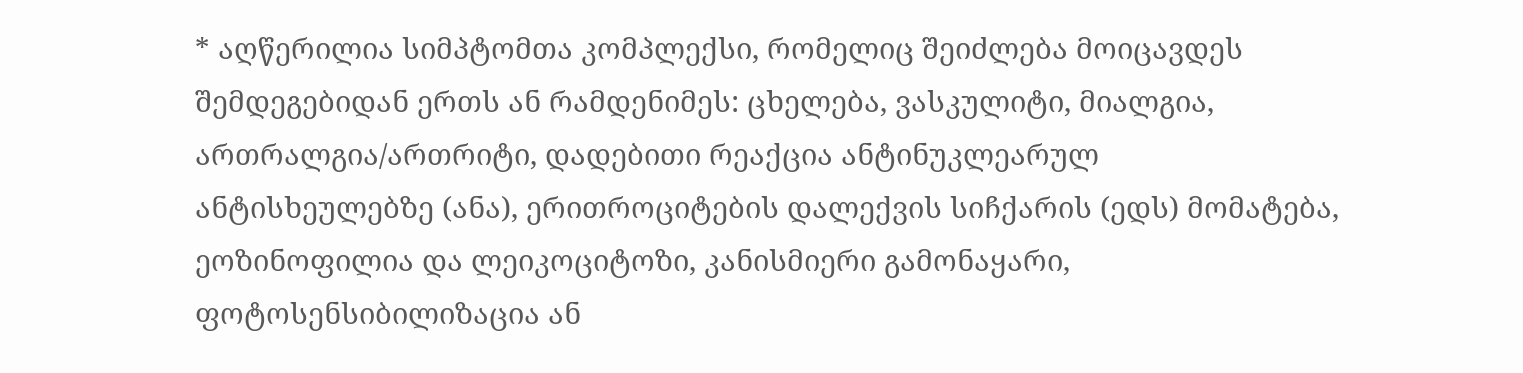* აღწერილია სიმპტომთა კომპლექსი, რომელიც შეიძლება მოიცავდეს შემდეგებიდან ერთს ან რამდენიმეს: ცხელება, ვასკულიტი, მიალგია, ართრალგია/ართრიტი, დადებითი რეაქცია ანტინუკლეარულ ანტისხეულებზე (ანა), ერითროციტების დალექვის სიჩქარის (ედს) მომატება, ეოზინოფილია და ლეიკოციტოზი, კანისმიერი გამონაყარი, ფოტოსენსიბილიზაცია ან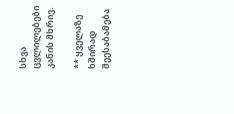სხვა ცვლილებები კანის მხრივ.

** ყველაზე ხშირად შეესაბამება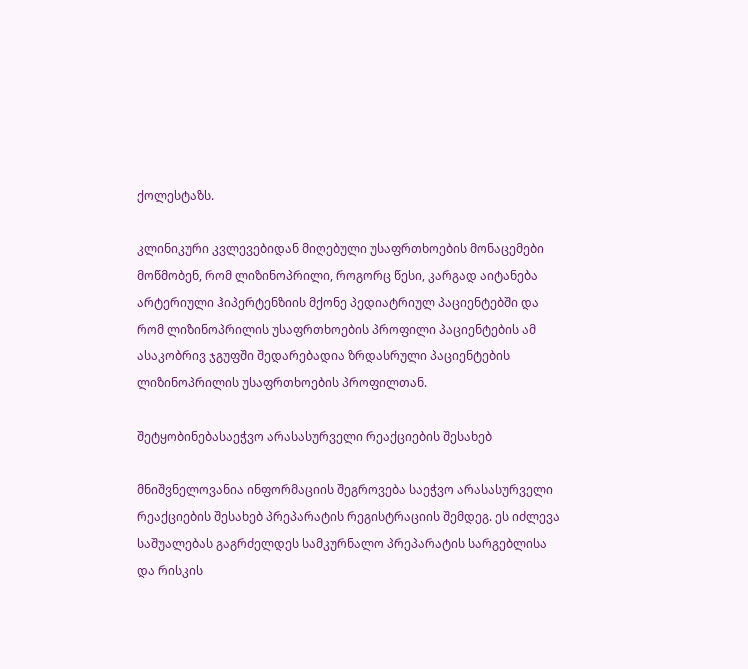ქოლესტაზს.

კლინიკური კვლევებიდან მიღებული უსაფრთხოების მონაცემები მოწმობენ, რომ ლიზინოპრილი, როგორც წესი, კარგად აიტანება არტერიული ჰიპერტენზიის მქონე პედიატრიულ პაციენტებში და რომ ლიზინოპრილის უსაფრთხოების პროფილი პაციენტების ამ ასაკობრივ ჯგუფში შედარებადია ზრდასრული პაციენტების ლიზინოპრილის უსაფრთხოების პროფილთან.

შეტყობინებასაეჭვო არასასურველი რეაქციების შესახებ

მნიშვნელოვანია ინფორმაციის შეგროვება საეჭვო არასასურველი რეაქციების შესახებ პრეპარატის რეგისტრაციის შემდეგ. ეს იძლევა საშუალებას გაგრძელდეს სამკურნალო პრეპარატის სარგებლისა და რისკის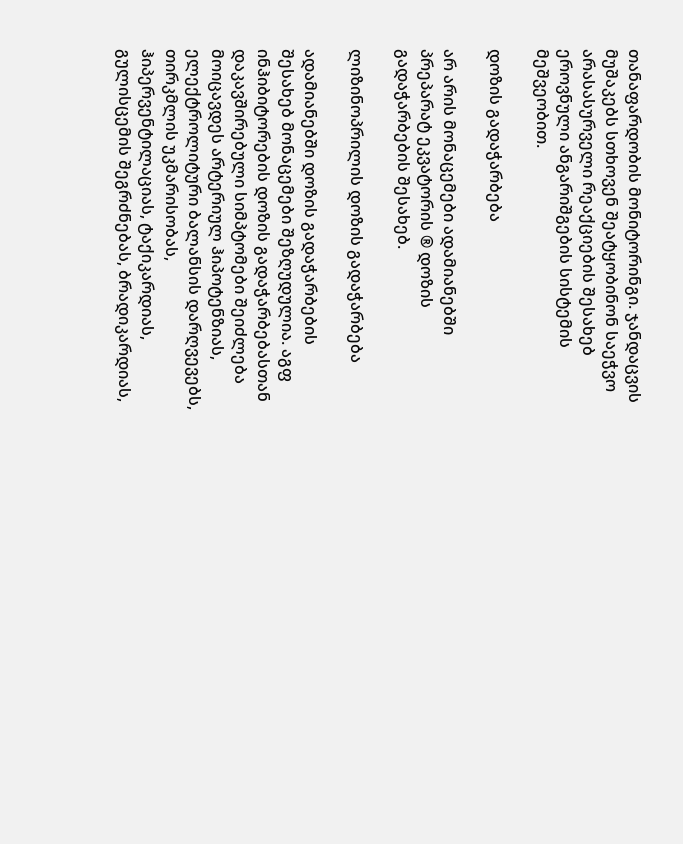თანაფარდობის მონიტორინგი. ჯანდაცვის მუშაკებს სთხოვენ შეატყობინონ საეჭვო არასასურველი რეაქციების შესახებ ეროვნული ანგარიშგების სისტემის მეშვეობით.

დოზის გადაჭარბება

არ არის მონაცემები ადამიანებში პრეპარატ ეკვატორის ® დოზის გადაჭარბების შესახებ.

ლიზინოპრილის დოზის გადაჭარბება

ადამიანებში დოზის გადაჭარბების შესახებ მონაცემები შეზღუდულია. აგფ ინჰიბიტორების დოზის გადაჭარბებასთან დაკავშირებული სიმპტომები შეიძლება მოიცავდეს არტერიულ ჰიპოტენზიას, ელექტროლიტური ბალანსის დარღვევებს, თირკმლის უკმარისობას, ჰიპერვენტილაციას, ტაქიკარდიას, გულისცემის შეგრძნებას, ბრადიკარდიას,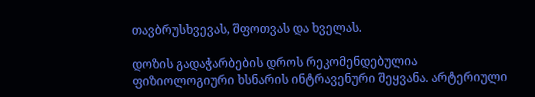თავბრუსხვევას, შფოთვას და ხველას.

დოზის გადაჭარბების დროს რეკომენდებულია ფიზიოლოგიური ხსნარის ინტრავენური შეყვანა. არტერიული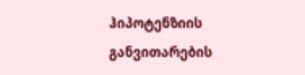ჰიპოტენზიის განვითარების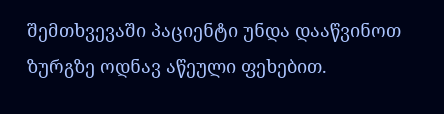შემთხვევაში პაციენტი უნდა დააწვინოთ ზურგზე ოდნავ აწეული ფეხებით.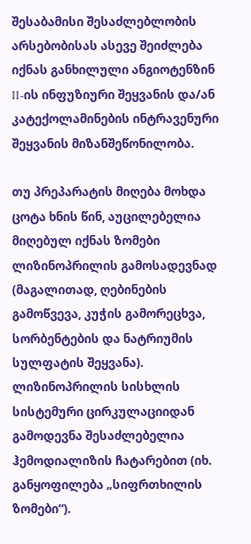შესაბამისი შესაძლებლობის არსებობისას ასევე შეიძლება იქნას განხილული ანგიოტენზინ II-ის ინფუზიური შეყვანის და/ან კატექოლამინების ინტრავენური შეყვანის მიზანშეწონილობა.

თუ პრეპარატის მიღება მოხდა ცოტა ხნის წინ, აუცილებელია მიღებულ იქნას ზომები ლიზინოპრილის გამოსადევნად (მაგალითად, ღებინების გამოწვევა, კუჭის გამორეცხვა, სორბენტების და ნატრიუმის სულფატის შეყვანა). ლიზინოპრილის სისხლის სისტემური ცირკულაციიდან გამოდევნა შესაძლებელია ჰემოდიალიზის ჩატარებით (იხ. განყოფილება „სიფრთხილის ზომები“).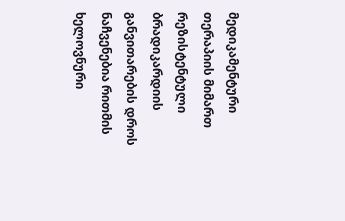მედიკამენტური თერაპიის მიმართ რეზისტენტული ბრადიკარდიის განვითარების დროს ნაჩვენებია რითმის ხელოვნური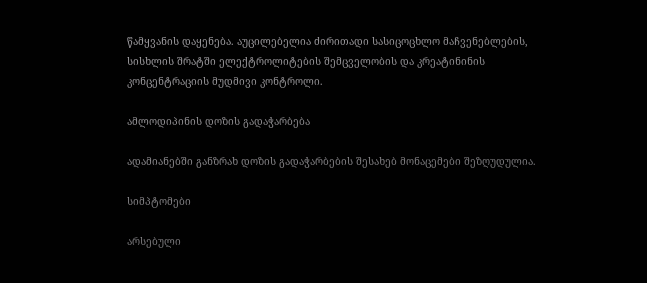წამყვანის დაყენება. აუცილებელია ძირითადი სასიცოცხლო მაჩვენებლების, სისხლის შრატში ელექტროლიტების შემცველობის და კრეატინინის კონცენტრაციის მუდმივი კონტროლი.

ამლოდიპინის დოზის გადაჭარბება

ადამიანებში განზრახ დოზის გადაჭარბების შესახებ მონაცემები შეზღუდულია.

სიმპტომები

არსებული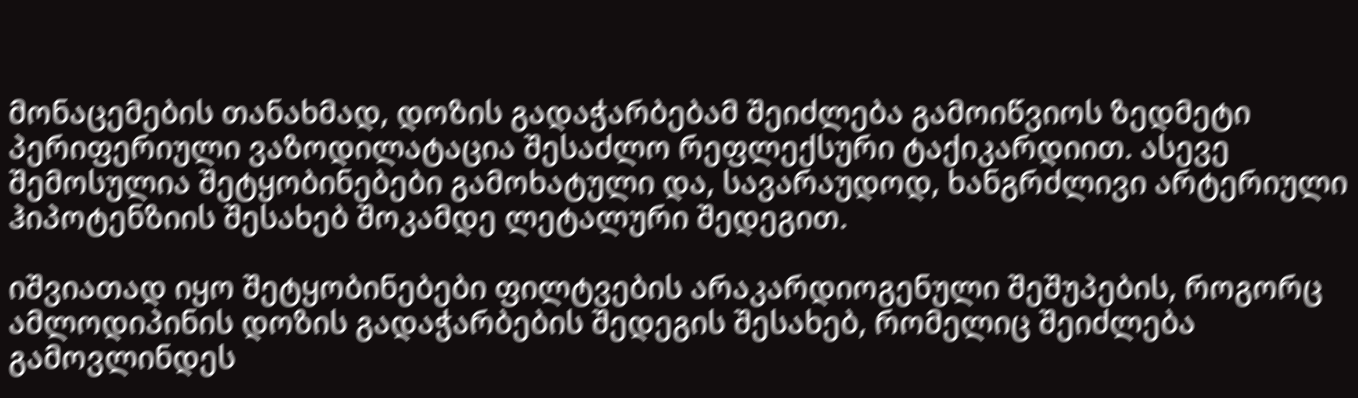მონაცემების თანახმად, დოზის გადაჭარბებამ შეიძლება გამოიწვიოს ზედმეტი პერიფერიული ვაზოდილატაცია შესაძლო რეფლექსური ტაქიკარდიით. ასევე შემოსულია შეტყობინებები გამოხატული და, სავარაუდოდ, ხანგრძლივი არტერიული ჰიპოტენზიის შესახებ შოკამდე ლეტალური შედეგით.

იშვიათად იყო შეტყობინებები ფილტვების არაკარდიოგენული შეშუპების, როგორც ამლოდიპინის დოზის გადაჭარბების შედეგის შესახებ, რომელიც შეიძლება გამოვლინდეს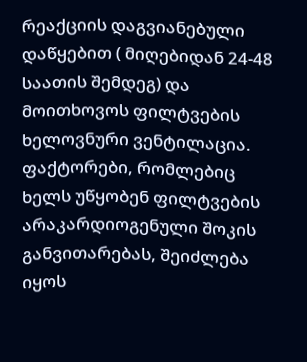რეაქციის დაგვიანებული დაწყებით ( მიღებიდან 24-48 საათის შემდეგ) და მოითხოვოს ფილტვების ხელოვნური ვენტილაცია. ფაქტორები, რომლებიც ხელს უწყობენ ფილტვების არაკარდიოგენული შოკის განვითარებას, შეიძლება იყოს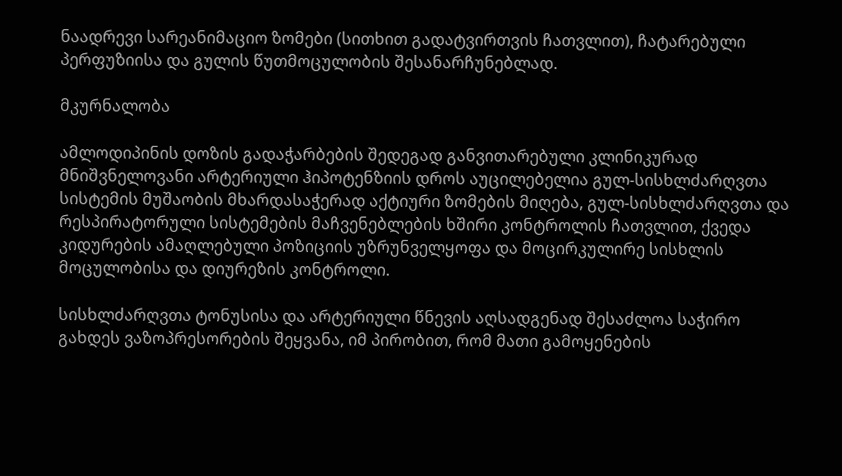ნაადრევი სარეანიმაციო ზომები (სითხით გადატვირთვის ჩათვლით), ჩატარებული პერფუზიისა და გულის წუთმოცულობის შესანარჩუნებლად.

მკურნალობა

ამლოდიპინის დოზის გადაჭარბების შედეგად განვითარებული კლინიკურად მნიშვნელოვანი არტერიული ჰიპოტენზიის დროს აუცილებელია გულ-სისხლძარღვთა სისტემის მუშაობის მხარდასაჭერად აქტიური ზომების მიღება, გულ-სისხლძარღვთა და რესპირატორული სისტემების მაჩვენებლების ხშირი კონტროლის ჩათვლით, ქვედა კიდურების ამაღლებული პოზიციის უზრუნველყოფა და მოცირკულირე სისხლის მოცულობისა და დიურეზის კონტროლი.

სისხლძარღვთა ტონუსისა და არტერიული წნევის აღსადგენად შესაძლოა საჭირო გახდეს ვაზოპრესორების შეყვანა, იმ პირობით, რომ მათი გამოყენების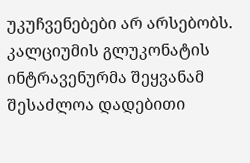უკუჩვენებები არ არსებობს. კალციუმის გლუკონატის ინტრავენურმა შეყვანამ შესაძლოა დადებითი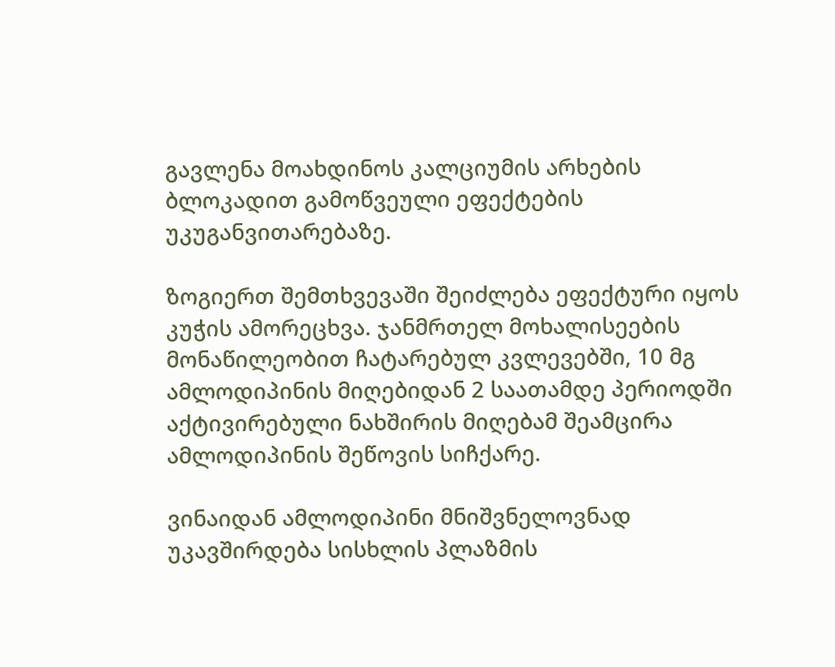გავლენა მოახდინოს კალციუმის არხების ბლოკადით გამოწვეული ეფექტების უკუგანვითარებაზე.

ზოგიერთ შემთხვევაში შეიძლება ეფექტური იყოს კუჭის ამორეცხვა. ჯანმრთელ მოხალისეების მონაწილეობით ჩატარებულ კვლევებში, 10 მგ ამლოდიპინის მიღებიდან 2 საათამდე პერიოდში აქტივირებული ნახშირის მიღებამ შეამცირა ამლოდიპინის შეწოვის სიჩქარე.

ვინაიდან ამლოდიპინი მნიშვნელოვნად უკავშირდება სისხლის პლაზმის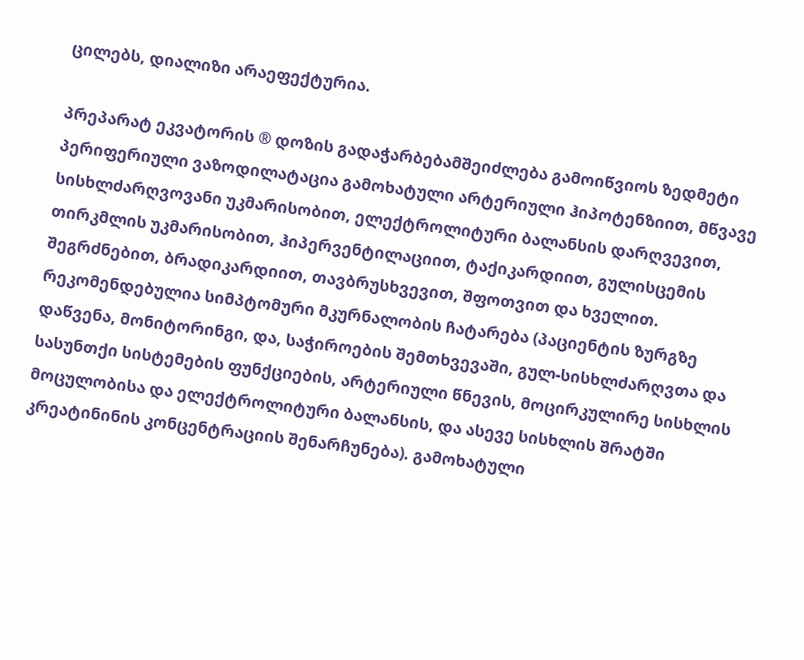ცილებს, დიალიზი არაეფექტურია.

პრეპარატ ეკვატორის ® დოზის გადაჭარბებამშეიძლება გამოიწვიოს ზედმეტი პერიფერიული ვაზოდილატაცია გამოხატული არტერიული ჰიპოტენზიით, მწვავე სისხლძარღვოვანი უკმარისობით, ელექტროლიტური ბალანსის დარღვევით, თირკმლის უკმარისობით, ჰიპერვენტილაციით, ტაქიკარდიით, გულისცემის შეგრძნებით, ბრადიკარდიით, თავბრუსხვევით, შფოთვით და ხველით. რეკომენდებულია სიმპტომური მკურნალობის ჩატარება (პაციენტის ზურგზე დაწვენა, მონიტორინგი, და, საჭიროების შემთხვევაში, გულ-სისხლძარღვთა და სასუნთქი სისტემების ფუნქციების, არტერიული წნევის, მოცირკულირე სისხლის მოცულობისა და ელექტროლიტური ბალანსის, და ასევე სისხლის შრატში კრეატინინის კონცენტრაციის შენარჩუნება). გამოხატული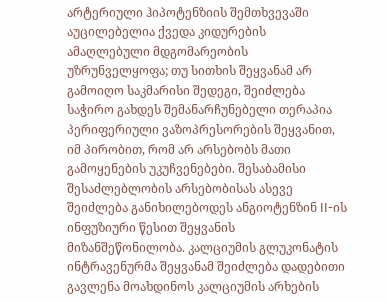არტერიული ჰიპოტენზიის შემთხვევაში აუცილებელია ქვედა კიდურების ამაღლებული მდგომარეობის უზრუნველყოფა; თუ სითხის შეყვანამ არ გამოიღო საკმარისი შედეგი, შეიძლება საჭირო გახდეს შემანარჩუნებელი თერაპია პერიფერიული ვაზოპრესორების შეყვანით, იმ პირობით, რომ არ არსებობს მათი გამოყენების უკუჩვენებები. შესაბამისი შესაძლებლობის არსებობისას ასევე შეიძლება განიხილებოდეს ანგიოტენზინ II-ის ინფუზიური წესით შეყვანის მიზანშეწონილობა. კალციუმის გლუკონატის ინტრავენურმა შეყვანამ შეიძლება დადებითი გავლენა მოახდინოს კალციუმის არხების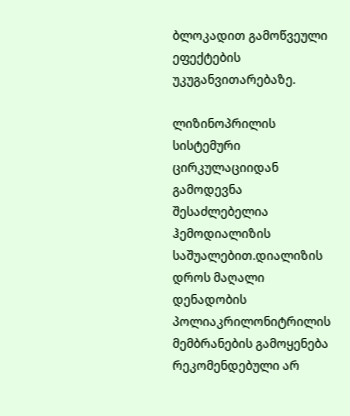ბლოკადით გამოწვეული ეფექტების უკუგანვითარებაზე.

ლიზინოპრილის სისტემური ცირკულაციიდან გამოდევნა შესაძლებელია ჰემოდიალიზის საშუალებით.დიალიზის დროს მაღალი დენადობის პოლიაკრილონიტრილის მემბრანების გამოყენება რეკომენდებული არ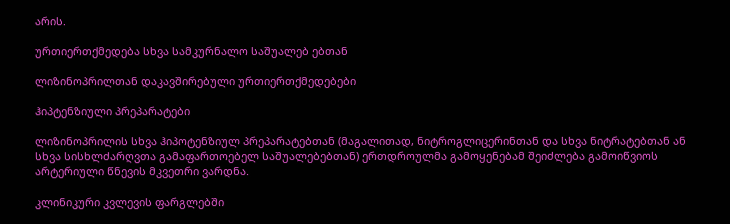არის.

ურთიერთქმედება სხვა სამკურნალო საშუალებ ებთან

ლიზინოპრილთან დაკავშირებული ურთიერთქმედებები

ჰიპტენზიული პრეპარატები

ლიზინოპრილის სხვა ჰიპოტენზიულ პრეპარატებთან (მაგალითად, ნიტროგლიცერინთან და სხვა ნიტრატებთან ან სხვა სისხლძარღვთა გამაფართოებელ საშუალებებთან) ერთდროულმა გამოყენებამ შეიძლება გამოიწვიოს არტერიული წნევის მკვეთრი ვარდნა.

კლინიკური კვლევის ფარგლებში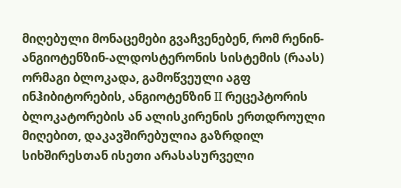მიღებული მონაცემები გვაჩვენებენ, რომ რენინ-ანგიოტენზინ-ალდოსტერონის სისტემის (რაას) ორმაგი ბლოკადა, გამოწვეული აგფ ინჰიბიტორების, ანგიოტენზინ II რეცეპტორის ბლოკატორების ან ალისკირენის ერთდროული მიღებით, დაკავშირებულია გაზრდილ სიხშირესთან ისეთი არასასურველი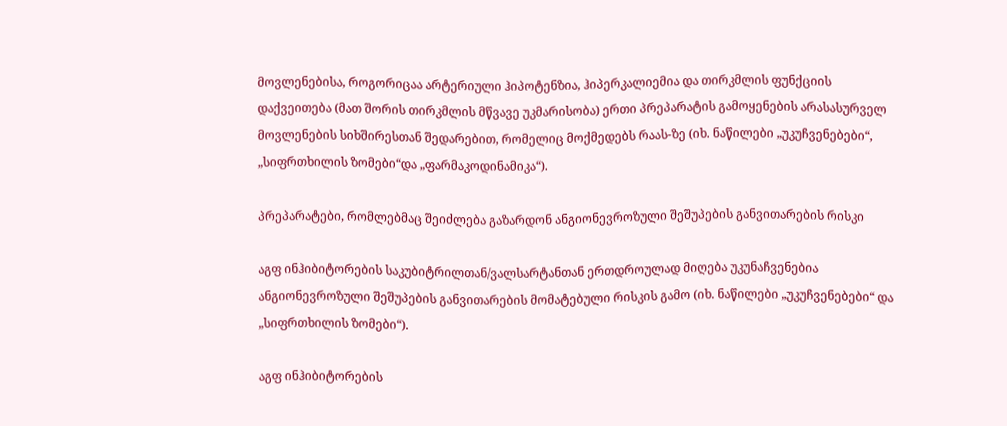მოვლენებისა, როგორიცაა არტერიული ჰიპოტენზია, ჰიპერკალიემია და თირკმლის ფუნქციის დაქვეითება (მათ შორის თირკმლის მწვავე უკმარისობა) ერთი პრეპარატის გამოყენების არასასურველ მოვლენების სიხშირესთან შედარებით, რომელიც მოქმედებს რაას-ზე (იხ. ნაწილები „უკუჩვენებები“, „სიფრთხილის ზომები“და „ფარმაკოდინამიკა“).

პრეპარატები, რომლებმაც შეიძლება გაზარდონ ანგიონევროზული შეშუპების განვითარების რისკი

აგფ ინჰიბიტორების საკუბიტრილთან/ვალსარტანთან ერთდროულად მიღება უკუნაჩვენებია ანგიონევროზული შეშუპების განვითარების მომატებული რისკის გამო (იხ. ნაწილები „უკუჩვენებები“ და „სიფრთხილის ზომები“).

აგფ ინჰიბიტორების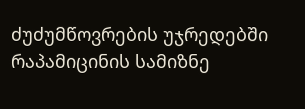ძუძუმწოვრების უჯრედებში რაპამიცინის სამიზნე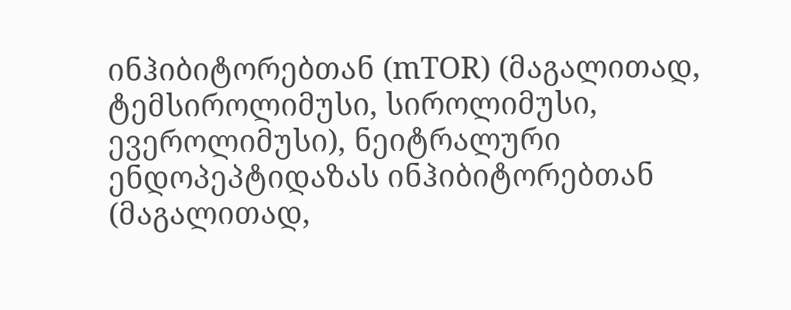ინჰიბიტორებთან (mTOR) (მაგალითად, ტემსიროლიმუსი, სიროლიმუსი, ევეროლიმუსი), ნეიტრალური ენდოპეპტიდაზას ინჰიბიტორებთან (მაგალითად,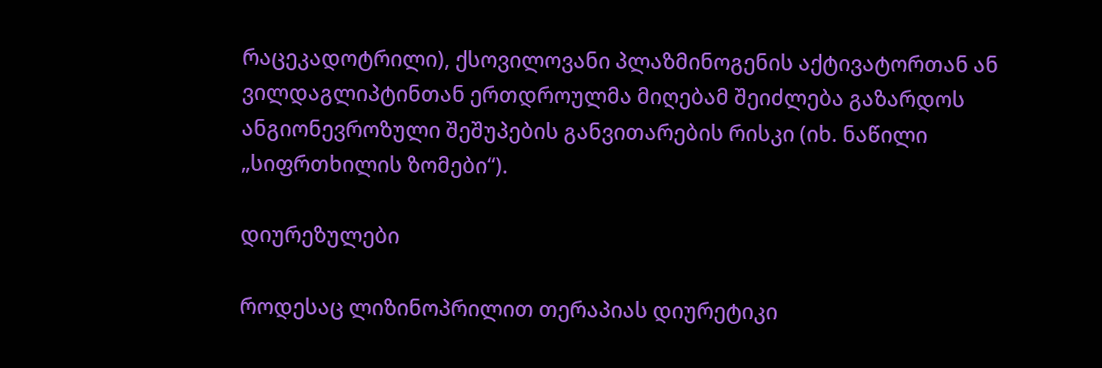რაცეკადოტრილი), ქსოვილოვანი პლაზმინოგენის აქტივატორთან ან ვილდაგლიპტინთან ერთდროულმა მიღებამ შეიძლება გაზარდოს ანგიონევროზული შეშუპების განვითარების რისკი (იხ. ნაწილი „სიფრთხილის ზომები“).

დიურეზულები

როდესაც ლიზინოპრილით თერაპიას დიურეტიკი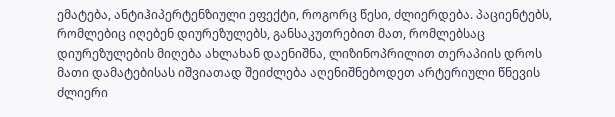ემატება, ანტიჰიპერტენზიული ეფექტი, როგორც წესი, ძლიერდება. პაციენტებს, რომლებიც იღებენ დიურეზულებს, განსაკუთრებით მათ, რომლებსაც დიურეზულების მიღება ახლახან დაენიშნა, ლიზინოპრილით თერაპიის დროს მათი დამატებისას იშვიათად შეიძლება აღენიშნებოდეთ არტერიული წნევის ძლიერი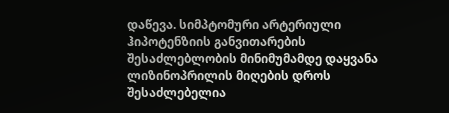დაწევა. სიმპტომური არტერიული ჰიპოტენზიის განვითარების შესაძლებლობის მინიმუმამდე დაყვანა ლიზინოპრილის მიღების დროს შესაძლებელია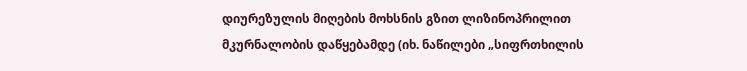დიურეზულის მიღების მოხსნის გზით ლიზინოპრილით მკურნალობის დაწყებამდე (იხ. ნაწილები „სიფრთხილის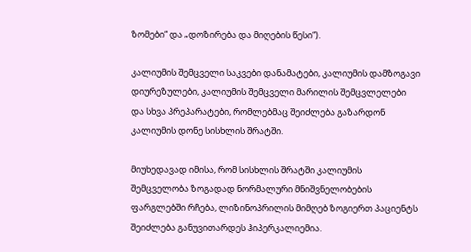ზომები“ და „დოზირება და მიღების წესი“).

კალიუმის შემცველი საკვები დანამატები, კალიუმის დამზოგავი დიურეზულები, კალიუმის შემცველი მარილის შემცვლელები და სხვა პრეპარატები, რომლებმაც შეიძლება გაზარდონ კალიუმის დონე სისხლის შრატში.

მიუხედავად იმისა, რომ სისხლის შრატში კალიუმის შემცველობა ზოგადად ნორმალური მნიშვნელობების ფარგლებში რჩება, ლიზინოპრილის მიმღებ ზოგიერთ პაციენტს შეიძლება განუვითარდეს ჰიპერკალიემია.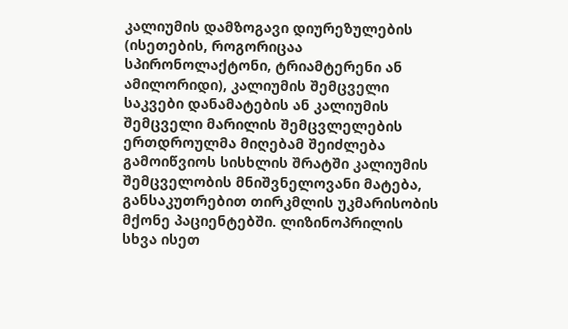კალიუმის დამზოგავი დიურეზულების (ისეთების, როგორიცაა სპირონოლაქტონი, ტრიამტერენი ან ამილორიდი), კალიუმის შემცველი საკვები დანამატების ან კალიუმის შემცველი მარილის შემცვლელების ერთდროულმა მიღებამ შეიძლება გამოიწვიოს სისხლის შრატში კალიუმის შემცველობის მნიშვნელოვანი მატება, განსაკუთრებით თირკმლის უკმარისობის მქონე პაციენტებში. ლიზინოპრილის სხვა ისეთ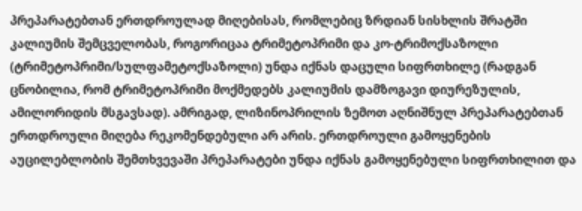პრეპარატებთან ერთდროულად მიღებისას, რომლებიც ზრდიან სისხლის შრატში კალიუმის შემცველობას, როგორიცაა ტრიმეტოპრიმი და კო-ტრიმოქსაზოლი (ტრიმეტოპრიმი/სულფამეტოქსაზოლი) უნდა იქნას დაცული სიფრთხილე (რადგან ცნობილია, რომ ტრიმეტოპრიმი მოქმედებს კალიუმის დამზოგავი დიურეზულის, ამილორიდის მსგავსად). ამრიგად, ლიზინოპრილის ზემოთ აღნიშნულ პრეპარატებთან ერთდროული მიღება რეკომენდებული არ არის. ერთდროული გამოყენების აუცილებლობის შემთხვევაში პრეპარატები უნდა იქნას გამოყენებული სიფრთხილით და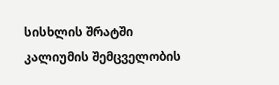სისხლის შრატში კალიუმის შემცველობის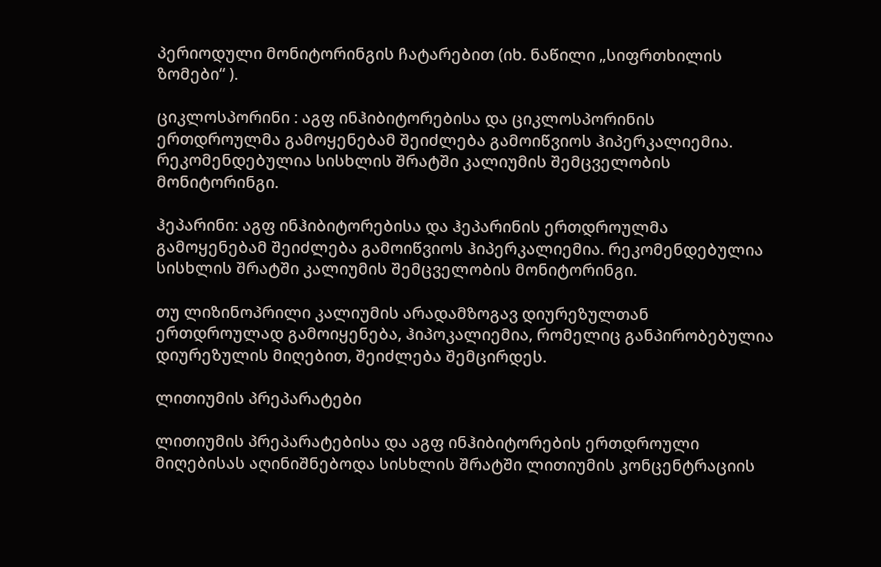პერიოდული მონიტორინგის ჩატარებით (იხ. ნაწილი „სიფრთხილის ზომები“ ).

ციკლოსპორინი : აგფ ინჰიბიტორებისა და ციკლოსპორინის ერთდროულმა გამოყენებამ შეიძლება გამოიწვიოს ჰიპერკალიემია. რეკომენდებულია სისხლის შრატში კალიუმის შემცველობის მონიტორინგი.

ჰეპარინი: აგფ ინჰიბიტორებისა და ჰეპარინის ერთდროულმა გამოყენებამ შეიძლება გამოიწვიოს ჰიპერკალიემია. რეკომენდებულია სისხლის შრატში კალიუმის შემცველობის მონიტორინგი.

თუ ლიზინოპრილი კალიუმის არადამზოგავ დიურეზულთან ერთდროულად გამოიყენება, ჰიპოკალიემია, რომელიც განპირობებულია დიურეზულის მიღებით, შეიძლება შემცირდეს.

ლითიუმის პრეპარატები

ლითიუმის პრეპარატებისა და აგფ ინჰიბიტორების ერთდროული მიღებისას აღინიშნებოდა სისხლის შრატში ლითიუმის კონცენტრაციის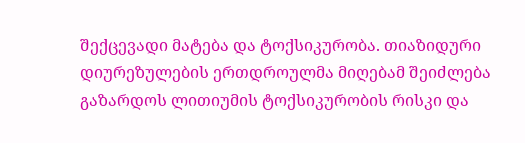შექცევადი მატება და ტოქსიკურობა. თიაზიდური დიურეზულების ერთდროულმა მიღებამ შეიძლება გაზარდოს ლითიუმის ტოქსიკურობის რისკი და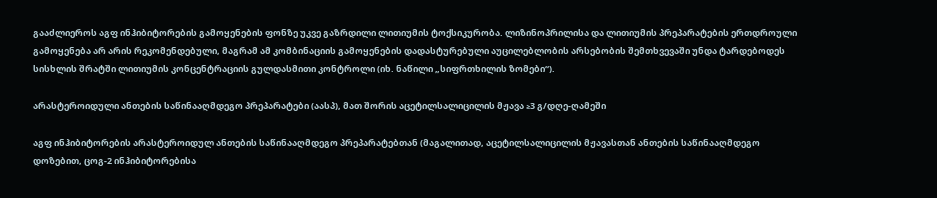გააძლიეროს აგფ ინჰიბიტორების გამოყენების ფონზე უკვე გაზრდილი ლითიუმის ტოქსიკურობა. ლიზინოპრილისა და ლითიუმის პრეპარატების ერთდროული გამოყენება არ არის რეკომენდებული, მაგრამ ამ კომბინაციის გამოყენების დადასტურებული აუცილებლობის არსებობის შემთხვევაში უნდა ტარდებოდეს სისხლის შრატში ლითიუმის კონცენტრაციის გულდასმითი კონტროლი (იხ. ნაწილი „სიფრთხილის ზომები“).

არასტეროიდული ანთების საწინააღმდეგო პრეპარატები (აასპ), მათ შორის აცეტილსალიცილის მჟავა ≥3 გ/დღე-ღამეში

აგფ ინჰიბიტორების არასტეროიდულ ანთების საწინააღმდეგო პრეპარატებთან (მაგალითად, აცეტილსალიცილის მჟავასთან ანთების საწინააღმდეგო დოზებით, ცოგ-2 ინჰიბიტორებისა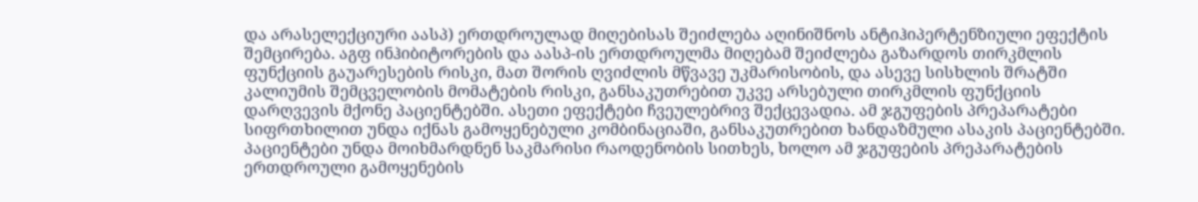და არასელექციური აასპ) ერთდროულად მიღებისას შეიძლება აღინიშნოს ანტიჰიპერტენზიული ეფექტის შემცირება. აგფ ინჰიბიტორების და აასპ-ის ერთდროულმა მიღებამ შეიძლება გაზარდოს თირკმლის ფუნქციის გაუარესების რისკი, მათ შორის ღვიძლის მწვავე უკმარისობის, და ასევე სისხლის შრატში კალიუმის შემცველობის მომატების რისკი, განსაკუთრებით უკვე არსებული თირკმლის ფუნქციის დარღვევის მქონე პაციენტებში. ასეთი ეფექტები ჩვეულებრივ შექცევადია. ამ ჯგუფების პრეპარატები სიფრთხილით უნდა იქნას გამოყენებული კომბინაციაში, განსაკუთრებით ხანდაზმული ასაკის პაციენტებში. პაციენტები უნდა მოიხმარდნენ საკმარისი რაოდენობის სითხეს, ხოლო ამ ჯგუფების პრეპარატების ერთდროული გამოყენების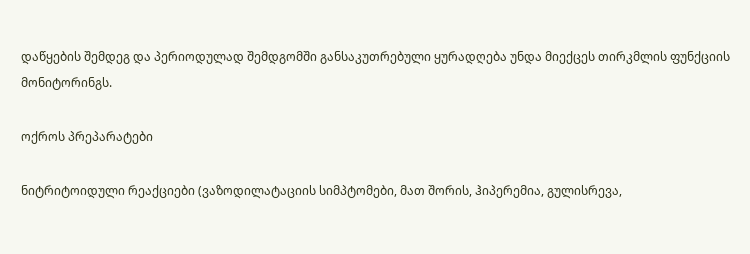დაწყების შემდეგ და პერიოდულად შემდგომში განსაკუთრებული ყურადღება უნდა მიექცეს თირკმლის ფუნქციის მონიტორინგს.

ოქროს პრეპარატები

ნიტრიტოიდული რეაქციები (ვაზოდილატაციის სიმპტომები, მათ შორის, ჰიპერემია, გულისრევა,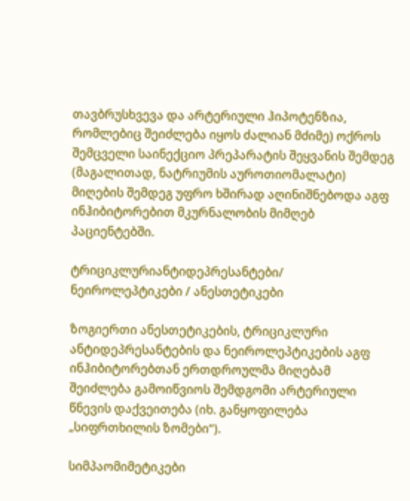თავბრუსხვევა და არტერიული ჰიპოტენზია, რომლებიც შეიძლება იყოს ძალიან მძიმე) ოქროს შემცველი საინექციო პრეპარატის შეყვანის შემდეგ (მაგალითად, ნატრიუმის აუროთიომალატი) მიღების შემდეგ უფრო ხშირად აღინიშნებოდა აგფ ინჰიბიტორებით მკურნალობის მიმღებ პაციენტებში.

ტრიციკლურიანტიდეპრესანტები/ ნეიროლეპტიკები / ანესთეტიკები

ზოგიერთი ანესთეტიკების, ტრიციკლური ანტიდეპრესანტების და ნეიროლეპტიკების აგფ ინჰიბიტორებთან ერთდროულმა მიღებამ შეიძლება გამოიწვიოს შემდგომი არტერიული წნევის დაქვეითება (იხ. განყოფილება „სიფრთხილის ზომები“).

სიმპაომიმეტიკები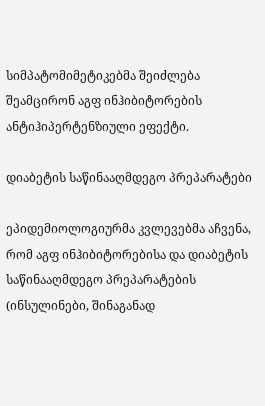სიმპატომიმეტიკებმა შეიძლება შეამცირონ აგფ ინჰიბიტორების ანტიჰიპერტენზიული ეფექტი.

დიაბეტის საწინააღმდეგო პრეპარატები

ეპიდემიოლოგიურმა კვლევებმა აჩვენა, რომ აგფ ინჰიბიტორებისა და დიაბეტის საწინააღმდეგო პრეპარატების (ინსულინები, შინაგანად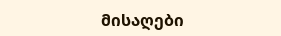მისაღები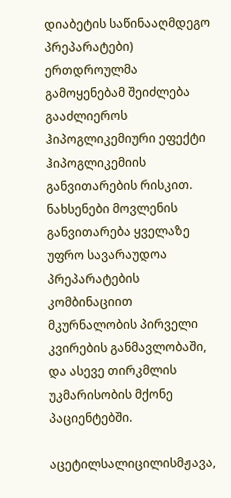დიაბეტის საწინააღმდეგო პრეპარატები) ერთდროულმა გამოყენებამ შეიძლება გააძლიეროს ჰიპოგლიკემიური ეფექტი ჰიპოგლიკემიის განვითარების რისკით. ნახსენები მოვლენის განვითარება ყველაზე უფრო სავარაუდოა პრეპარატების კომბინაციით მკურნალობის პირველი კვირების განმავლობაში, და ასევე თირკმლის უკმარისობის მქონე პაციენტებში.

აცეტილსალიცილისმჟავა,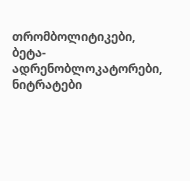თრომბოლიტიკები, ბეტა-ადრენობლოკატორები, ნიტრატები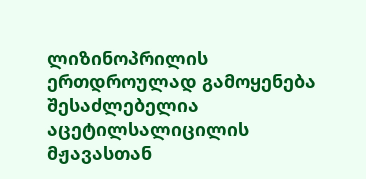ლიზინოპრილის ერთდროულად გამოყენება შესაძლებელია აცეტილსალიცილის მჟავასთან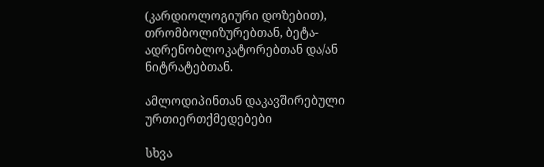(კარდიოლოგიური დოზებით), თრომბოლიზურებთან, ბეტა-ადრენობლოკატორებთან და/ან ნიტრატებთან.

ამლოდიპინთან დაკავშირებული ურთიერთქმედებები

სხვა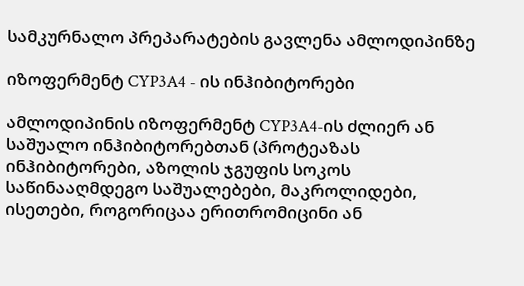სამკურნალო პრეპარატების გავლენა ამლოდიპინზე

იზოფერმენტ CYP3A4 - ის ინჰიბიტორები

ამლოდიპინის იზოფერმენტ CYP3A4-ის ძლიერ ან საშუალო ინჰიბიტორებთან (პროტეაზას ინჰიბიტორები, აზოლის ჯგუფის სოკოს საწინააღმდეგო საშუალებები, მაკროლიდები, ისეთები, როგორიცაა ერითრომიცინი ან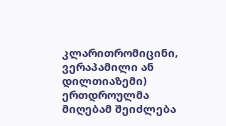კლარითრომიცინი, ვერაპამილი ან დილთიაზემი) ერთდროულმა მიღებამ შეიძლება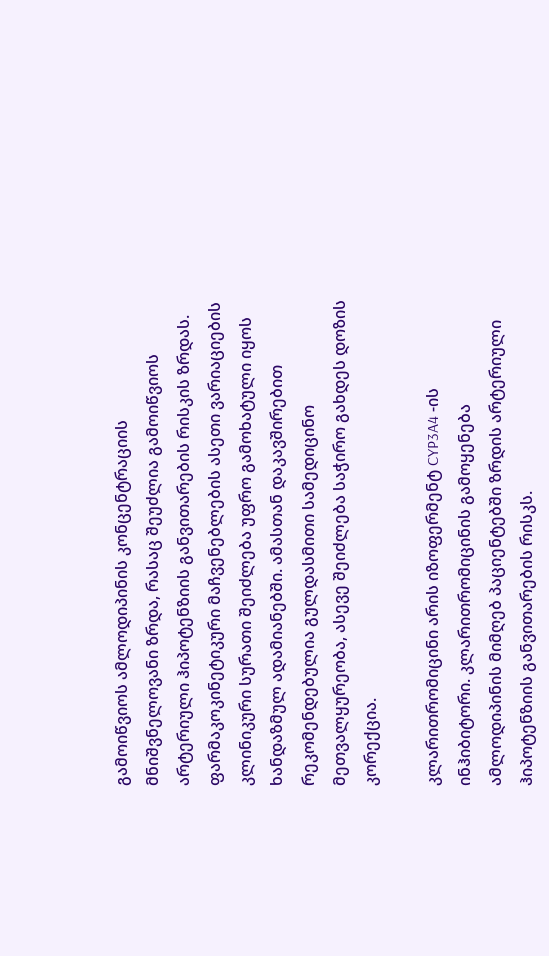გამოიწვიოს ამლოდიპინის კონცენტრაციის მნიშვნელოვანი ზრდა, რასაც შეუძლია გამოიწვიოს არტერიული ჰიპოტენზიის განვითარების რისკის ზრდას. ფარმაკოკინეტიკური მაჩვენებლების ასეთი ვარიაციების კლინიკური სურათი შეიძლება უფრო გამოხატული იყოს ხანდაზმულ ადამიანებში. ამასთან დაკავშირებით რეკომენდებულია გულდასმითი სამედიცინო მეთვალყურეობა, ასევე შეიძლება საჭირო გახდეს დოზის კორექცია.

კლარითრომიცინი არის იზოფერმენტ CYP3A4 -ის ინჰიბიტორი. კლარითრომიცინის გამოყენება ამლოდიპინის მიმღებ პაციენტებში ზრდის არტერიული ჰიპოტენზიის განვითარების რისკს.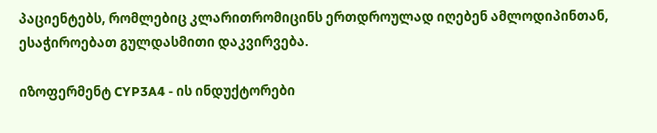პაციენტებს, რომლებიც კლარითრომიცინს ერთდროულად იღებენ ამლოდიპინთან, ესაჭიროებათ გულდასმითი დაკვირვება.

იზოფერმენტ CYP3A4 - ის ინდუქტორები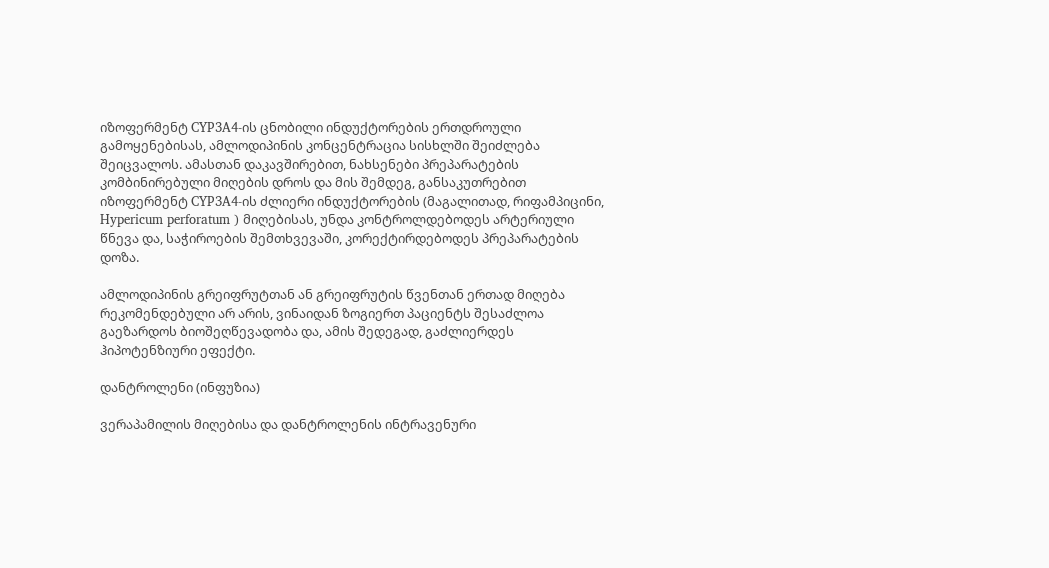იზოფერმენტ CYP3A4-ის ცნობილი ინდუქტორების ერთდროული გამოყენებისას, ამლოდიპინის კონცენტრაცია სისხლში შეიძლება შეიცვალოს. ამასთან დაკავშირებით, ნახსენები პრეპარატების კომბინირებული მიღების დროს და მის შემდეგ, განსაკუთრებით იზოფერმენტ CYP3A4-ის ძლიერი ინდუქტორების (მაგალითად, რიფამპიცინი, Hypericum perforatum ) მიღებისას, უნდა კონტროლდებოდეს არტერიული წნევა და, საჭიროების შემთხვევაში, კორექტირდებოდეს პრეპარატების დოზა.

ამლოდიპინის გრეიფრუტთან ან გრეიფრუტის წვენთან ერთად მიღება რეკომენდებული არ არის, ვინაიდან ზოგიერთ პაციენტს შესაძლოა გაეზარდოს ბიოშეღწევადობა და, ამის შედეგად, გაძლიერდეს ჰიპოტენზიური ეფექტი.

დანტროლენი (ინფუზია)

ვერაპამილის მიღებისა და დანტროლენის ინტრავენური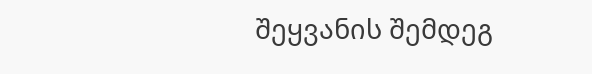შეყვანის შემდეგ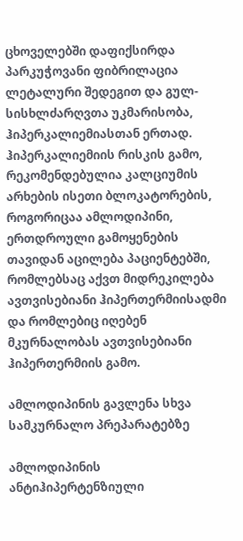ცხოველებში დაფიქსირდა პარკუჭოვანი ფიბრილაცია ლეტალური შედეგით და გულ-სისხლძარღვთა უკმარისობა, ჰიპერკალიემიასთან ერთად. ჰიპერკალიემიის რისკის გამო, რეკომენდებულია კალციუმის არხების ისეთი ბლოკატორების, როგორიცაა ამლოდიპინი, ერთდროული გამოყენების თავიდან აცილება პაციენტებში, რომლებსაც აქვთ მიდრეკილება ავთვისებიანი ჰიპერთერმიისადმი და რომლებიც იღებენ მკურნალობას ავთვისებიანი ჰიპერთერმიის გამო.

ამლოდიპინის გავლენა სხვა სამკურნალო პრეპარატებზე

ამლოდიპინის ანტიჰიპერტენზიული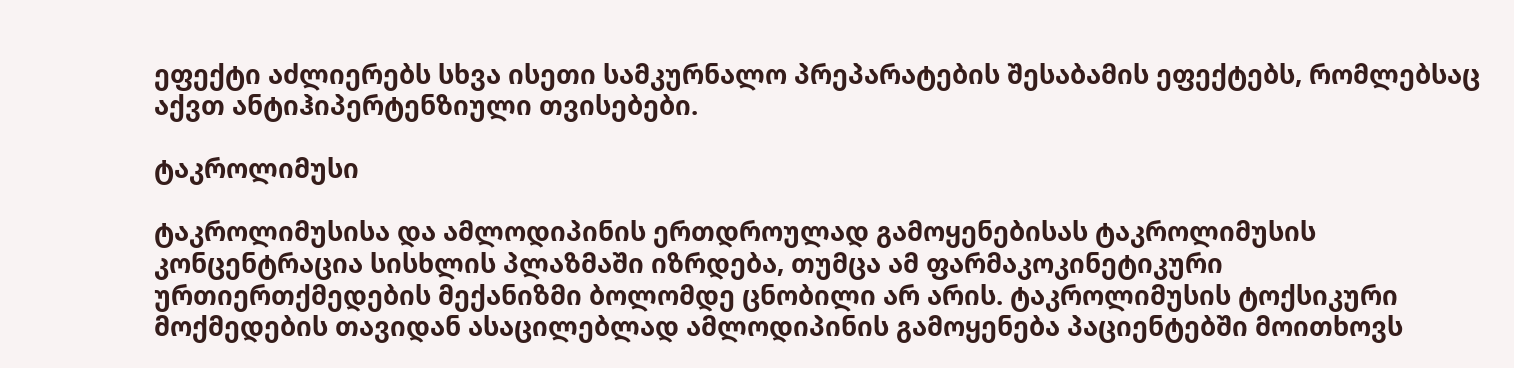ეფექტი აძლიერებს სხვა ისეთი სამკურნალო პრეპარატების შესაბამის ეფექტებს, რომლებსაც აქვთ ანტიჰიპერტენზიული თვისებები.

ტაკროლიმუსი

ტაკროლიმუსისა და ამლოდიპინის ერთდროულად გამოყენებისას ტაკროლიმუსის კონცენტრაცია სისხლის პლაზმაში იზრდება, თუმცა ამ ფარმაკოკინეტიკური ურთიერთქმედების მექანიზმი ბოლომდე ცნობილი არ არის. ტაკროლიმუსის ტოქსიკური მოქმედების თავიდან ასაცილებლად ამლოდიპინის გამოყენება პაციენტებში მოითხოვს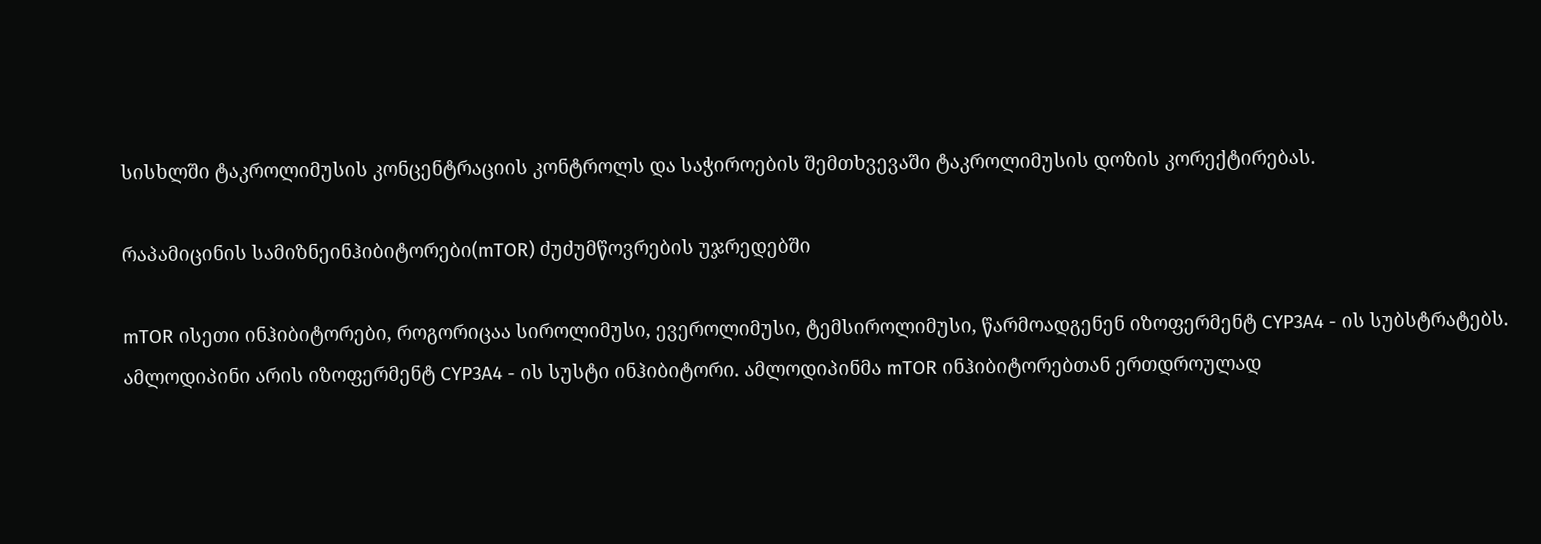სისხლში ტაკროლიმუსის კონცენტრაციის კონტროლს და საჭიროების შემთხვევაში ტაკროლიმუსის დოზის კორექტირებას.

რაპამიცინის სამიზნეინჰიბიტორები(mTOR) ძუძუმწოვრების უჯრედებში

mTOR ისეთი ინჰიბიტორები, როგორიცაა სიროლიმუსი, ევეროლიმუსი, ტემსიროლიმუსი, წარმოადგენენ იზოფერმენტ CYP3A4 - ის სუბსტრატებს. ამლოდიპინი არის იზოფერმენტ CYP3A4 - ის სუსტი ინჰიბიტორი. ამლოდიპინმა mTOR ინჰიბიტორებთან ერთდროულად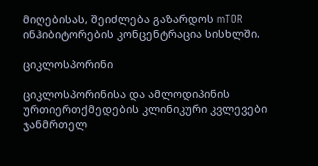მიღებისას, შეიძლება გაზარდოს mTOR ინჰიბიტორების კონცენტრაცია სისხლში.

ციკლოსპორინი

ციკლოსპორინისა და ამლოდიპინის ურთიერთქმედების კლინიკური კვლევები ჯანმრთელ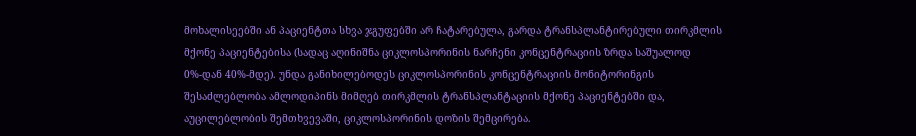მოხალისეებში ან პაციენტთა სხვა ჯგუფებში არ ჩატარებულა, გარდა ტრანსპლანტირებული თირკმლის მქონე პაციენტებისა (სადაც აღინიშნა ციკლოსპორინის ნარჩენი კონცენტრაციის ზრდა საშუალოდ 0%-დან 40%-მდე). უნდა განიხილებოდეს ციკლოსპორინის კონცენტრაციის მონიტორინგის შესაძლებლობა ამლოდიპინს მიმღებ თირკმლის ტრანსპლანტაციის მქონე პაციენტებში და, აუცილებლობის შემთხვევაში, ციკლოსპორინის დოზის შემცირება.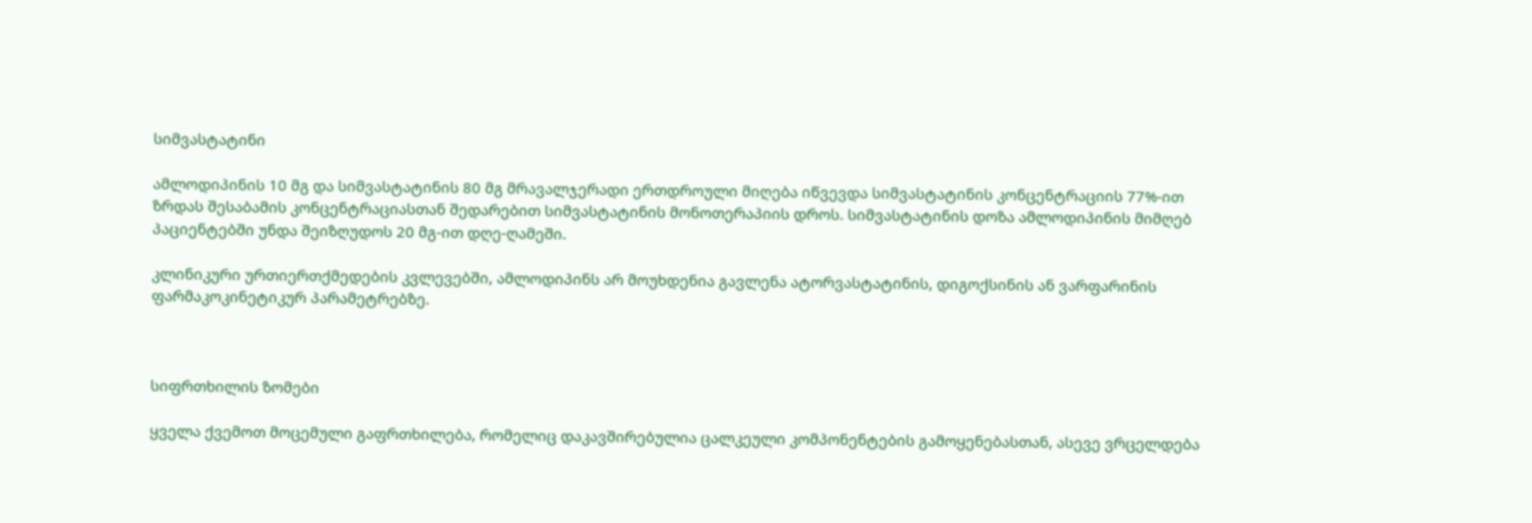სიმვასტატინი

ამლოდიპინის 10 მგ და სიმვასტატინის 80 მგ მრავალჯერადი ერთდროული მიღება იწვევდა სიმვასტატინის კონცენტრაციის 77%-ით ზრდას შესაბამის კონცენტრაციასთან შედარებით სიმვასტატინის მონოთერაპიის დროს. სიმვასტატინის დოზა ამლოდიპინის მიმღებ პაციენტებში უნდა შეიზღუდოს 20 მგ-ით დღე-ღამეში.

კლინიკური ურთიერთქმედების კვლევებში, ამლოდიპინს არ მოუხდენია გავლენა ატორვასტატინის, დიგოქსინის ან ვარფარინის ფარმაკოკინეტიკურ პარამეტრებზე.



სიფრთხილის ზომები

ყველა ქვემოთ მოცემული გაფრთხილება, რომელიც დაკავშირებულია ცალკეული კომპონენტების გამოყენებასთან, ასევე ვრცელდება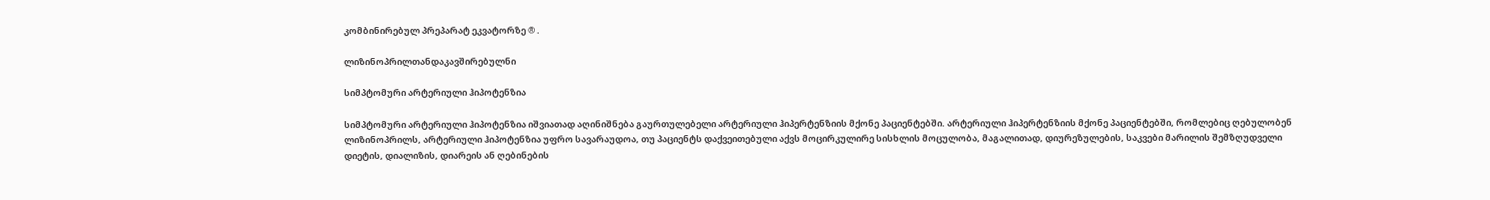კომბინირებულ პრეპარატ ეკვატორზე ® .

ლიზინოპრილთანდაკავშირებულნი

სიმპტომური არტერიული ჰიპოტენზია

სიმპტომური არტერიული ჰიპოტენზია იშვიათად აღინიშნება გაურთულებელი არტერიული ჰიპერტენზიის მქონე პაციენტებში. არტერიული ჰიპერტენზიის მქონე პაციენტებში, რომლებიც ღებულობენ ლიზინოპრილს, არტერიული ჰიპოტენზია უფრო სავარაუდოა, თუ პაციენტს დაქვეითებული აქვს მოცირკულირე სისხლის მოცულობა, მაგალითად, დიურეზულების, საკვები მარილის შემზღუდველი დიეტის, დიალიზის, დიარეის ან ღებინების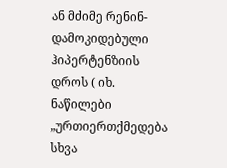ან მძიმე რენინ-დამოკიდებული ჰიპერტენზიის დროს ( იხ. ნაწილები „ურთიერთქმედება სხვა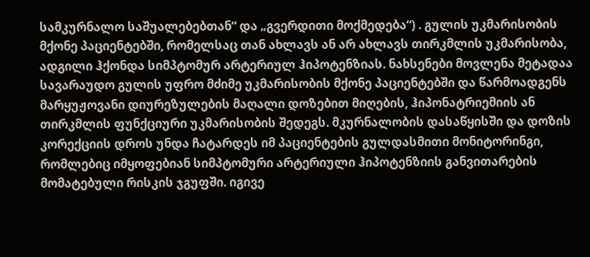სამკურნალო საშუალებებთან“ და „გვერდითი მოქმედება“) . გულის უკმარისობის მქონე პაციენტებში, რომელსაც თან ახლავს ან არ ახლავს თირკმლის უკმარისობა, ადგილი ჰქონდა სიმპტომურ არტერიულ ჰიპოტენზიას. ნახსენები მოვლენა მეტადაა სავარაუდო გულის უფრო მძიმე უკმარისობის მქონე პაციენტებში და წარმოადგენს მარყუჟოვანი დიურეზულების მაღალი დოზებით მიღების, ჰიპონატრიემიის ან თირკმლის ფუნქციური უკმარისობის შედეგს. მკურნალობის დასაწყისში და დოზის კორექციის დროს უნდა ჩატარდეს იმ პაციენტების გულდასმითი მონიტორინგი, რომლებიც იმყოფებიან სიმპტომური არტერიული ჰიპოტენზიის განვითარების მომატებული რისკის ჯგუფში. იგივე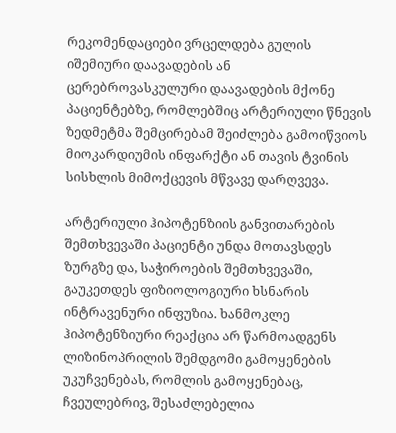რეკომენდაციები ვრცელდება გულის იშემიური დაავადების ან ცერებროვასკულური დაავადების მქონე პაციენტებზე, რომლებშიც არტერიული წნევის ზედმეტმა შემცირებამ შეიძლება გამოიწვიოს მიოკარდიუმის ინფარქტი ან თავის ტვინის სისხლის მიმოქცევის მწვავე დარღვევა.

არტერიული ჰიპოტენზიის განვითარების შემთხვევაში პაციენტი უნდა მოთავსდეს ზურგზე და, საჭიროების შემთხვევაში, გაუკეთდეს ფიზიოლოგიური ხსნარის ინტრავენური ინფუზია. ხანმოკლე ჰიპოტენზიური რეაქცია არ წარმოადგენს ლიზინოპრილის შემდგომი გამოყენების უკუჩვენებას, რომლის გამოყენებაც, ჩვეულებრივ, შესაძლებელია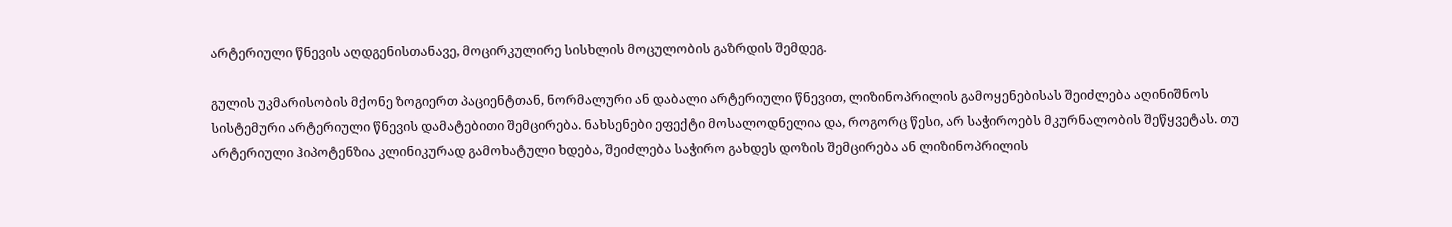არტერიული წნევის აღდგენისთანავე, მოცირკულირე სისხლის მოცულობის გაზრდის შემდეგ.

გულის უკმარისობის მქონე ზოგიერთ პაციენტთან, ნორმალური ან დაბალი არტერიული წნევით, ლიზინოპრილის გამოყენებისას შეიძლება აღინიშნოს სისტემური არტერიული წნევის დამატებითი შემცირება. ნახსენები ეფექტი მოსალოდნელია და, როგორც წესი, არ საჭიროებს მკურნალობის შეწყვეტას. თუ არტერიული ჰიპოტენზია კლინიკურად გამოხატული ხდება, შეიძლება საჭირო გახდეს დოზის შემცირება ან ლიზინოპრილის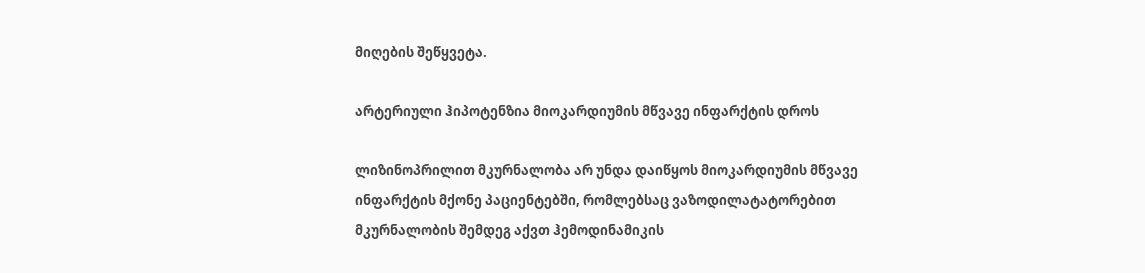მიღების შეწყვეტა.

არტერიული ჰიპოტენზია მიოკარდიუმის მწვავე ინფარქტის დროს

ლიზინოპრილით მკურნალობა არ უნდა დაიწყოს მიოკარდიუმის მწვავე ინფარქტის მქონე პაციენტებში, რომლებსაც ვაზოდილატატორებით მკურნალობის შემდეგ აქვთ ჰემოდინამიკის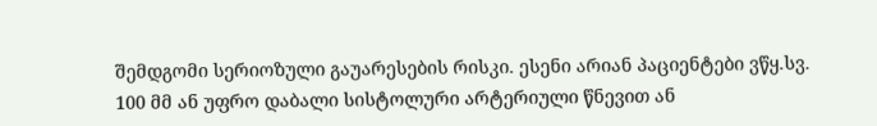შემდგომი სერიოზული გაუარესების რისკი. ესენი არიან პაციენტები ვწყ.სვ. 100 მმ ან უფრო დაბალი სისტოლური არტერიული წნევით ან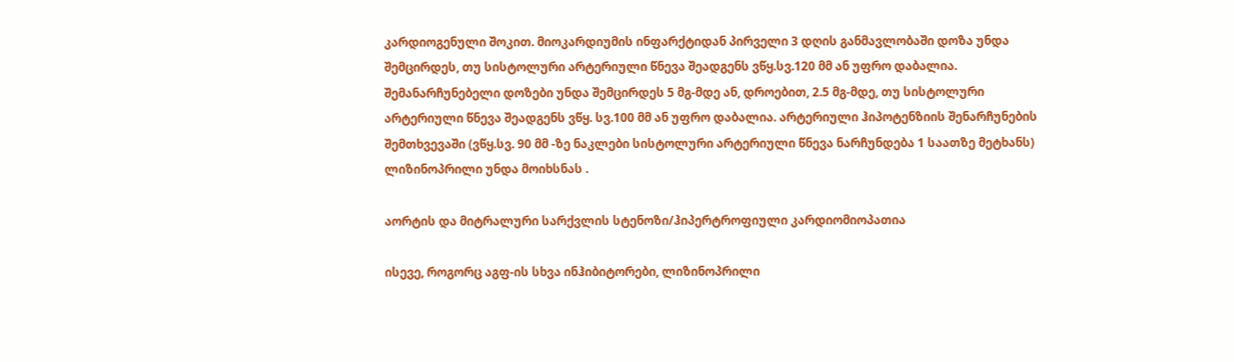კარდიოგენული შოკით. მიოკარდიუმის ინფარქტიდან პირველი 3 დღის განმავლობაში დოზა უნდა შემცირდეს, თუ სისტოლური არტერიული წნევა შეადგენს ვწყ.სვ.120 მმ ან უფრო დაბალია. შემანარჩუნებელი დოზები უნდა შემცირდეს 5 მგ-მდე ან, დროებით, 2.5 მგ-მდე, თუ სისტოლური არტერიული წნევა შეადგენს ვწყ. სვ.100 მმ ან უფრო დაბალია. არტერიული ჰიპოტენზიის შენარჩუნების შემთხვევაში (ვწყ.სვ. 90 მმ -ზე ნაკლები სისტოლური არტერიული წნევა ნარჩუნდება 1 საათზე მეტხანს) ლიზინოპრილი უნდა მოიხსნას .

აორტის და მიტრალური სარქვლის სტენოზი/ჰიპერტროფიული კარდიომიოპათია

ისევე, როგორც აგფ-ის სხვა ინჰიბიტორები, ლიზინოპრილი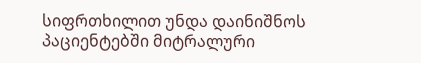სიფრთხილით უნდა დაინიშნოს პაციენტებში მიტრალური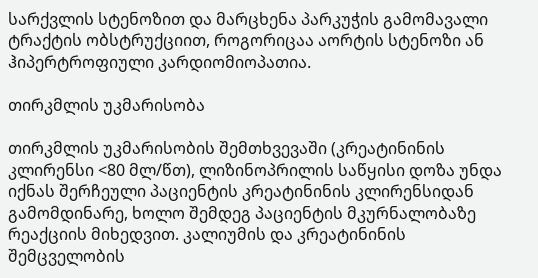სარქვლის სტენოზით და მარცხენა პარკუჭის გამომავალი ტრაქტის ობსტრუქციით, როგორიცაა აორტის სტენოზი ან ჰიპერტროფიული კარდიომიოპათია.

თირკმლის უკმარისობა

თირკმლის უკმარისობის შემთხვევაში (კრეატინინის კლირენსი <80 მლ/წთ), ლიზინოპრილის საწყისი დოზა უნდა იქნას შერჩეული პაციენტის კრეატინინის კლირენსიდან გამომდინარე, ხოლო შემდეგ პაციენტის მკურნალობაზე რეაქციის მიხედვით. კალიუმის და კრეატინინის შემცველობის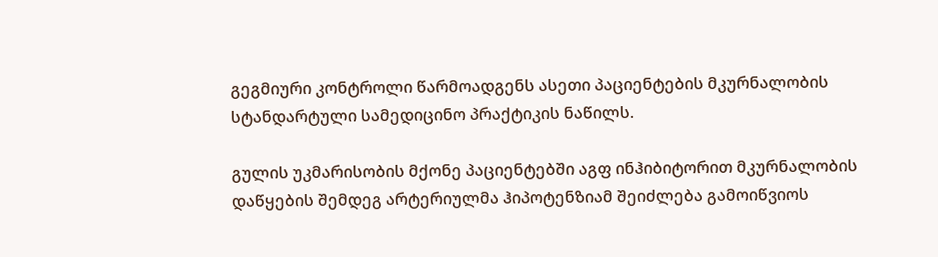გეგმიური კონტროლი წარმოადგენს ასეთი პაციენტების მკურნალობის სტანდარტული სამედიცინო პრაქტიკის ნაწილს.

გულის უკმარისობის მქონე პაციენტებში აგფ ინჰიბიტორით მკურნალობის დაწყების შემდეგ არტერიულმა ჰიპოტენზიამ შეიძლება გამოიწვიოს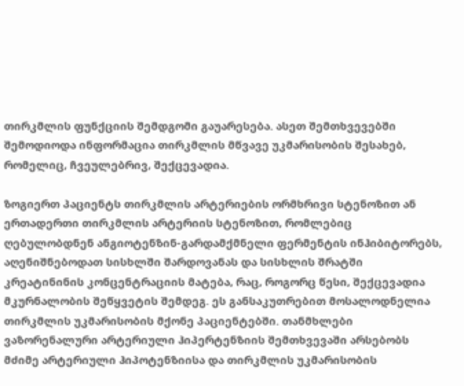თირკმლის ფუნქციის შემდგომი გაუარესება. ასეთ შემთხვევებში შემოდიოდა ინფორმაცია თირკმლის მწვავე უკმარისობის შესახებ, რომელიც, ჩვეულებრივ, შექცევადია.

ზოგიერთ პაციენტს თირკმლის არტერიების ორმხრივი სტენოზით ან ერთადერთი თირკმლის არტერიის სტენოზით, რომლებიც ღებულობდნენ ანგიოტენზინ-გარდამქმნელი ფერმენტის ინჰიბიტორებს, აღენიშნებოდათ სისხლში შარდოვანას და სისხლის შრატში კრეატინინის კონცენტრაციის მატება, რაც, როგორც წესი, შექცევადია მკურნალობის შეწყვეტის შემდეგ. ეს განსაკუთრებით მოსალოდნელია თირკმლის უკმარისობის მქონე პაციენტებში. თანმხლები ვაზორენალური არტერიული ჰიპერტენზიის შემთხვევაში არსებობს მძიმე არტერიული ჰიპოტენზიისა და თირკმლის უკმარისობის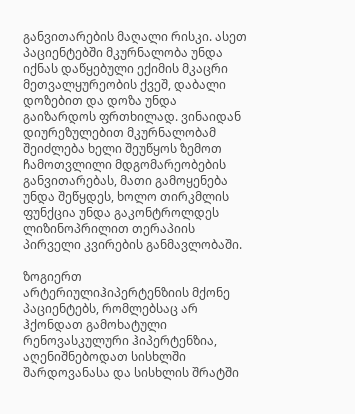განვითარების მაღალი რისკი. ასეთ პაციენტებში მკურნალობა უნდა იქნას დაწყებული ექიმის მკაცრი მეთვალყურეობის ქვეშ, დაბალი დოზებით და დოზა უნდა გაიზარდოს ფრთხილად. ვინაიდან დიურეზულებით მკურნალობამ შეიძლება ხელი შეუწყოს ზემოთ ჩამოთვლილი მდგომარეობების განვითარებას, მათი გამოყენება უნდა შეწყდეს, ხოლო თირკმლის ფუნქცია უნდა გაკონტროლდეს ლიზინოპრილით თერაპიის პირველი კვირების განმავლობაში.

ზოგიერთ არტერიულიჰიპერტენზიის მქონე პაციენტებს, რომლებსაც არ ჰქონდათ გამოხატული რენოვასკულური ჰიპერტენზია, აღენიშნებოდათ სისხლში შარდოვანასა და სისხლის შრატში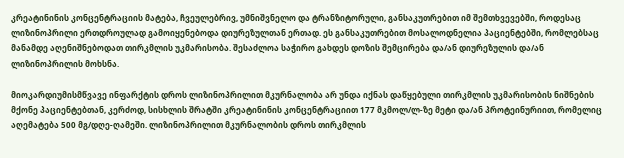კრეატინინის კონცენტრაციის მატება, ჩვეულებრივ, უმნიშვნელო და ტრანზიტორული, განსაკუთრებით იმ შემთხვევებში, როდესაც ლიზინოპრილი ერთდროულად გამოიყენებოდა დიურეზულთან ერთად. ეს განსაკუთრებით მოსალოდნელია პაციენტებში, რომლებსაც მანამდე აღენიშნებოდათ თირკმლის უკმარისობა. შესაძლოა საჭირო გახდეს დოზის შემცირება და/ან დიურეზულის და/ან ლიზინოპრილის მოხსნა.

მიოკარდიუმისმწვავე ინფარქტის დროს ლიზინოპრილით მკურნალობა არ უნდა იქნას დაწყებული თირკმლის უკმარისობის ნიშნების მქონე პაციენტებთან, კერძოდ, სისხლის შრატში კრეატინინის კონცენტრაციით 177 მკმოლ/ლ-ზე მეტი და/ან პროტეინურიით, რომელიც აღემატება 500 მგ/დღე-ღამეში. ლიზინოპრილით მკურნალობის დროს თირკმლის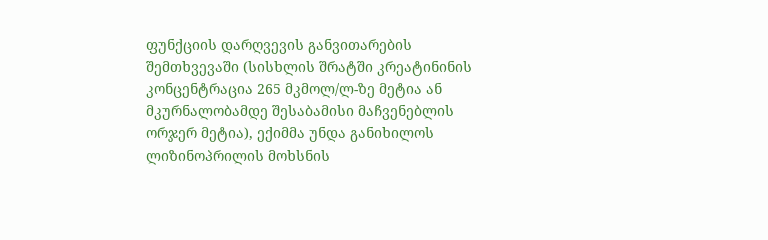ფუნქციის დარღვევის განვითარების შემთხვევაში (სისხლის შრატში კრეატინინის კონცენტრაცია 265 მკმოლ/ლ-ზე მეტია ან მკურნალობამდე შესაბამისი მაჩვენებლის ორჯერ მეტია), ექიმმა უნდა განიხილოს ლიზინოპრილის მოხსნის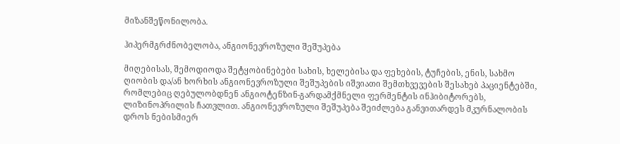მიზანშეწონილობა.

ჰიპერმგრძნობელობა, ანგიონევროზული შეშუპება

მიღებისას, შემოდიოდა შეტყობინებები სახის, ხელებისა და ფეხების, ტუჩების, ენის, სახმო ღიობის და/ან ხორხის ანგიონევროზული შეშუპების იშვიათი შემთხვევების შესახებ პაციენტებში, რომლებიც ღებულობდნენ ანგიოტენზინ-გარდამქმნელი ფერმენტის ინჰიბიტორებს, ლიზინოპრილის ჩათვლით. ანგიონევროზული შეშუპება შეიძლება განვითარდეს მკურნალობის დროს ნებისმიერ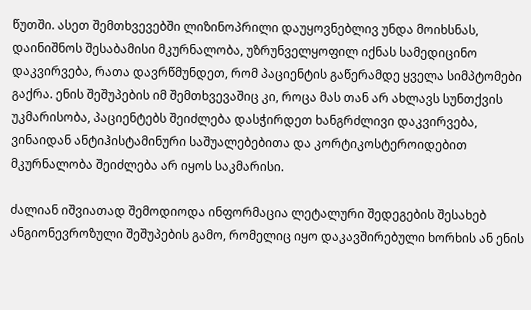წუთში. ასეთ შემთხვევებში ლიზინოპრილი დაუყოვნებლივ უნდა მოიხსნას, დაინიშნოს შესაბამისი მკურნალობა, უზრუნველყოფილ იქნას სამედიცინო დაკვირვება, რათა დავრწმუნდეთ, რომ პაციენტის გაწერამდე ყველა სიმპტომები გაქრა. ენის შეშუპების იმ შემთხვევაშიც კი, როცა მას თან არ ახლავს სუნთქვის უკმარისობა, პაციენტებს შეიძლება დასჭირდეთ ხანგრძლივი დაკვირვება, ვინაიდან ანტიჰისტამინური საშუალებებითა და კორტიკოსტეროიდებით მკურნალობა შეიძლება არ იყოს საკმარისი.

ძალიან იშვიათად შემოდიოდა ინფორმაცია ლეტალური შედეგების შესახებ ანგიონევროზული შეშუპების გამო, რომელიც იყო დაკავშირებული ხორხის ან ენის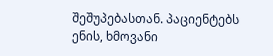შეშუპებასთან. პაციენტებს ენის, ხმოვანი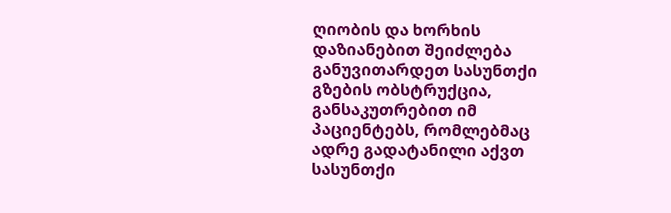ღიობის და ხორხის დაზიანებით შეიძლება განუვითარდეთ სასუნთქი გზების ობსტრუქცია, განსაკუთრებით იმ პაციენტებს, რომლებმაც ადრე გადატანილი აქვთ სასუნთქი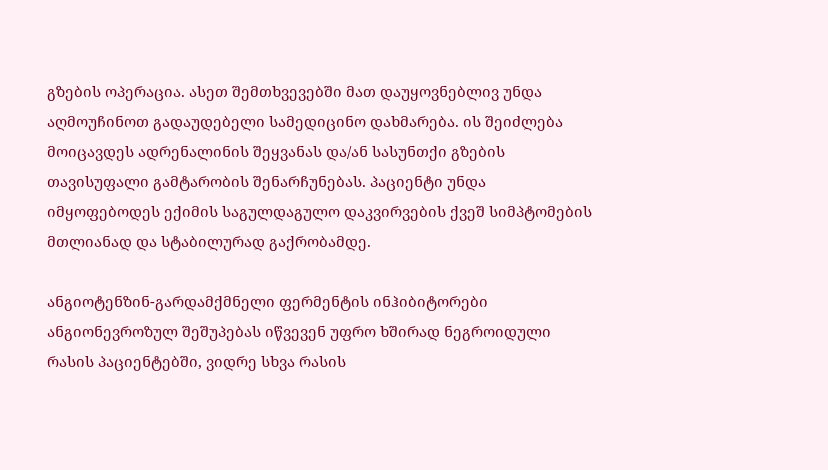გზების ოპერაცია. ასეთ შემთხვევებში მათ დაუყოვნებლივ უნდა აღმოუჩინოთ გადაუდებელი სამედიცინო დახმარება. ის შეიძლება მოიცავდეს ადრენალინის შეყვანას და/ან სასუნთქი გზების თავისუფალი გამტარობის შენარჩუნებას. პაციენტი უნდა იმყოფებოდეს ექიმის საგულდაგულო დაკვირვების ქვეშ სიმპტომების მთლიანად და სტაბილურად გაქრობამდე.

ანგიოტენზინ-გარდამქმნელი ფერმენტის ინჰიბიტორები ანგიონევროზულ შეშუპებას იწვევენ უფრო ხშირად ნეგროიდული რასის პაციენტებში, ვიდრე სხვა რასის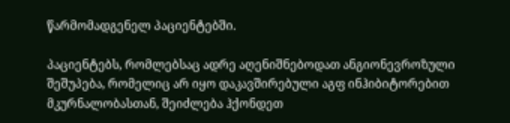წარმომადგენელ პაციენტებში.

პაციენტებს, რომლებსაც ადრე აღენიშნებოდათ ანგიონევროზული შეშუპება, რომელიც არ იყო დაკავშირებული აგფ ინჰიბიტორებით მკურნალობასთან, შეიძლება ჰქონდეთ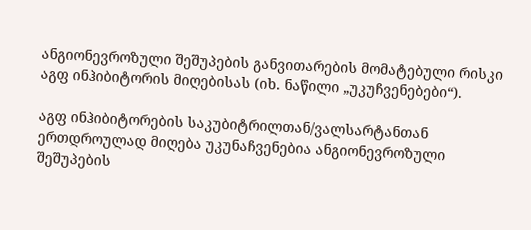ანგიონევროზული შეშუპების განვითარების მომატებული რისკი აგფ ინჰიბიტორის მიღებისას (იხ. ნაწილი „უკუჩვენებები“).

აგფ ინჰიბიტორების საკუბიტრილთან/ვალსარტანთან ერთდროულად მიღება უკუნაჩვენებია ანგიონევროზული შეშუპების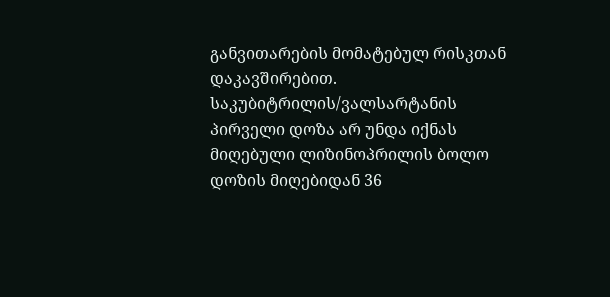განვითარების მომატებულ რისკთან დაკავშირებით. საკუბიტრილის/ვალსარტანის პირველი დოზა არ უნდა იქნას მიღებული ლიზინოპრილის ბოლო დოზის მიღებიდან 36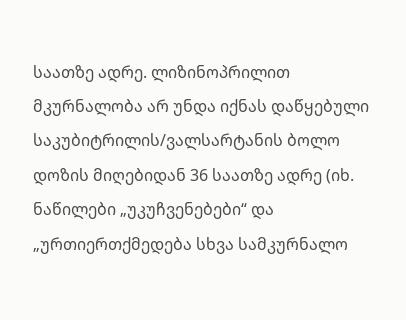საათზე ადრე. ლიზინოპრილით მკურნალობა არ უნდა იქნას დაწყებული საკუბიტრილის/ვალსარტანის ბოლო დოზის მიღებიდან 36 საათზე ადრე (იხ. ნაწილები „უკუჩვენებები“ და „ურთიერთქმედება სხვა სამკურნალო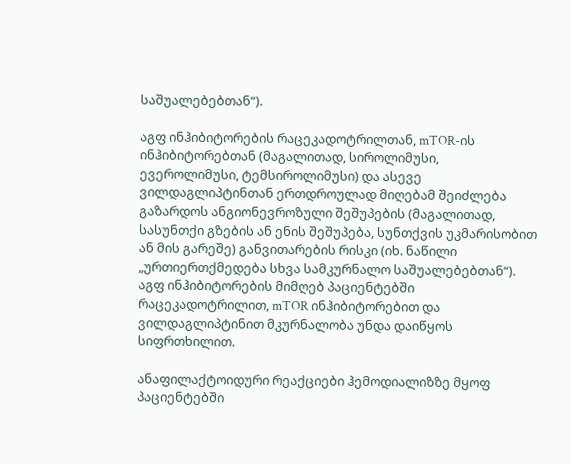საშუალებებთან“).

აგფ ინჰიბიტორების რაცეკადოტრილთან, mTOR-ის ინჰიბიტორებთან (მაგალითად, სიროლიმუსი, ევეროლიმუსი, ტემსიროლიმუსი) და ასევე ვილდაგლიპტინთან ერთდროულად მიღებამ შეიძლება გაზარდოს ანგიონევროზული შეშუპების (მაგალითად, სასუნთქი გზების ან ენის შეშუპება, სუნთქვის უკმარისობით ან მის გარეშე) განვითარების რისკი (იხ. ნაწილი „ურთიერთქმედება სხვა სამკურნალო საშუალებებთან“). აგფ ინჰიბიტორების მიმღებ პაციენტებში რაცეკადოტრილით, mTOR ინჰიბიტორებით და ვილდაგლიპტინით მკურნალობა უნდა დაიწყოს სიფრთხილით.

ანაფილაქტოიდური რეაქციები ჰემოდიალიზზე მყოფ პაციენტებში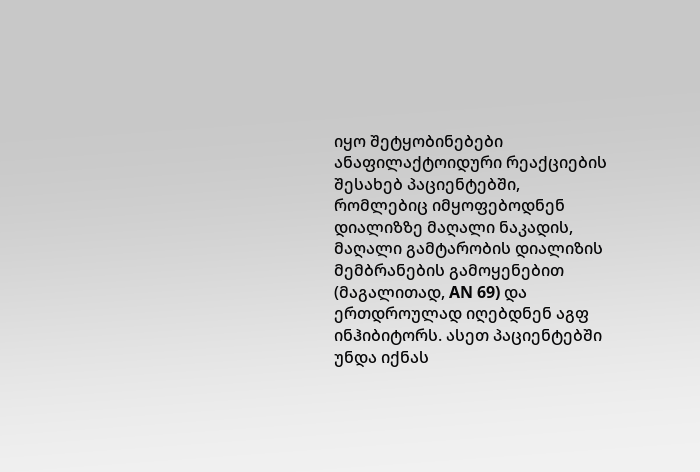იყო შეტყობინებები ანაფილაქტოიდური რეაქციების შესახებ პაციენტებში, რომლებიც იმყოფებოდნენ დიალიზზე მაღალი ნაკადის, მაღალი გამტარობის დიალიზის მემბრანების გამოყენებით (მაგალითად, AN 69) და ერთდროულად იღებდნენ აგფ ინჰიბიტორს. ასეთ პაციენტებში უნდა იქნას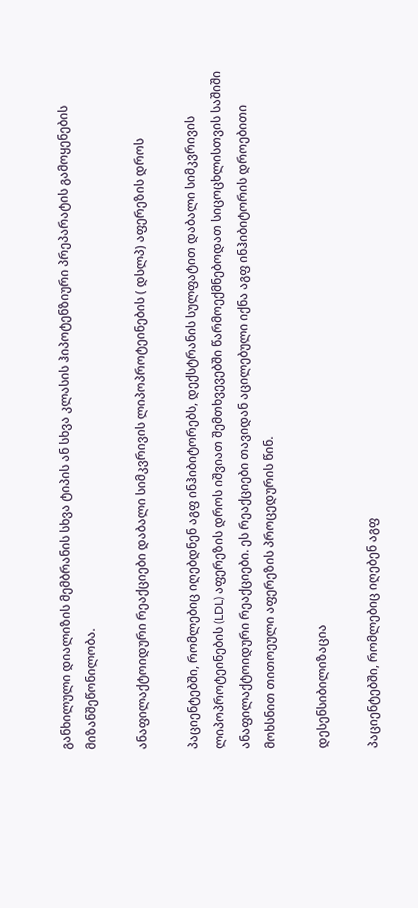განხილული დიალიზის მემბრანის სხვა ტიპის ან სხვა კლასის ჰიპოტენზიური პრეპარატის გამოყენების მიზანშეწონილობა.

ანაფილაქტოიდური რეაქციები დაბალი სიმკვრივის ლიპოპროტეინების ( დსლპ) აფერეზის დროს

პაციენტებში, რომლებიც იღებდნენ აგფ ინჰიბიტორებს, დექსტრანის სულფატით დაბალი სიმკვრივის ლიპოპროტეინების (LDL) აფერეზის დროს იშვიათ შემთხვევებში წარმოექმნებოდათ სიცოცხლისთვის საშიში ანაფილაქტოიდური რეაქციები. ეს რეაქციები თავიდან აცილებული იქნა აგფ ინჰიბიტორის დროებითი მოხსნით თითოეული აფერეზის პროცედურის წინ.

დესენსიბილიზაცია

პაციენტებში, რომლებიც იღებენ აგფ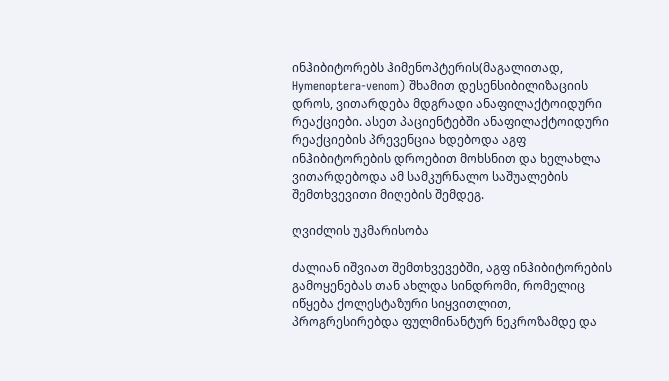ინჰიბიტორებს ჰიმენოპტერის(მაგალითად, Hymenoptera-venom) შხამით დესენსიბილიზაციის დროს, ვითარდება მდგრადი ანაფილაქტოიდური რეაქციები. ასეთ პაციენტებში ანაფილაქტოიდური რეაქციების პრევენცია ხდებოდა აგფ ინჰიბიტორების დროებით მოხსნით და ხელახლა ვითარდებოდა ამ სამკურნალო საშუალების შემთხვევითი მიღების შემდეგ.

ღვიძლის უკმარისობა

ძალიან იშვიათ შემთხვევებში, აგფ ინჰიბიტორების გამოყენებას თან ახლდა სინდრომი, რომელიც იწყება ქოლესტაზური სიყვითლით, პროგრესირებდა ფულმინანტურ ნეკროზამდე და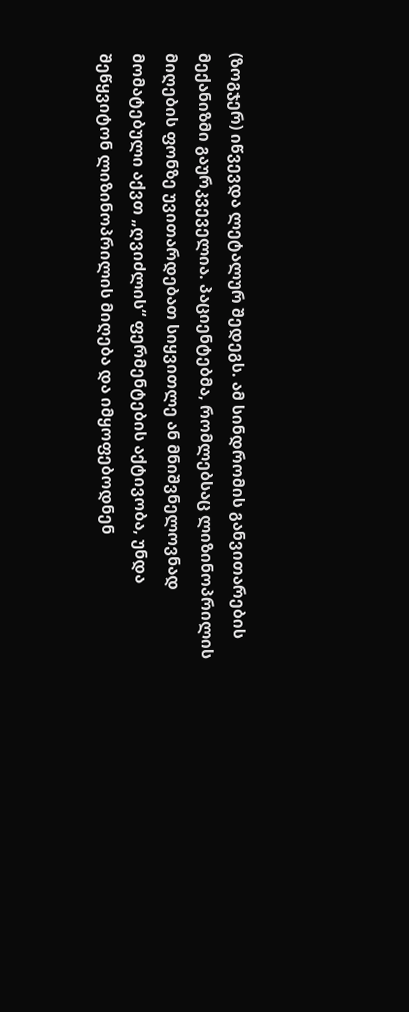(ზოგჯერ) იწვევდა ლეტალურ შედეგს. ამ სინდრომის განვითარების მექანიზმი გაურკვეველია. პაციენტებმა, რომლებსაც ლიზინოპრილის მიღების ფონზე უვითარდებათ სიყვითლე ან მნიშვნელოვნად მომატებული აქვთ „ღვიძლის“ ფერმენტების აქტივობა, უნდა შეწყვიტონ ლიზინოპრილის მიღება და იმყოფებოდნენ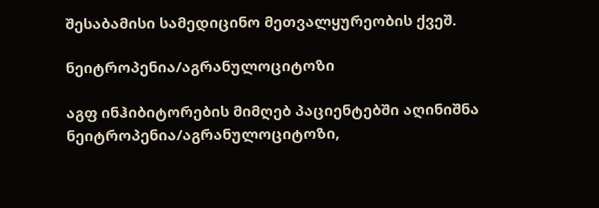შესაბამისი სამედიცინო მეთვალყურეობის ქვეშ.

ნეიტროპენია/აგრანულოციტოზი

აგფ ინჰიბიტორების მიმღებ პაციენტებში აღინიშნა ნეიტროპენია/აგრანულოციტოზი,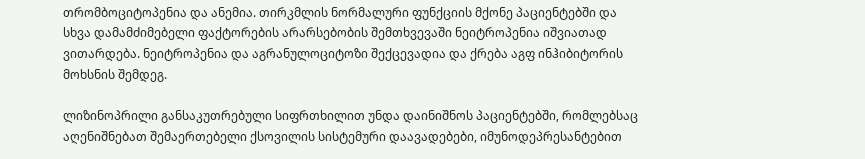თრომბოციტოპენია და ანემია. თირკმლის ნორმალური ფუნქციის მქონე პაციენტებში და სხვა დამამძიმებელი ფაქტორების არარსებობის შემთხვევაში ნეიტროპენია იშვიათად ვითარდება. ნეიტროპენია და აგრანულოციტოზი შექცევადია და ქრება აგფ ინჰიბიტორის მოხსნის შემდეგ.

ლიზინოპრილი განსაკუთრებული სიფრთხილით უნდა დაინიშნოს პაციენტებში, რომლებსაც აღენიშნებათ შემაერთებელი ქსოვილის სისტემური დაავადებები, იმუნოდეპრესანტებით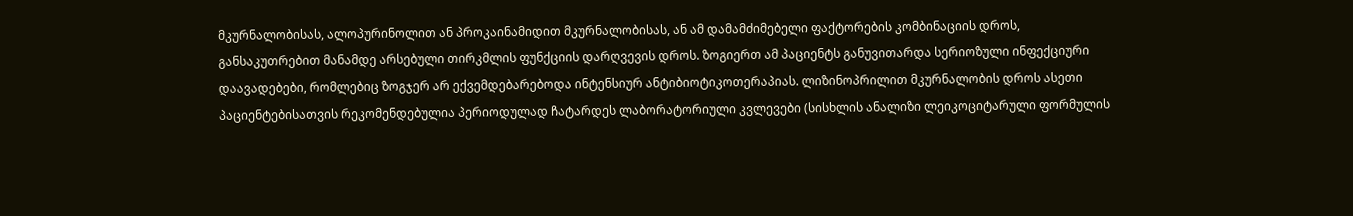მკურნალობისას, ალოპურინოლით ან პროკაინამიდით მკურნალობისას, ან ამ დამამძიმებელი ფაქტორების კომბინაციის დროს, განსაკუთრებით მანამდე არსებული თირკმლის ფუნქციის დარღვევის დროს. ზოგიერთ ამ პაციენტს განუვითარდა სერიოზული ინფექციური დაავადებები, რომლებიც ზოგჯერ არ ექვემდებარებოდა ინტენსიურ ანტიბიოტიკოთერაპიას. ლიზინოპრილით მკურნალობის დროს ასეთი პაციენტებისათვის რეკომენდებულია პერიოდულად ჩატარდეს ლაბორატორიული კვლევები (სისხლის ანალიზი ლეიკოციტარული ფორმულის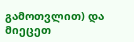გამოთვლით) და მიეცეთ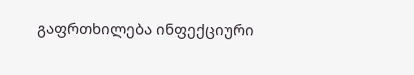გაფრთხილება ინფექციური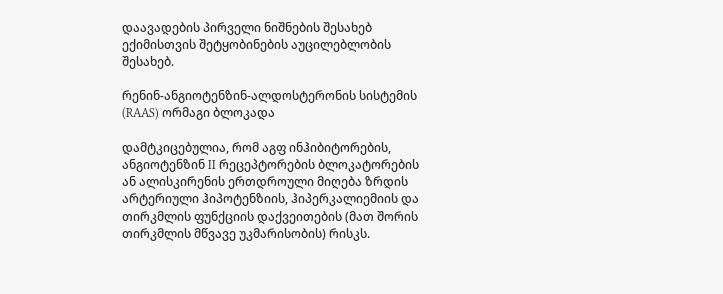დაავადების პირველი ნიშნების შესახებ ექიმისთვის შეტყობინების აუცილებლობის შესახებ.

რენინ-ანგიოტენზინ-ალდოსტერონის სისტემის (RAAS) ორმაგი ბლოკადა

დამტკიცებულია, რომ აგფ ინჰიბიტორების, ანგიოტენზინ II რეცეპტორების ბლოკატორების ან ალისკირენის ერთდროული მიღება ზრდის არტერიული ჰიპოტენზიის, ჰიპერკალიემიის და თირკმლის ფუნქციის დაქვეითების (მათ შორის თირკმლის მწვავე უკმარისობის) რისკს.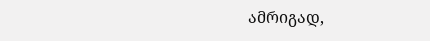ამრიგად,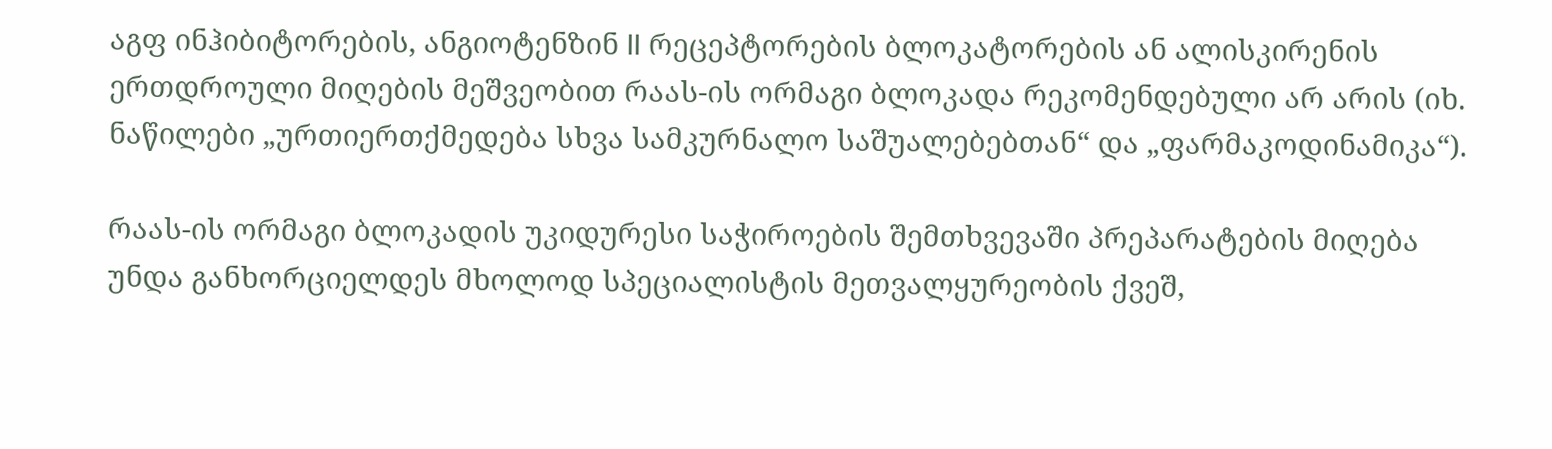აგფ ინჰიბიტორების, ანგიოტენზინ II რეცეპტორების ბლოკატორების ან ალისკირენის ერთდროული მიღების მეშვეობით რაას-ის ორმაგი ბლოკადა რეკომენდებული არ არის (იხ. ნაწილები „ურთიერთქმედება სხვა სამკურნალო საშუალებებთან“ და „ფარმაკოდინამიკა“).

რაას-ის ორმაგი ბლოკადის უკიდურესი საჭიროების შემთხვევაში პრეპარატების მიღება უნდა განხორციელდეს მხოლოდ სპეციალისტის მეთვალყურეობის ქვეშ,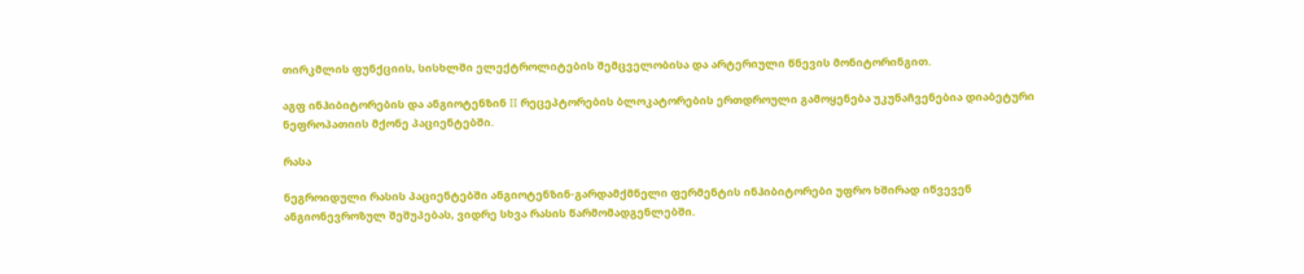თირკმლის ფუნქციის, სისხლში ელექტროლიტების შემცველობისა და არტერიული წნევის მონიტორინგით.

აგფ ინჰიბიტორების და ანგიოტენზინ II რეცეპტორების ბლოკატორების ერთდროული გამოყენება უკუნაჩვენებია დიაბეტური ნეფროპათიის მქონე პაციენტებში.

რასა

ნეგროიდული რასის პაციენტებში ანგიოტენზინ-გარდამქმნელი ფერმენტის ინჰიბიტორები უფრო ხშირად იწვევენ ანგიონევროზულ შეშუპებას, ვიდრე სხვა რასის წარმომადგენლებში.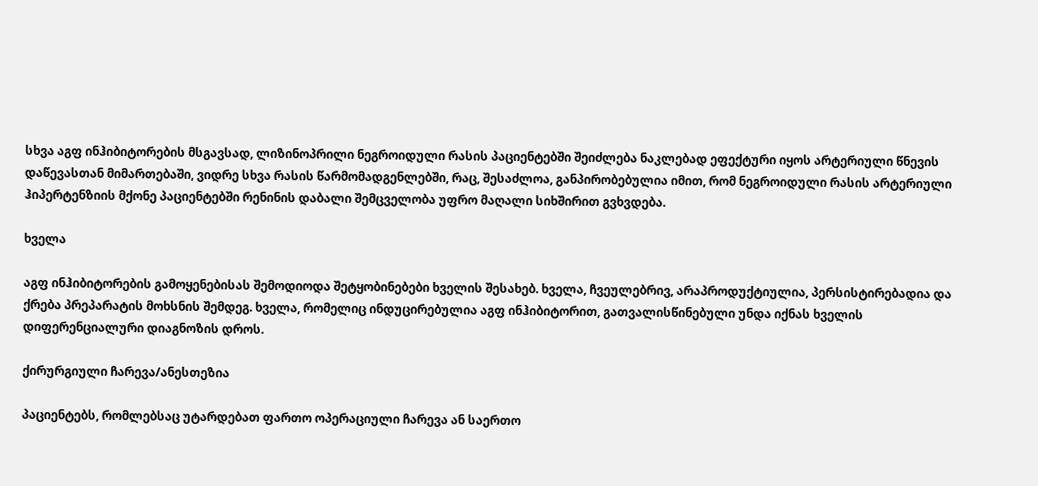სხვა აგფ ინჰიბიტორების მსგავსად, ლიზინოპრილი ნეგროიდული რასის პაციენტებში შეიძლება ნაკლებად ეფექტური იყოს არტერიული წნევის დაწევასთან მიმართებაში, ვიდრე სხვა რასის წარმომადგენლებში, რაც, შესაძლოა, განპირობებულია იმით, რომ ნეგროიდული რასის არტერიული ჰიპერტენზიის მქონე პაციენტებში რენინის დაბალი შემცველობა უფრო მაღალი სიხშირით გვხვდება.

ხველა

აგფ ინჰიბიტორების გამოყენებისას შემოდიოდა შეტყობინებები ხველის შესახებ. ხველა, ჩვეულებრივ, არაპროდუქტიულია, პერსისტირებადია და ქრება პრეპარატის მოხსნის შემდეგ. ხველა, რომელიც ინდუცირებულია აგფ ინჰიბიტორით, გათვალისწინებული უნდა იქნას ხველის დიფერენციალური დიაგნოზის დროს.

ქირურგიული ჩარევა/ანესთეზია

პაციენტებს, რომლებსაც უტარდებათ ფართო ოპერაციული ჩარევა ან საერთო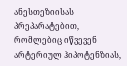ანესთეზიისას პრეპარატებით, რომლებიც იწვევენ არტერიულ ჰიპოტენზიას,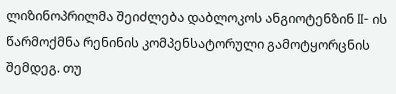ლიზინოპრილმა შეიძლება დაბლოკოს ანგიოტენზინ II- ის წარმოქმნა რენინის კომპენსატორული გამოტყორცნის შემდეგ. თუ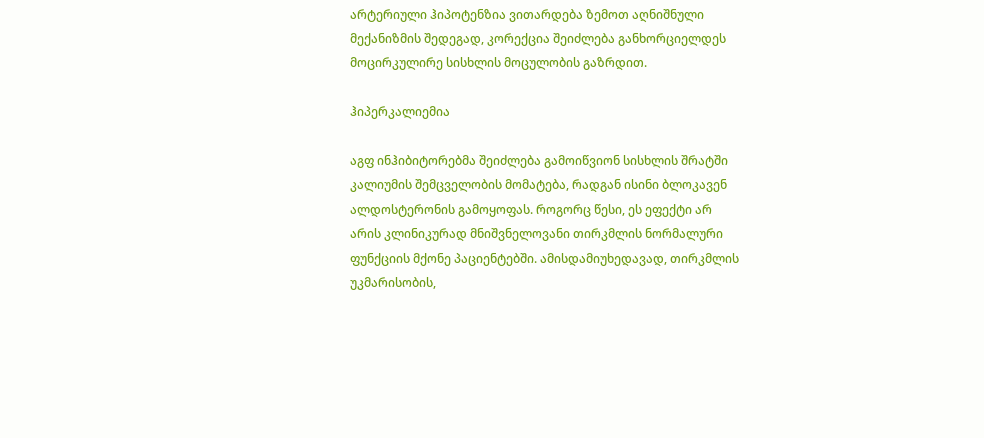არტერიული ჰიპოტენზია ვითარდება ზემოთ აღნიშნული მექანიზმის შედეგად, კორექცია შეიძლება განხორციელდეს მოცირკულირე სისხლის მოცულობის გაზრდით.

ჰიპერკალიემია

აგფ ინჰიბიტორებმა შეიძლება გამოიწვიონ სისხლის შრატში კალიუმის შემცველობის მომატება, რადგან ისინი ბლოკავენ ალდოსტერონის გამოყოფას. როგორც წესი, ეს ეფექტი არ არის კლინიკურად მნიშვნელოვანი თირკმლის ნორმალური ფუნქციის მქონე პაციენტებში. ამისდამიუხედავად, თირკმლის უკმარისობის,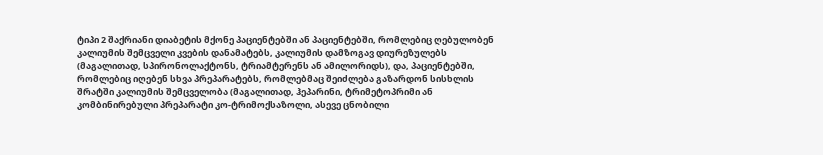ტიპი 2 შაქრიანი დიაბეტის მქონე პაციენტებში ან პაციენტებში, რომლებიც ღებულობენ კალიუმის შემცველი კვების დანამატებს, კალიუმის დამზოგავ დიურეზულებს (მაგალითად, სპირონოლაქტონს, ტრიამტერენს ან ამილორიდს), და, პაციენტებში, რომლებიც იღებენ სხვა პრეპარატებს, რომლებმაც შეიძლება გაზარდონ სისხლის შრატში კალიუმის შემცველობა (მაგალითად, ჰეპარინი, ტრიმეტოპრიმი ან კომბინირებული პრეპარატი კო-ტრიმოქსაზოლი, ასევე ცნობილი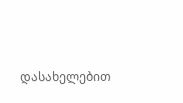დასახელებით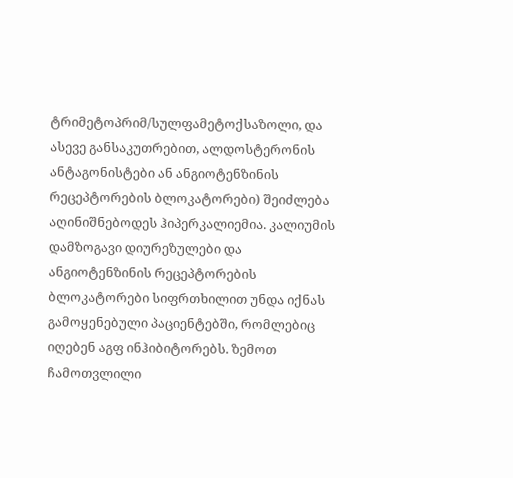ტრიმეტოპრიმ/სულფამეტოქსაზოლი, და ასევე განსაკუთრებით, ალდოსტერონის ანტაგონისტები ან ანგიოტენზინის რეცეპტორების ბლოკატორები) შეიძლება აღინიშნებოდეს ჰიპერკალიემია. კალიუმის დამზოგავი დიურეზულები და ანგიოტენზინის რეცეპტორების ბლოკატორები სიფრთხილით უნდა იქნას გამოყენებული პაციენტებში, რომლებიც იღებენ აგფ ინჰიბიტორებს. ზემოთ ჩამოთვლილი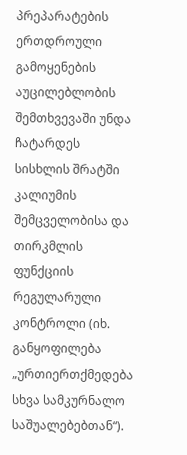პრეპარატების ერთდროული გამოყენების აუცილებლობის შემთხვევაში უნდა ჩატარდეს სისხლის შრატში კალიუმის შემცველობისა და თირკმლის ფუნქციის რეგულარული კონტროლი (იხ. განყოფილება „ურთიერთქმედება სხვა სამკურნალო საშუალებებთან“).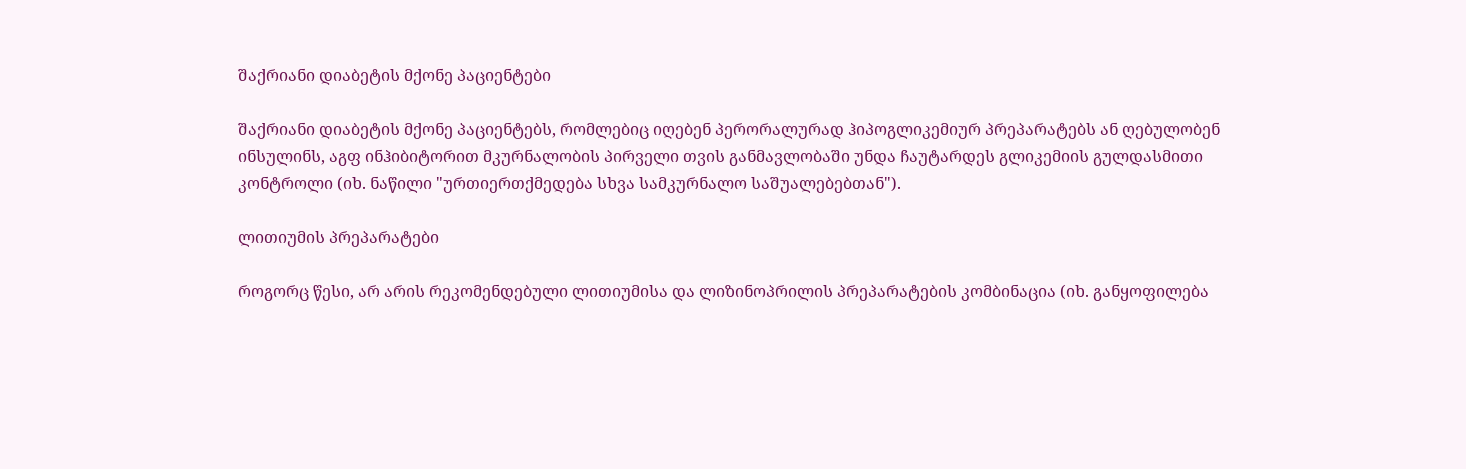შაქრიანი დიაბეტის მქონე პაციენტები

შაქრიანი დიაბეტის მქონე პაციენტებს, რომლებიც იღებენ პერორალურად ჰიპოგლიკემიურ პრეპარატებს ან ღებულობენ ინსულინს, აგფ ინჰიბიტორით მკურნალობის პირველი თვის განმავლობაში უნდა ჩაუტარდეს გლიკემიის გულდასმითი კონტროლი (იხ. ნაწილი "ურთიერთქმედება სხვა სამკურნალო საშუალებებთან").

ლითიუმის პრეპარატები

როგორც წესი, არ არის რეკომენდებული ლითიუმისა და ლიზინოპრილის პრეპარატების კომბინაცია (იხ. განყოფილება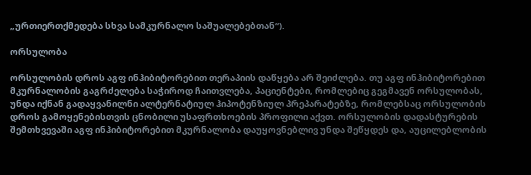„ურთიერთქმედება სხვა სამკურნალო საშუალებებთან“).

ორსულობა

ორსულობის დროს აგფ ინჰიბიტორებით თერაპიის დაწყება არ შეიძლება. თუ აგფ ინჰიბიტორებით მკურნალობის გაგრძელება საჭიროდ ჩაითვლება, პაციენტები, რომლებიც გეგმავენ ორსულობას, უნდა იქნან გადაყვანილნი ალტერნატიულ ჰიპოტენზიულ პრეპარატებზე, რომლებსაც ორსულობის დროს გამოყენებისთვის ცნობილი უსაფრთხოების პროფილი აქვთ. ორსულობის დადასტურების შემთხვევაში აგფ ინჰიბიტორებით მკურნალობა დაუყოვნებლივ უნდა შეწყდეს და, აუცილებლობის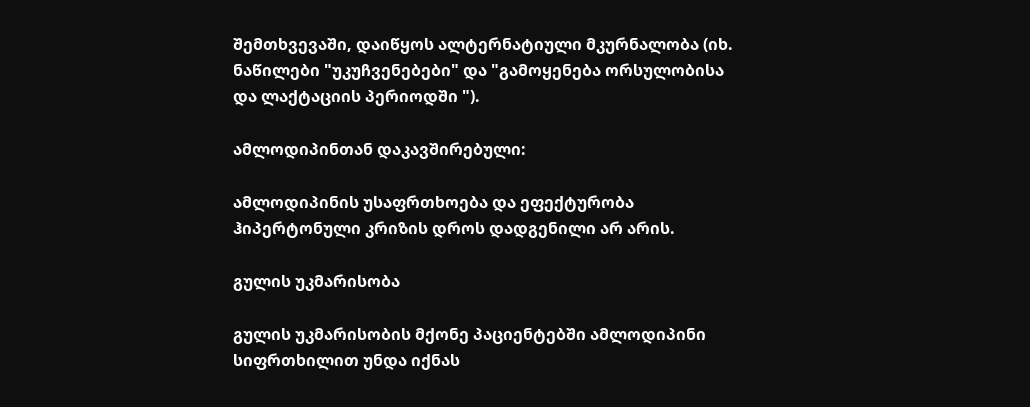შემთხვევაში, დაიწყოს ალტერნატიული მკურნალობა (იხ. ნაწილები "უკუჩვენებები" და "გამოყენება ორსულობისა და ლაქტაციის პერიოდში ").

ამლოდიპინთან დაკავშირებული:

ამლოდიპინის უსაფრთხოება და ეფექტურობა ჰიპერტონული კრიზის დროს დადგენილი არ არის.

გულის უკმარისობა

გულის უკმარისობის მქონე პაციენტებში ამლოდიპინი სიფრთხილით უნდა იქნას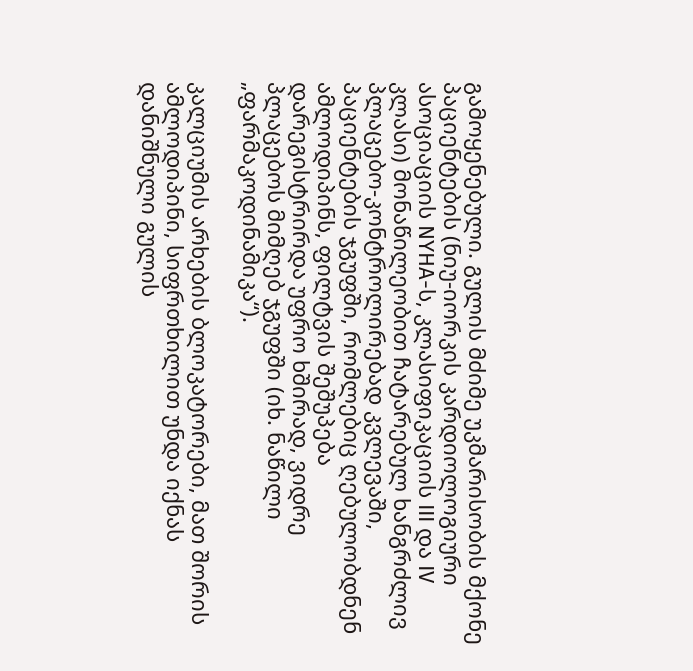გამოყენებული. გულის მძიმე უკმარისობის მქონე პაციენტების (ნიუ-იორკის კარდიოლოგიური ასოციაციის NYHA-ს, კლასიფიკაციის III და IV კლასი) მონაწილეობით ჩატარებულ ხანგრძლივ პლაცებო-კონტროლირებად კვლევაში, პაციენტების ჯგუფში, რომლებიც ღებულობდნენ ამლოდიპინს, ფილტვის შეშუპება დარეგისტრირდა უფრო ხშირად, ვიდრე პლაცებოს მიმღებ ჯგუფში (იხ. ნაწილი „ფარმაკოდინამიკა“).

კალციუმის არხების ბლოკატორები, მათ შორის ამლოდიპინი, სიფრთხილით უნდა იქნას დანიშნული გულის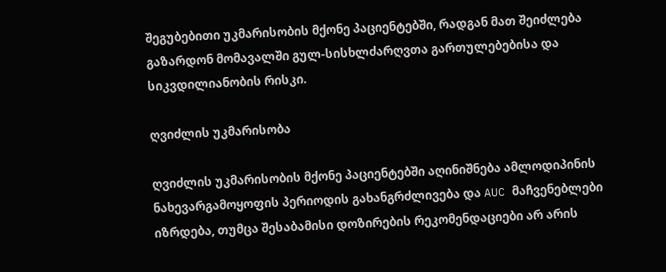შეგუბებითი უკმარისობის მქონე პაციენტებში, რადგან მათ შეიძლება გაზარდონ მომავალში გულ-სისხლძარღვთა გართულებებისა და სიკვდილიანობის რისკი.

ღვიძლის უკმარისობა

ღვიძლის უკმარისობის მქონე პაციენტებში აღინიშნება ამლოდიპინის ნახევარგამოყოფის პერიოდის გახანგრძლივება და AUC მაჩვენებლები იზრდება, თუმცა შესაბამისი დოზირების რეკომენდაციები არ არის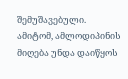შემუშავებული. ამიტომ, ამლოდიპინის მიღება უნდა დაიწყოს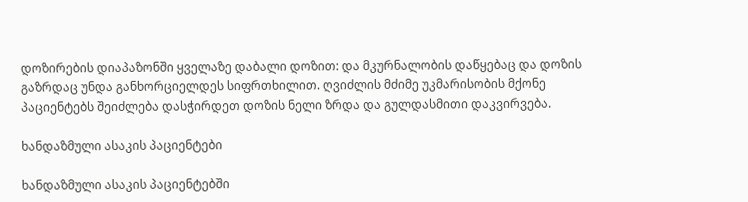დოზირების დიაპაზონში ყველაზე დაბალი დოზით: და მკურნალობის დაწყებაც და დოზის გაზრდაც უნდა განხორციელდეს სიფრთხილით. ღვიძლის მძიმე უკმარისობის მქონე პაციენტებს შეიძლება დასჭირდეთ დოზის ნელი ზრდა და გულდასმითი დაკვირვება.

ხანდაზმული ასაკის პაციენტები

ხანდაზმული ასაკის პაციენტებში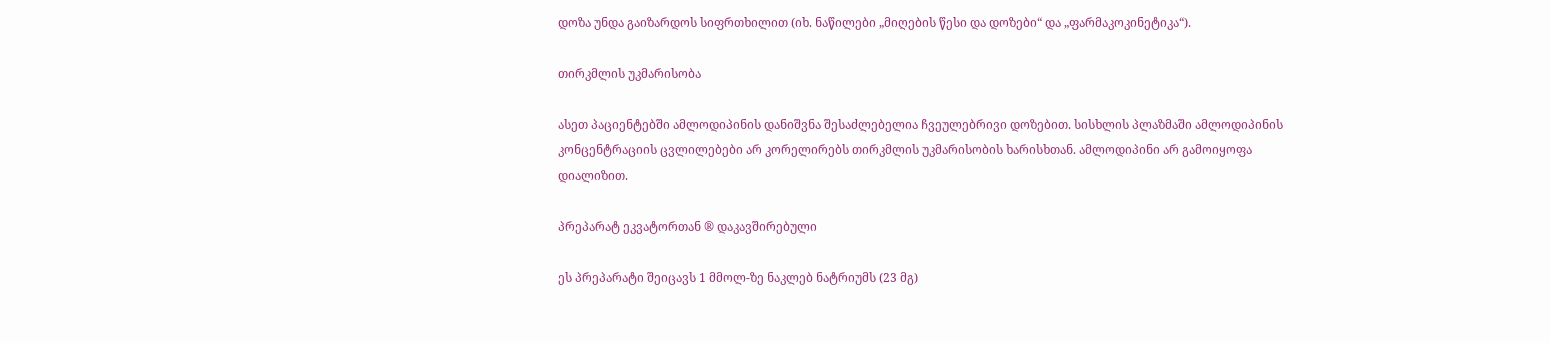დოზა უნდა გაიზარდოს სიფრთხილით (იხ. ნაწილები „მიღების წესი და დოზები“ და „ფარმაკოკინეტიკა“).

თირკმლის უკმარისობა

ასეთ პაციენტებში ამლოდიპინის დანიშვნა შესაძლებელია ჩვეულებრივი დოზებით. სისხლის პლაზმაში ამლოდიპინის კონცენტრაციის ცვლილებები არ კორელირებს თირკმლის უკმარისობის ხარისხთან. ამლოდიპინი არ გამოიყოფა დიალიზით.

პრეპარატ ეკვატორთან ® დაკავშირებული

ეს პრეპარატი შეიცავს 1 მმოლ-ზე ნაკლებ ნატრიუმს (23 მგ)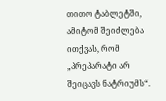თითო ტაბლეტში, ამიტომ შეიძლება ითქვას, რომ „პრეპარატი არ შეიცავს ნატრიუმს“.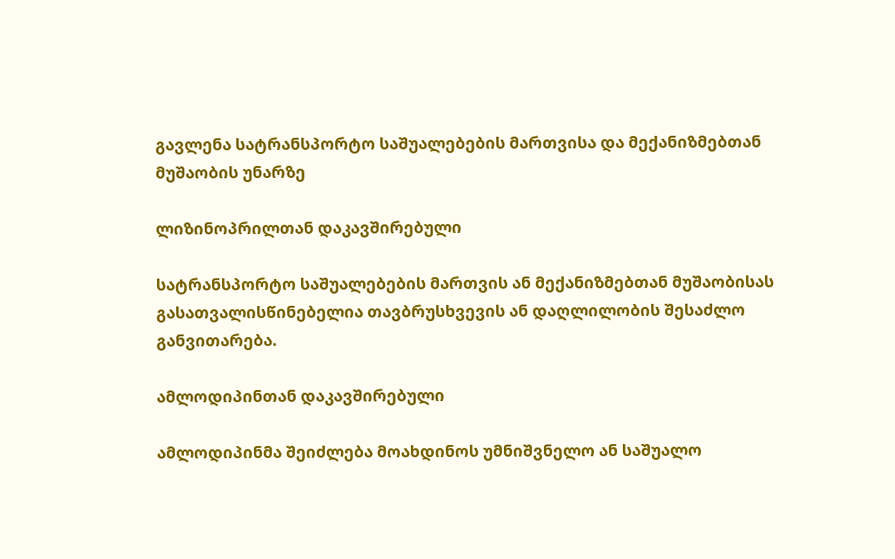გავლენა სატრანსპორტო საშუალებების მართვისა და მექანიზმებთან მუშაობის უნარზე

ლიზინოპრილთან დაკავშირებული

სატრანსპორტო საშუალებების მართვის ან მექანიზმებთან მუშაობისას გასათვალისწინებელია თავბრუსხვევის ან დაღლილობის შესაძლო განვითარება.

ამლოდიპინთან დაკავშირებული

ამლოდიპინმა შეიძლება მოახდინოს უმნიშვნელო ან საშუალო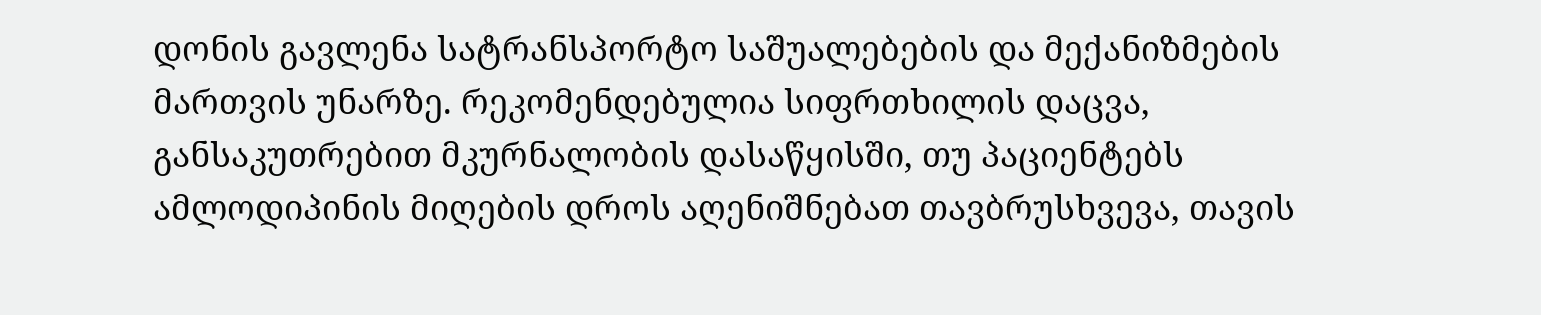დონის გავლენა სატრანსპორტო საშუალებების და მექანიზმების მართვის უნარზე. რეკომენდებულია სიფრთხილის დაცვა, განსაკუთრებით მკურნალობის დასაწყისში, თუ პაციენტებს ამლოდიპინის მიღების დროს აღენიშნებათ თავბრუსხვევა, თავის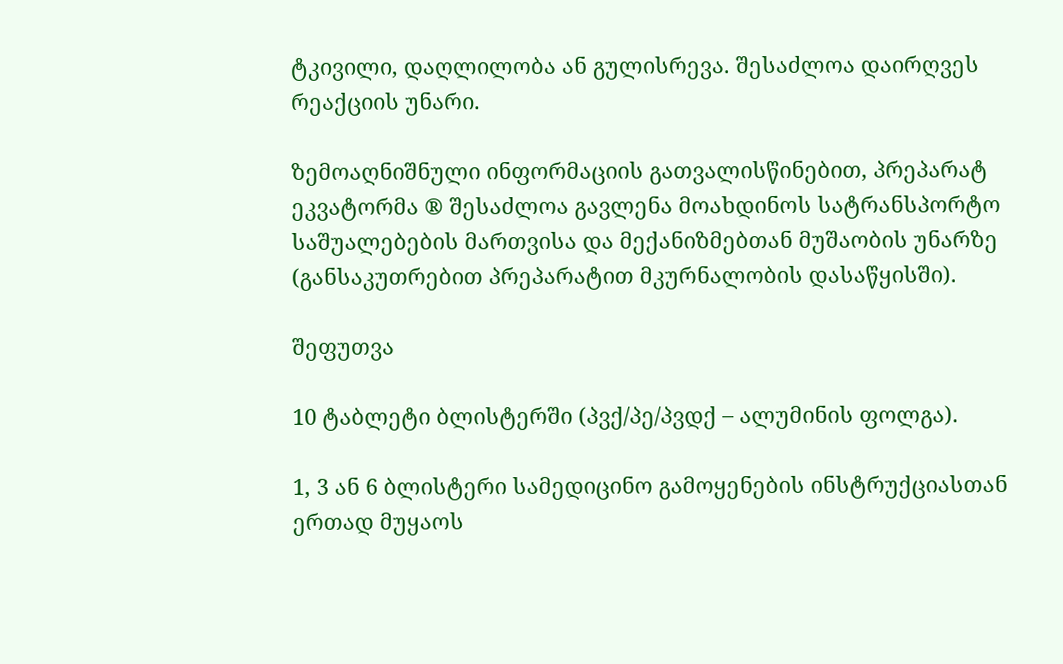ტკივილი, დაღლილობა ან გულისრევა. შესაძლოა დაირღვეს რეაქციის უნარი.

ზემოაღნიშნული ინფორმაციის გათვალისწინებით, პრეპარატ ეკვატორმა ® შესაძლოა გავლენა მოახდინოს სატრანსპორტო საშუალებების მართვისა და მექანიზმებთან მუშაობის უნარზე (განსაკუთრებით პრეპარატით მკურნალობის დასაწყისში).

შეფუთვა

10 ტაბლეტი ბლისტერში (პვქ/პე/პვდქ – ალუმინის ფოლგა).

1, 3 ან 6 ბლისტერი სამედიცინო გამოყენების ინსტრუქციასთან ერთად მუყაოს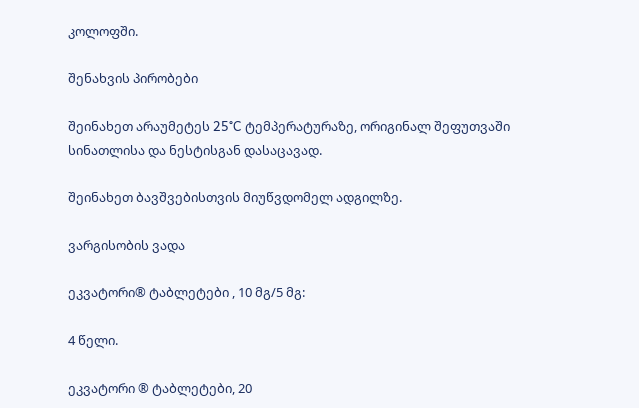კოლოფში.

შენახვის პირობები

შეინახეთ არაუმეტეს 25°C ტემპერატურაზე, ორიგინალ შეფუთვაში სინათლისა და ნესტისგან დასაცავად.

შეინახეთ ბავშვებისთვის მიუწვდომელ ადგილზე.

ვარგისობის ვადა

ეკვატორი® ტაბლეტები , 10 მგ/5 მგ:

4 წელი.

ეკვატორი ® ტაბლეტები, 20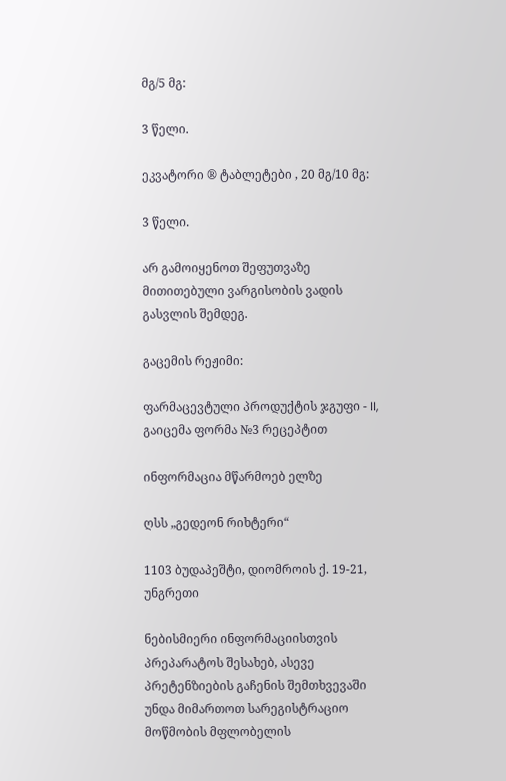მგ/5 მგ:

3 წელი.

ეკვატორი ® ტაბლეტები , 20 მგ/10 მგ:

3 წელი.

არ გამოიყენოთ შეფუთვაზე მითითებული ვარგისობის ვადის გასვლის შემდეგ.

გაცემის რეჟიმი:

ფარმაცევტული პროდუქტის ჯგუფი - II, გაიცემა ფორმა №3 რეცეპტით

ინფორმაცია მწარმოებ ელზე

ღსს „გედეონ რიხტერი“

1103 ბუდაპეშტი, დიომროის ქ. 19-21, უნგრეთი

ნებისმიერი ინფორმაციისთვის პრეპარატოს შესახებ, ასევე პრეტენზიების გაჩენის შემთხვევაში უნდა მიმართოთ სარეგისტრაციო მოწმობის მფლობელის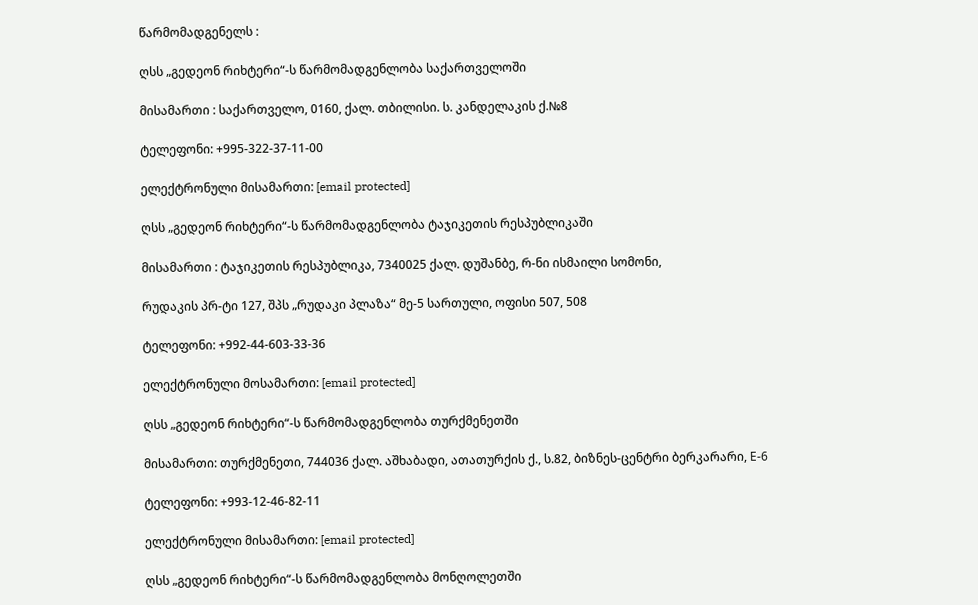წარმომადგენელს :

ღსს „გედეონ რიხტერი“-ს წარმომადგენლობა საქართველოში

მისამართი : საქართველო, 0160, ქალ. თბილისი. ს. კანდელაკის ქ.№8

ტელეფონი: +995-322-37-11-00

ელექტრონული მისამართი: [email protected]

ღსს „გედეონ რიხტერი“-ს წარმომადგენლობა ტაჯიკეთის რესპუბლიკაში

მისამართი : ტაჯიკეთის რესპუბლიკა, 7340025 ქალ. დუშანბე, რ-ნი ისმაილი სომონი,

რუდაკის პრ-ტი 127, შპს „რუდაკი პლაზა“ მე-5 სართული, ოფისი 507, 508

ტელეფონი: +992-44-603-33-36

ელექტრონული მოსამართი: [email protected]

ღსს „გედეონ რიხტერი“-ს წარმომადგენლობა თურქმენეთში

მისამართი: თურქმენეთი, 744036 ქალ. აშხაბადი, ათათურქის ქ., ს.82, ბიზნეს-ცენტრი ბერკარარი, Е-6

ტელეფონი: +993-12-46-82-11

ელექტრონული მისამართი: [email protected]

ღსს „გედეონ რიხტერი“-ს წარმომადგენლობა მონღოლეთში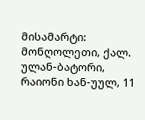მისამარტი: მონღოლეთი, ქალ. ულან-ბატორი, რაიონი ხან-უულ, 11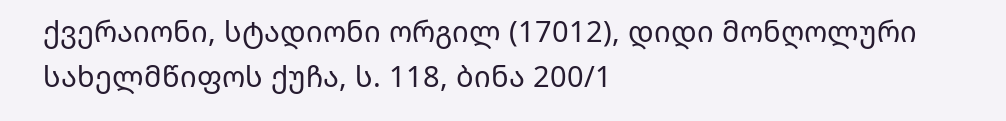ქვერაიონი, სტადიონი ორგილ (17012), დიდი მონღოლური სახელმწიფოს ქუჩა, ს. 118, ბინა 200/1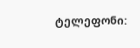ტელეფონი: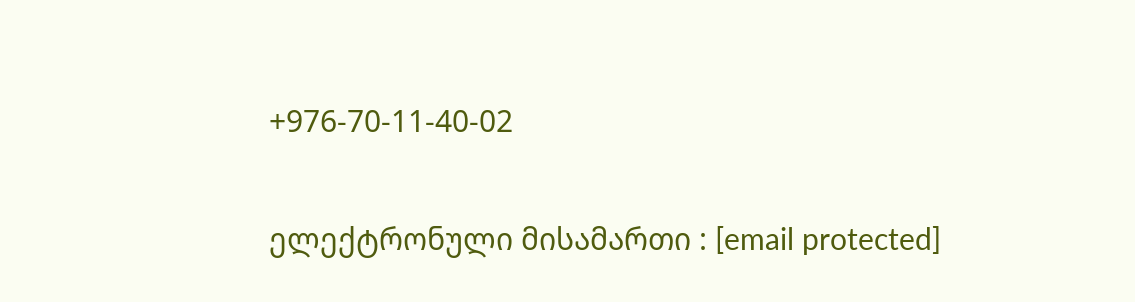+976-70-11-40-02

ელექტრონული მისამართი : [email protected]